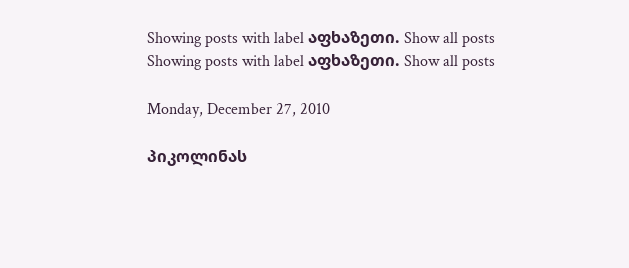Showing posts with label აფხაზეთი. Show all posts
Showing posts with label აფხაზეთი. Show all posts

Monday, December 27, 2010

პიკოლინას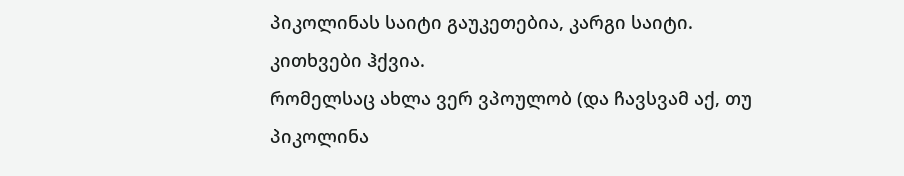პიკოლინას საიტი გაუკეთებია, კარგი საიტი. კითხვები ჰქვია.
რომელსაც ახლა ვერ ვპოულობ (და ჩავსვამ აქ, თუ პიკოლინა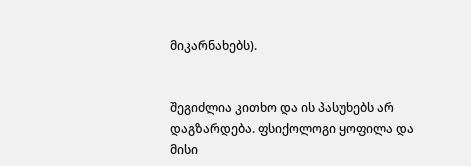მიკარნახებს).


შეგიძლია კითხო და ის პასუხებს არ დაგზარდება. ფსიქოლოგი ყოფილა და მისი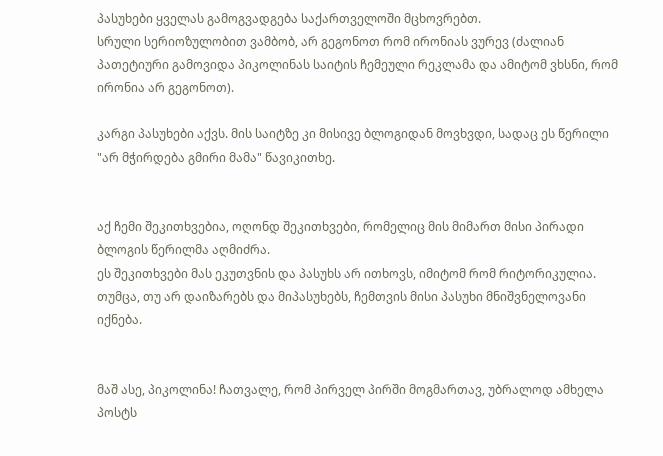პასუხები ყველას გამოგვადგება საქართველოში მცხოვრებთ.
სრული სერიოზულობით ვამბობ, არ გეგონოთ რომ ირონიას ვურევ (ძალიან პათეტიური გამოვიდა პიკოლინას საიტის ჩემეული რეკლამა და ამიტომ ვხსნი, რომ ირონია არ გეგონოთ).

კარგი პასუხები აქვს. მის საიტზე კი მისივე ბლოგიდან მოვხვდი, სადაც ეს წერილი "არ მჭირდება გმირი მამა" წავიკითხე.


აქ ჩემი შეკითხვებია, ოღონდ შეკითხვები, რომელიც მის მიმართ მისი პირადი ბლოგის წერილმა აღმიძრა.
ეს შეკითხვები მას ეკუთვნის და პასუხს არ ითხოვს, იმიტომ რომ რიტორიკულია. თუმცა, თუ არ დაიზარებს და მიპასუხებს, ჩემთვის მისი პასუხი მნიშვნელოვანი იქნება.


მაშ ასე, პიკოლინა! ჩათვალე, რომ პირველ პირში მოგმართავ, უბრალოდ ამხელა პოსტს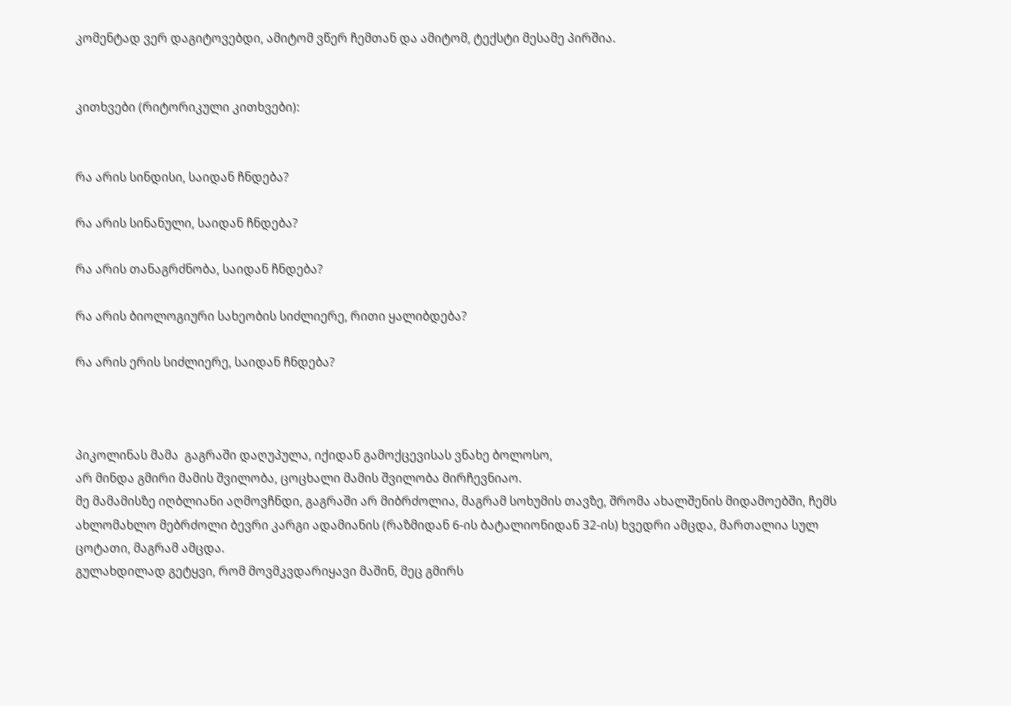კომენტად ვერ დაგიტოვებდი, ამიტომ ვწერ ჩემთან და ამიტომ, ტექსტი მესამე პირშია.


კითხვები (რიტორიკული კითხვები):


რა არის სინდისი, საიდან ჩნდება?

რა არის სინანული, საიდან ჩნდება?

რა არის თანაგრძნობა, საიდან ჩნდება?

რა არის ბიოლოგიური სახეობის სიძლიერე, რითი ყალიბდება?

რა არის ერის სიძლიერე, საიდან ჩნდება?



პიკოლინას მამა  გაგრაში დაღუპულა, იქიდან გამოქცევისას ვნახე ბოლოსო,
არ მინდა გმირი მამის შვილობა, ცოცხალი მამის შვილობა მირჩევნიაო.
მე მამამისზე იღბლიანი აღმოვჩნდი, გაგრაში არ მიბრძოლია, მაგრამ სოხუმის თავზე, შრომა ახალშენის მიდამოებში, ჩემს ახლომახლო მებრძოლი ბევრი კარგი ადამიანის (რაზმიდან 6-ის ბატალიონიდან 32-ის) ხვედრი ამცდა, მართალია სულ ცოტათი, მაგრამ ამცდა.
გულახდილად გეტყვი, რომ მოვმკვდარიყავი მაშინ, მეც გმირს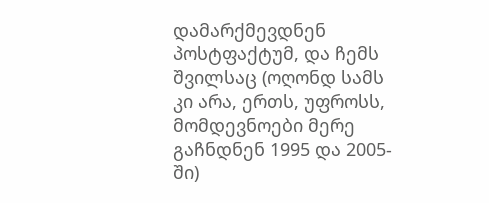დამარქმევდნენ პოსტფაქტუმ, და ჩემს შვილსაც (ოღონდ სამს კი არა, ერთს, უფროსს, მომდევნოები მერე გაჩნდნენ 1995 და 2005-ში)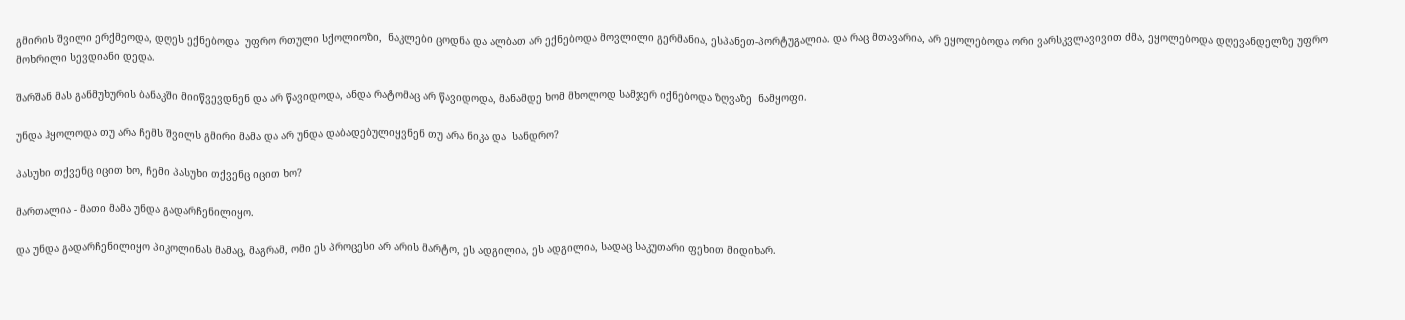გმირის შვილი ერქმეოდა, დღეს ექნებოდა  უფრო რთული სქოლიოზი,  ნაკლები ცოდნა და ალბათ არ ექნებოდა მოვლილი გერმანია, ესპანეთ-პორტუგალია. და რაც მთავარია, არ ეყოლებოდა ორი ვარსკვლავივით ძმა, ეყოლებოდა დღევანდელზე უფრო მოხრილი სევდიანი დედა.

შარშან მას განმუხურის ბანაკში მიიწვევდნენ და არ წავიდოდა, ანდა რატომაც არ წავიდოდა, მანამდე ხომ მხოლოდ სამჯერ იქნებოდა ზღვაზე  ნამყოფი.

უნდა ჰყოლოდა თუ არა ჩემს შვილს გმირი მამა და არ უნდა დაბადებულიყვნენ თუ არა ნიკა და  სანდრო?

პასუხი თქვენც იცით ხო, ჩემი პასუხი თქვენც იცით ხო?

მართალია - მათი მამა უნდა გადარჩენილიყო.

და უნდა გადარჩენილიყო პიკოლინას მამაც, მაგრამ, ომი ეს პროცესი არ არის მარტო, ეს ადგილია, ეს ადგილია, სადაც საკუთარი ფეხით მიდიხარ.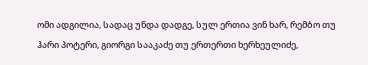ომი ადგილია, სადაც უნდა დადგე, სულ ერთია ვინ ხარ, რემბო თუ ჰარი პოტერი, გიორგი სააკაძე თუ ერთერთი ხერხეულიძე,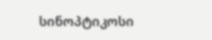სინოპტიკოსი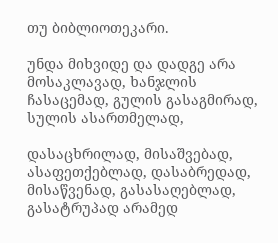თუ ბიბლიოთეკარი.

უნდა მიხვიდე და დადგე არა მოსაკლავად, ხანჯლის ჩასაცემად, გულის გასაგმირად, სულის ასართმელად,

დასაცხრილად, მისაშვებად, ასაფეთქებლად, დასაბრედად, მისაწვენად, გასასაღებლად, გასატრუპად არამედ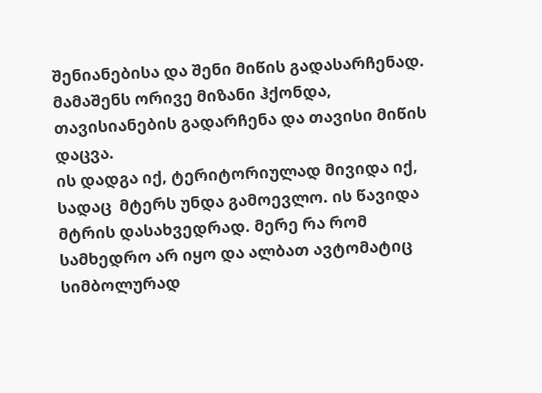შენიანებისა და შენი მიწის გადასარჩენად.
მამაშენს ორივე მიზანი ჰქონდა, თავისიანების გადარჩენა და თავისი მიწის დაცვა.
ის დადგა იქ, ტერიტორიულად მივიდა იქ, სადაც  მტერს უნდა გამოევლო. ის წავიდა მტრის დასახვედრად. მერე რა რომ სამხედრო არ იყო და ალბათ ავტომატიც სიმბოლურად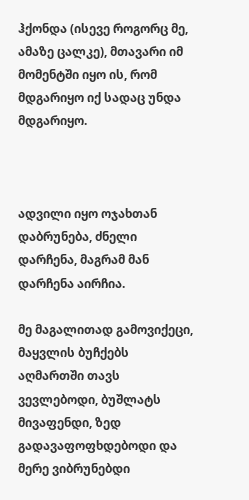ჰქონდა (ისევე როგორც მე, ამაზე ცალკე), მთავარი იმ მომენტში იყო ის, რომ მდგარიყო იქ სადაც უნდა მდგარიყო.



ადვილი იყო ოჯახთან დაბრუნება, ძნელი დარჩენა, მაგრამ მან დარჩენა აირჩია.

მე მაგალითად გამოვიქეცი, მაყვლის ბუჩქებს აღმართში თავს ვევლებოდი, ბუშლატს მივაფენდი, ზედ გადავაფოფხდებოდი და მერე ვიბრუნებდი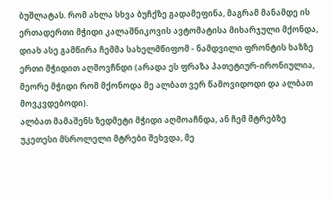ბუშლატას. რომ ახლა სხვა ბუჩქზე გადამეფინა, მაგრამ მანამდე ის ერთადერთი მჭიდი კალაშნიკოვის ავტომატისა მიხარჯული მქონდა, დიახ ასე გამწირა ჩემმა სახელმწიფომ - ნამდვილი ფრონტის ხაზზე ერთი მჭიდით აღმოვჩნდი (არადა ეს ფრაზა პათეტიურ-ირონიულია, მეორე მჭიდი რომ მქონოდა მე ალბათ ვერ წამოვიდოდი და ალბათ მოვკვდებოდი).
ალბათ მამაშენს ზედმეტი მჭიდი აღმოაჩნდა, ან ჩემ მტრებზე უკეთესი მსროლელი მტრები შეხვდა, მე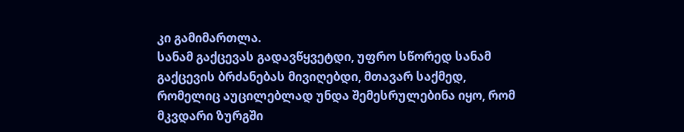კი გამიმართლა.
სანამ გაქცევას გადავწყვეტდი, უფრო სწორედ სანამ გაქცევის ბრძანებას მივიღებდი, მთავარ საქმედ, რომელიც აუცილებლად უნდა შემესრულებინა იყო, რომ მკვდარი ზურგში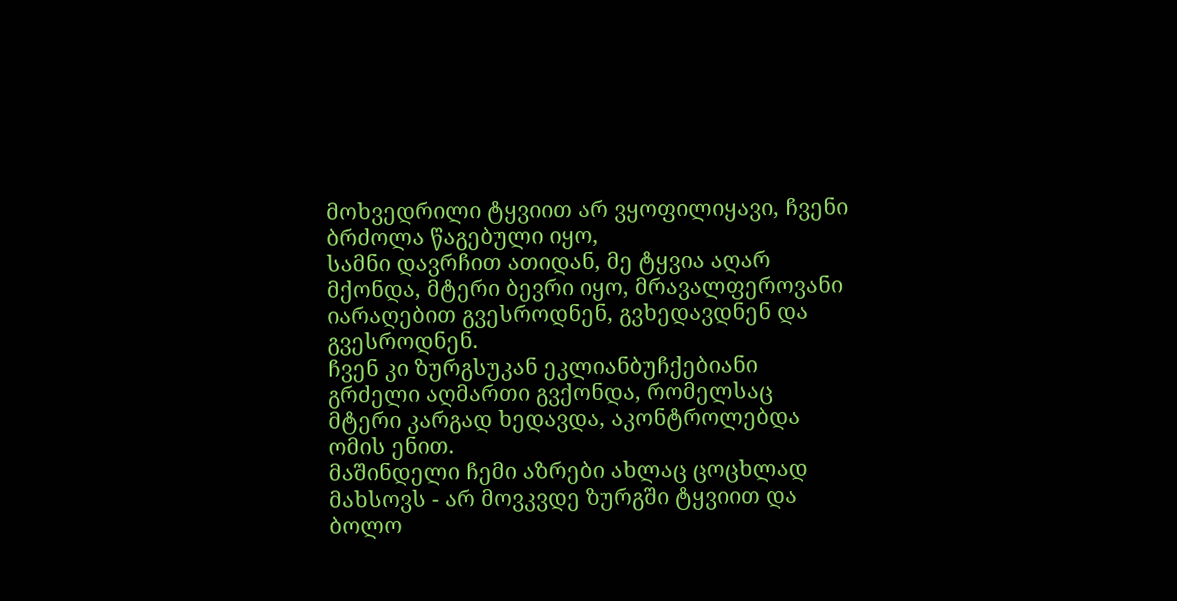მოხვედრილი ტყვიით არ ვყოფილიყავი, ჩვენი ბრძოლა წაგებული იყო,
სამნი დავრჩით ათიდან, მე ტყვია აღარ მქონდა, მტერი ბევრი იყო, მრავალფეროვანი იარაღებით გვესროდნენ, გვხედავდნენ და გვესროდნენ.
ჩვენ კი ზურგსუკან ეკლიანბუჩქებიანი გრძელი აღმართი გვქონდა, რომელსაც მტერი კარგად ხედავდა, აკონტროლებდა ომის ენით.
მაშინდელი ჩემი აზრები ახლაც ცოცხლად მახსოვს - არ მოვკვდე ზურგში ტყვიით და ბოლო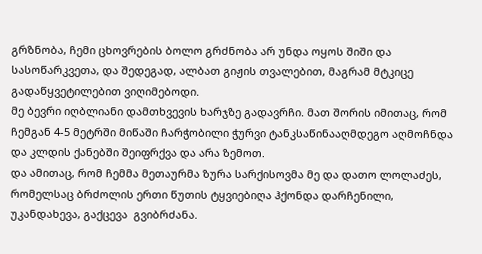გრზნობა, ჩემი ცხოვრების ბოლო გრძნობა არ უნდა ოყოს შიში და სასოწარკვეთა, და შედეგად, ალბათ გიჟის თვალებით, მაგრამ მტკიცე გადაწყვეტილებით ვიღიმებოდი.
მე ბევრი იღბლიანი დამთხვევის ხარჯზე გადავრჩი. მათ შორის იმითაც, რომ ჩემგან 4-5 მეტრში მიწაში ჩარჭობილი ჭურვი ტანკსაწინააღმდეგო აღმოჩნდა და კლდის ქანებში შეიფრქვა და არა ზემოთ.
და ამითაც, რომ ჩემმა მეთაურმა ზურა სარქისოვმა მე და დათო ლოლაძეს, რომელსაც ბრძოლის ერთი წუთის ტყვიებიღა ჰქონდა დარჩენილი, უკანდახევა, გაქცევა  გვიბრძანა.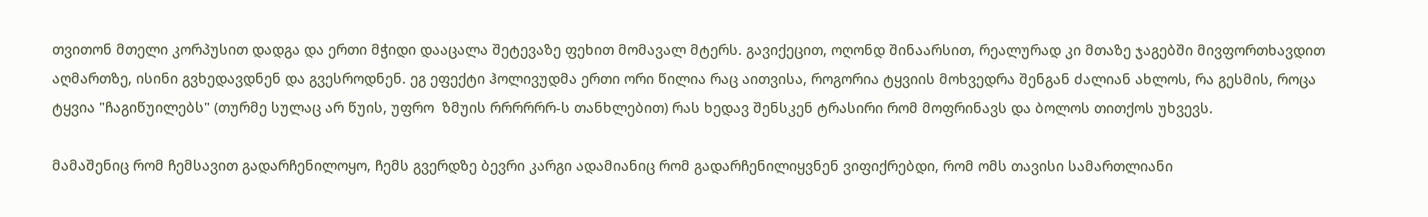თვითონ მთელი კორპუსით დადგა და ერთი მჭიდი დააცალა შეტევაზე ფეხით მომავალ მტერს. გავიქეცით, ოღონდ შინაარსით, რეალურად კი მთაზე ჯაგებში მივფორთხავდით აღმართზე, ისინი გვხედავდნენ და გვესროდნენ. ეგ ეფექტი ჰოლივუდმა ერთი ორი წილია რაც აითვისა, როგორია ტყვიის მოხვედრა შენგან ძალიან ახლოს, რა გესმის, როცა ტყვია "ჩაგიწუილებს" (თურმე სულაც არ წუის, უფრო  ზმუის რრრრრრ-ს თანხლებით) რას ხედავ შენსკენ ტრასირი რომ მოფრინავს და ბოლოს თითქოს უხვევს.

მამაშენიც რომ ჩემსავით გადარჩენილოყო, ჩემს გვერდზე ბევრი კარგი ადამიანიც რომ გადარჩენილიყვნენ ვიფიქრებდი, რომ ომს თავისი სამართლიანი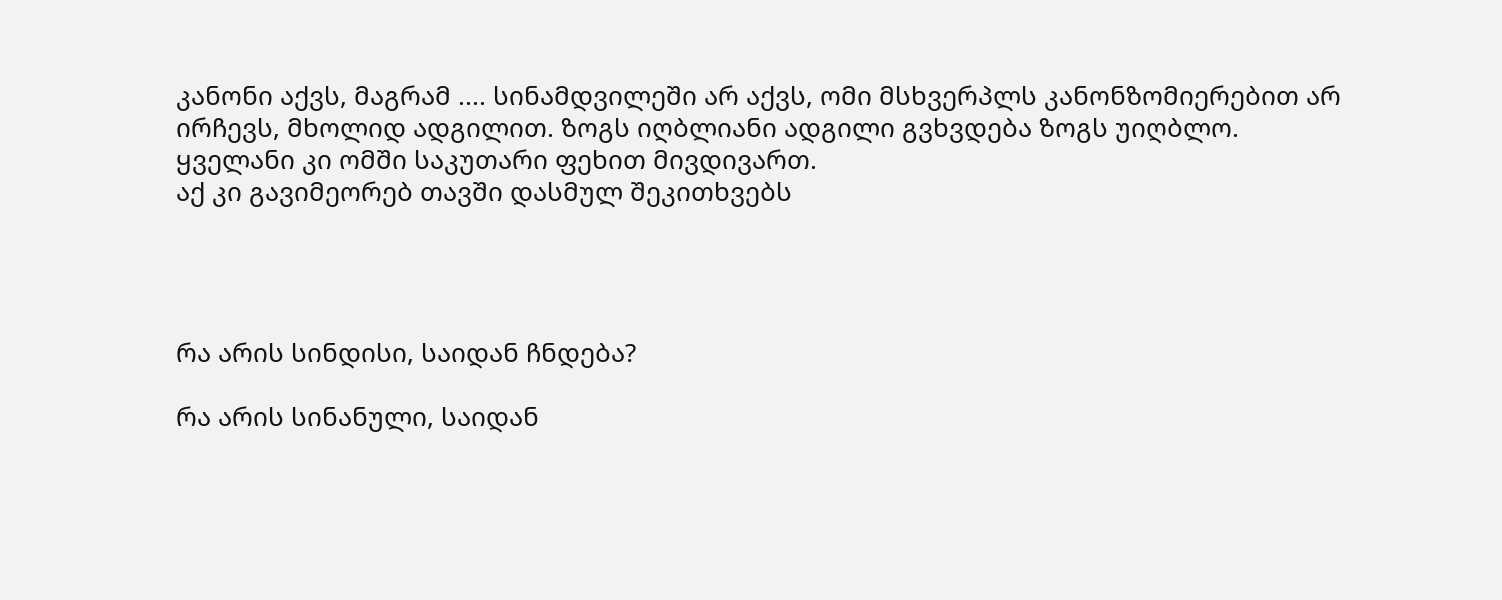კანონი აქვს, მაგრამ .... სინამდვილეში არ აქვს, ომი მსხვერპლს კანონზომიერებით არ ირჩევს, მხოლიდ ადგილით. ზოგს იღბლიანი ადგილი გვხვდება ზოგს უიღბლო.
ყველანი კი ომში საკუთარი ფეხით მივდივართ.
აქ კი გავიმეორებ თავში დასმულ შეკითხვებს




რა არის სინდისი, საიდან ჩნდება?

რა არის სინანული, საიდან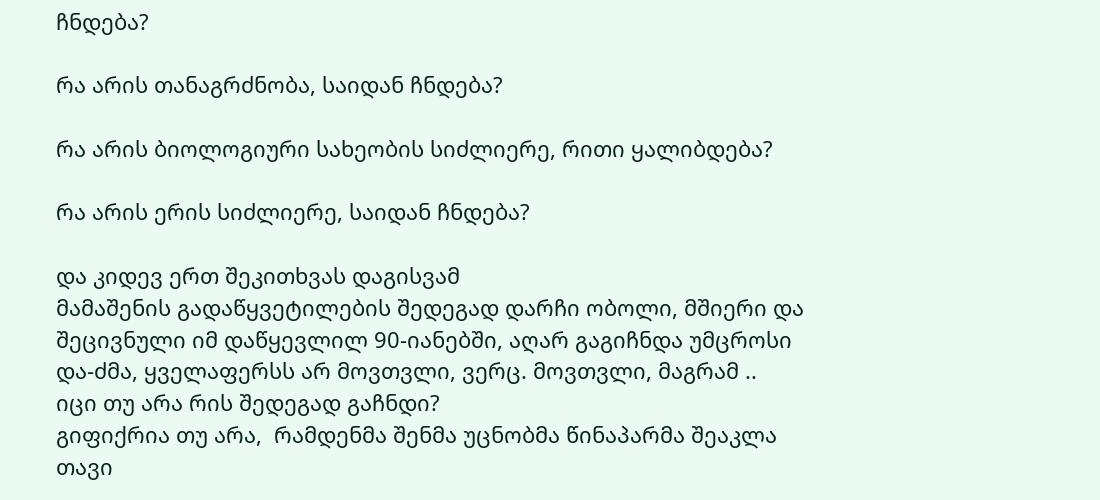ჩნდება?

რა არის თანაგრძნობა, საიდან ჩნდება?

რა არის ბიოლოგიური სახეობის სიძლიერე, რითი ყალიბდება?

რა არის ერის სიძლიერე, საიდან ჩნდება?

და კიდევ ერთ შეკითხვას დაგისვამ
მამაშენის გადაწყვეტილების შედეგად დარჩი ობოლი, მშიერი და შეცივნული იმ დაწყევლილ 90-იანებში, აღარ გაგიჩნდა უმცროსი და-ძმა, ყველაფერსს არ მოვთვლი, ვერც. მოვთვლი, მაგრამ ..
იცი თუ არა რის შედეგად გაჩნდი?
გიფიქრია თუ არა,  რამდენმა შენმა უცნობმა წინაპარმა შეაკლა თავი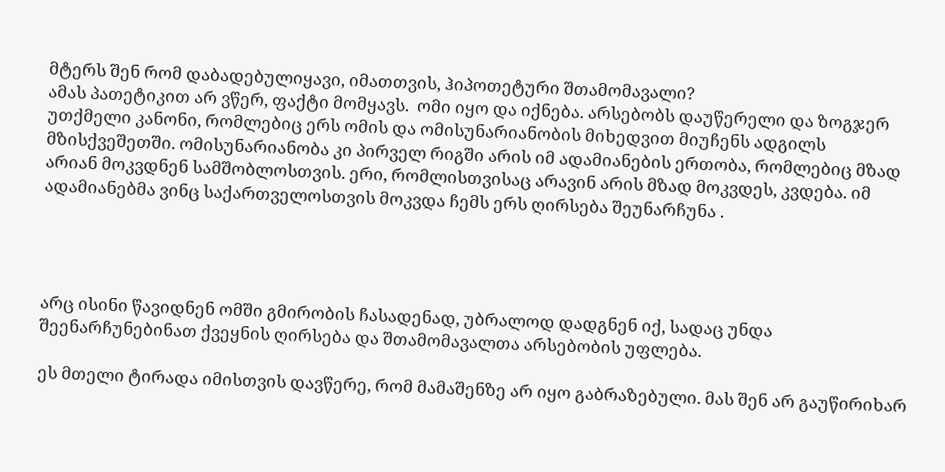მტერს შენ რომ დაბადებულიყავი, იმათთვის, ჰიპოთეტური შთამომავალი?
ამას პათეტიკით არ ვწერ, ფაქტი მომყავს.  ომი იყო და იქნება. არსებობს დაუწერელი და ზოგჯერ უთქმელი კანონი, რომლებიც ერს ომის და ომისუნარიანობის მიხედვით მიუჩენს ადგილს მზისქვეშეთში. ომისუნარიანობა კი პირველ რიგში არის იმ ადამიანების ერთობა, რომლებიც მზად არიან მოკვდნენ სამშობლოსთვის. ერი, რომლისთვისაც არავინ არის მზად მოკვდეს, კვდება. იმ ადამიანებმა ვინც საქართველოსთვის მოკვდა ჩემს ერს ღირსება შეუნარჩუნა .




არც ისინი წავიდნენ ომში გმირობის ჩასადენად, უბრალოდ დადგნენ იქ, სადაც უნდა შეენარჩუნებინათ ქვეყნის ღირსება და შთამომავალთა არსებობის უფლება.

ეს მთელი ტირადა იმისთვის დავწერე, რომ მამაშენზე არ იყო გაბრაზებული. მას შენ არ გაუწირიხარ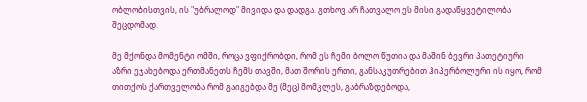ობლობისთვის, ის "უბრალოდ" მივიდა და დადგა. გთხოვ არ ჩათვალო ეს მისი გადაწყვეტილობა შეცდომად.

მე მქონდა მომენტი ომში, როცა ვფიქრობდი, რომ ეს ჩემი ბოლო წუთია და მაშინ ბევრი პათეტიური აზრი ეჯახებოდა ერთმანეთს ჩემს თავში, მათ შორის ერთი, განსაკუთრებით ჰიპერბოლური ის იყო, რომ თითქოს ქართველობა რომ გაიგებდა მე (მეც) მომკლეს, გაბრაზდებოდა,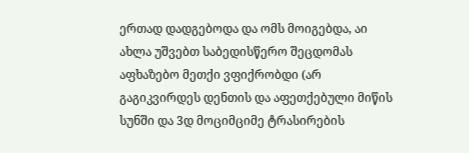ერთად დადგებოდა და ომს მოიგებდა, აი ახლა უშვებთ საბედისწერო შეცდომას აფხაზებო მეთქი ვფიქრობდი (არ გაგიკვირდეს დენთის და აფეთქებული მიწის სუნში და 3დ მოციმციმე ტრასირების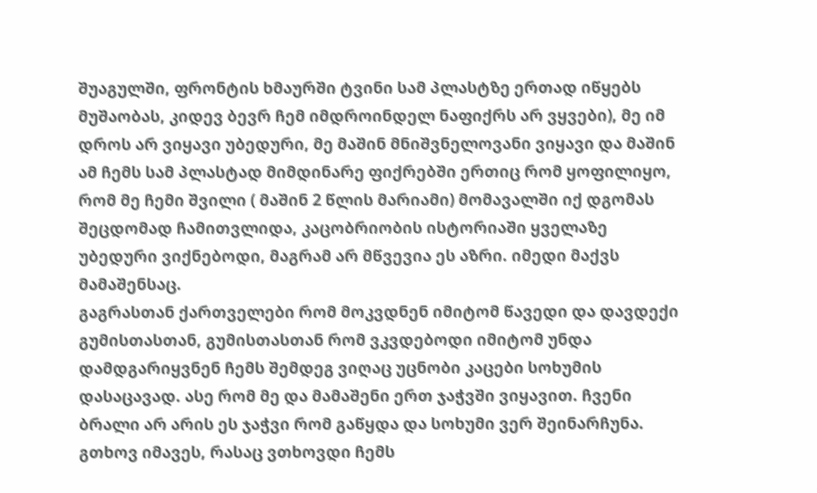შუაგულში, ფრონტის ხმაურში ტვინი სამ პლასტზე ერთად იწყებს მუშაობას, კიდევ ბევრ ჩემ იმდროინდელ ნაფიქრს არ ვყვები), მე იმ დროს არ ვიყავი უბედური, მე მაშინ მნიშვნელოვანი ვიყავი და მაშინ ამ ჩემს სამ პლასტად მიმდინარე ფიქრებში ერთიც რომ ყოფილიყო, რომ მე ჩემი შვილი ( მაშინ 2 წლის მარიამი) მომავალში იქ დგომას შეცდომად ჩამითვლიდა, კაცობრიობის ისტორიაში ყველაზე უბედური ვიქნებოდი, მაგრამ არ მწვევია ეს აზრი. იმედი მაქვს მამაშენსაც.
გაგრასთან ქართველები რომ მოკვდნენ იმიტომ წავედი და დავდექი გუმისთასთან, გუმისთასთან რომ ვკვდებოდი იმიტომ უნდა დამდგარიყვნენ ჩემს შემდეგ ვიღაც უცნობი კაცები სოხუმის დასაცავად. ასე რომ მე და მამაშენი ერთ ჯაჭვში ვიყავით. ჩვენი ბრალი არ არის ეს ჯაჭვი რომ გაწყდა და სოხუმი ვერ შეინარჩუნა.
გთხოვ იმავეს, რასაც ვთხოვდი ჩემს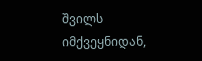შვილს იმქვეყნიდან,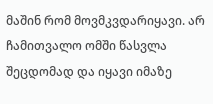მაშინ რომ მოვმკვდარიყავი. არ ჩამითვალო ომში წასვლა შეცდომად და იყავი იმაზე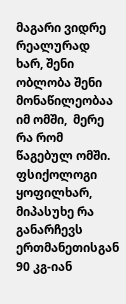მაგარი ვიდრე რეალურად ხარ, შენი ობლობა შენი მონაწილეობაა იმ ომში,  მერე რა რომ წაგებულ ომში.
ფსიქოლოგი ყოფილხარ, მიპასუხე რა განარჩევს ერთმანეთისგან 90 კგ-იან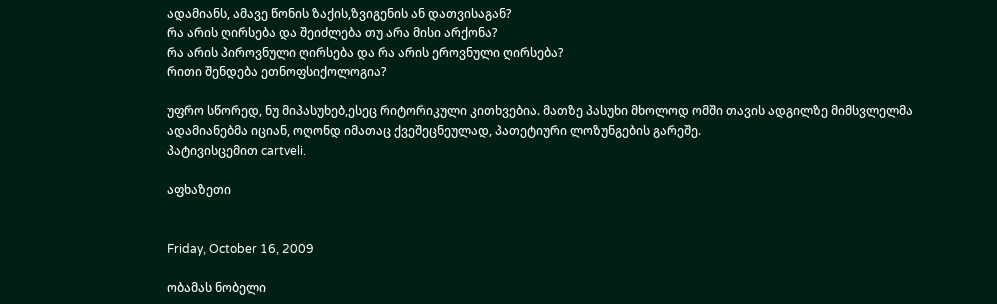ადამიანს, ამავე წონის ზაქის,ზვიგენის ან დათვისაგან?
რა არის ღირსება და შეიძლება თუ არა მისი არქონა?
რა არის პიროვნული ღირსება და რა არის ეროვნული ღირსება?
რითი შენდება ეთნოფსიქოლოგია?

უფრო სწორედ, ნუ მიპასუხებ,ესეც რიტორიკული კითხვებია. მათზე პასუხი მხოლოდ ომში თავის ადგილზე მიმსვლელმა ადამიანებმა იციან, ოღონდ იმათაც ქვეშეცნეულად, პათეტიური ლოზუნგების გარეშე.
პატივისცემით cartveli.

აფხაზეთი


Friday, October 16, 2009

ობამას ნობელი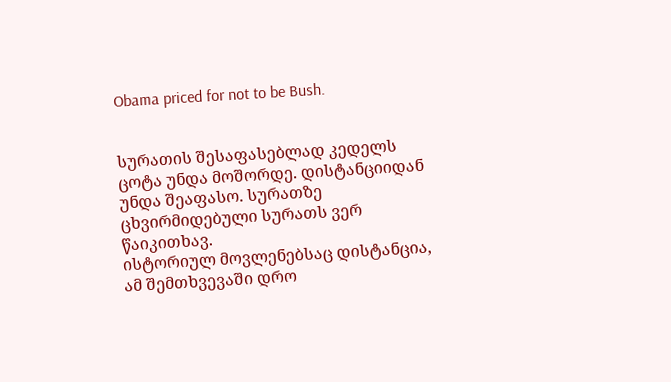Obama priced for not to be Bush.


სურათის შესაფასებლად კედელს ცოტა უნდა მოშორდე. დისტანციიდან უნდა შეაფასო. სურათზე ცხვირმიდებული სურათს ვერ წაიკითხავ.
ისტორიულ მოვლენებსაც დისტანცია, ამ შემთხვევაში დრო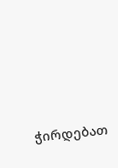ჭირდებათ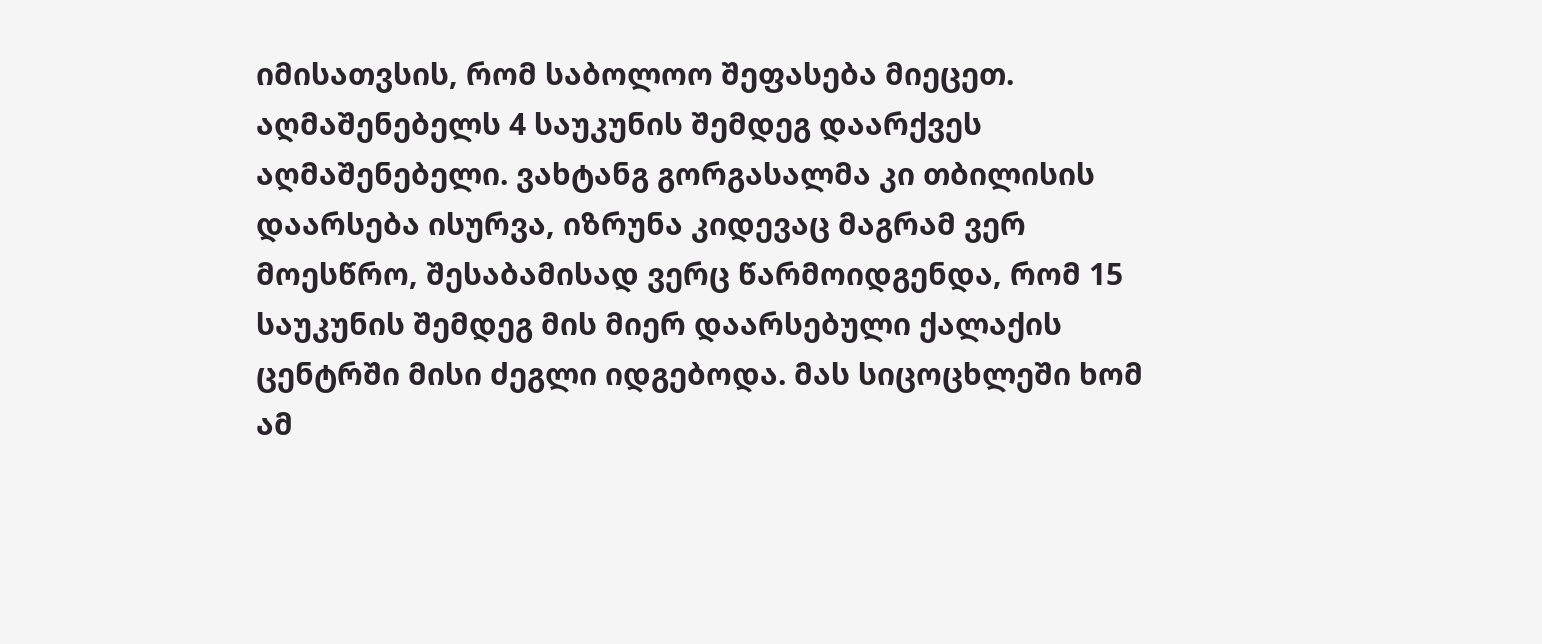იმისათვსის, რომ საბოლოო შეფასება მიეცეთ.
აღმაშენებელს 4 საუკუნის შემდეგ დაარქვეს აღმაშენებელი. ვახტანგ გორგასალმა კი თბილისის დაარსება ისურვა, იზრუნა კიდევაც მაგრამ ვერ მოესწრო, შესაბამისად ვერც წარმოიდგენდა, რომ 15 საუკუნის შემდეგ მის მიერ დაარსებული ქალაქის ცენტრში მისი ძეგლი იდგებოდა. მას სიცოცხლეში ხომ ამ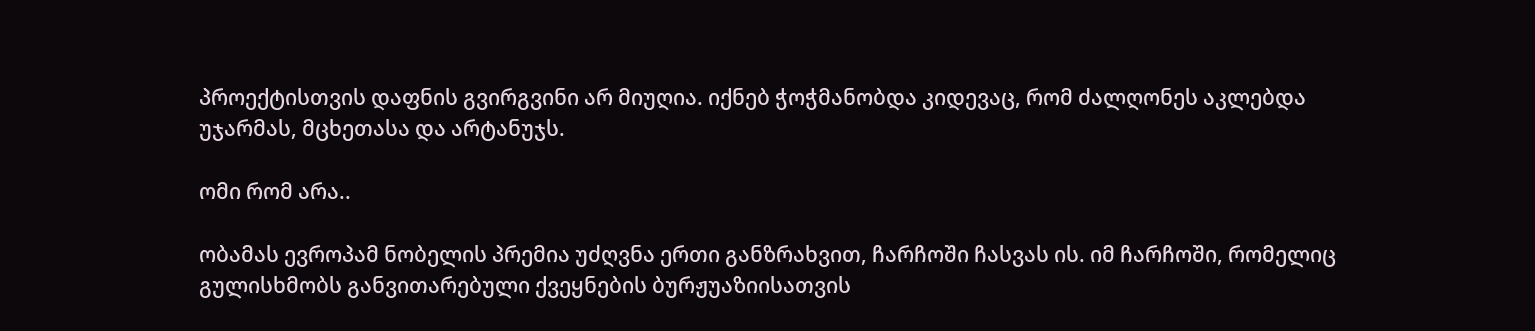პროექტისთვის დაფნის გვირგვინი არ მიუღია. იქნებ ჭოჭმანობდა კიდევაც, რომ ძალღონეს აკლებდა უჯარმას, მცხეთასა და არტანუჯს.

ომი რომ არა..

ობამას ევროპამ ნობელის პრემია უძღვნა ერთი განზრახვით, ჩარჩოში ჩასვას ის. იმ ჩარჩოში, რომელიც გულისხმობს განვითარებული ქვეყნების ბურჟუაზიისათვის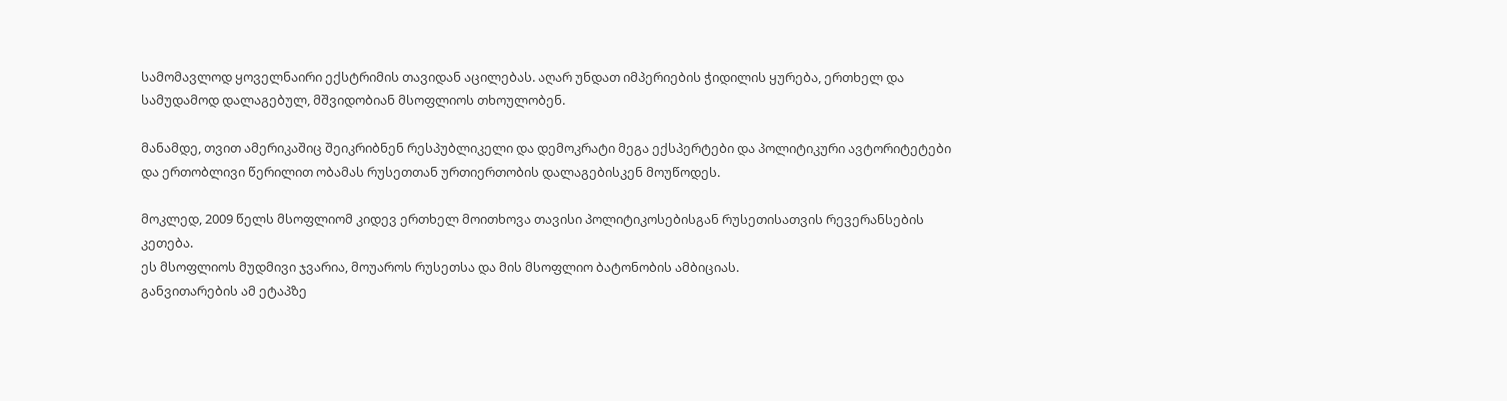სამომავლოდ ყოველნაირი ექსტრიმის თავიდან აცილებას. აღარ უნდათ იმპერიების ჭიდილის ყურება, ერთხელ და სამუდამოდ დალაგებულ, მშვიდობიან მსოფლიოს თხოულობენ.

მანამდე, თვით ამერიკაშიც შეიკრიბნენ რესპუბლიკელი და დემოკრატი მეგა ექსპერტები და პოლიტიკური ავტორიტეტები და ერთობლივი წერილით ობამას რუსეთთან ურთიერთობის დალაგებისკენ მოუწოდეს.

მოკლედ, 2009 წელს მსოფლიომ კიდევ ერთხელ მოითხოვა თავისი პოლიტიკოსებისგან რუსეთისათვის რევერანსების კეთება.
ეს მსოფლიოს მუდმივი ჯვარია, მოუაროს რუსეთსა და მის მსოფლიო ბატონობის ამბიციას.
განვითარების ამ ეტაპზე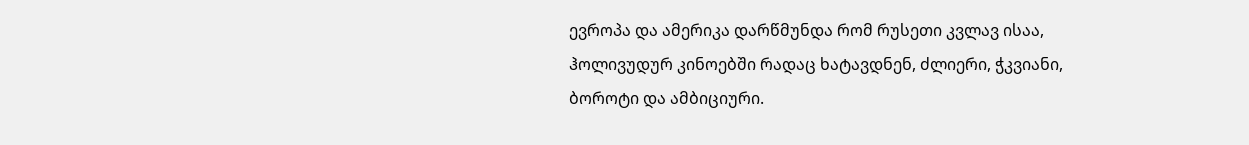ევროპა და ამერიკა დარწმუნდა რომ რუსეთი კვლავ ისაა, ჰოლივუდურ კინოებში რადაც ხატავდნენ, ძლიერი, ჭკვიანი, ბოროტი და ამბიციური.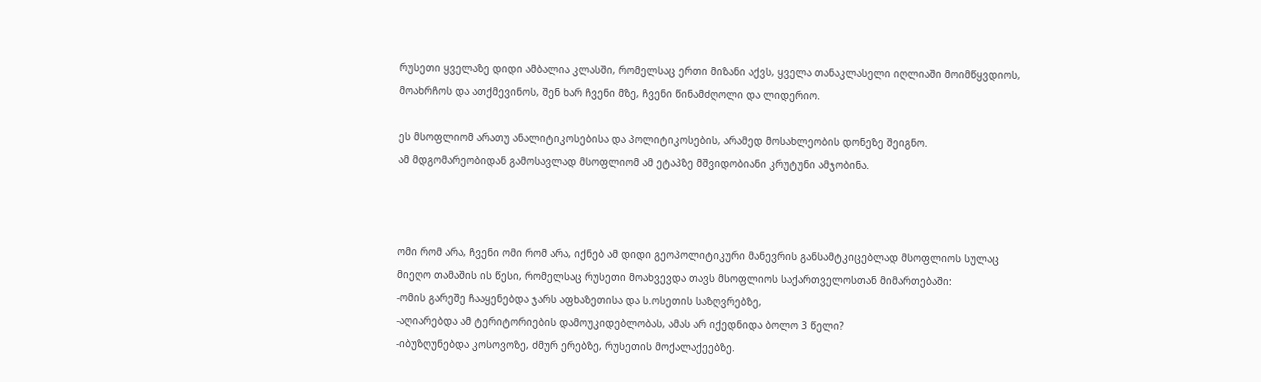რუსეთი ყველაზე დიდი ამბალია კლასში, რომელსაც ერთი მიზანი აქვს, ყველა თანაკლასელი იღლიაში მოიმწყვდიოს, მოახრჩოს და ათქმევინოს, შენ ხარ ჩვენი მზე, ჩვენი წინამძღოლი და ლიდერიო.

ეს მსოფლიომ არათუ ანალიტიკოსებისა და პოლიტიკოსების, არამედ მოსახლეობის დონეზე შეიგნო.
ამ მდგომარეობიდან გამოსავლად მსოფლიომ ამ ეტაპზე მშვიდობიანი კრუტუნი ამჯობინა.



ომი რომ არა, ჩვენი ომი რომ არა, იქნებ ამ დიდი გეოპოლიტიკური მანევრის განსამტკიცებლად მსოფლიოს სულაც მიეღო თამაშის ის წესი, რომელსაც რუსეთი მოახვევდა თავს მსოფლიოს საქართველოსთან მიმართებაში:
-ომის გარეშე ჩააყენებდა ჯარს აფხაზეთისა და ს.ოსეთის საზღვრებზე,
-აღიარებდა ამ ტერიტორიების დამოუკიდებლობას, ამას არ იქედნიდა ბოლო 3 წელი?
-იბუზღუნებდა კოსოვოზე, ძმურ ერებზე, რუსეთის მოქალაქეებზე.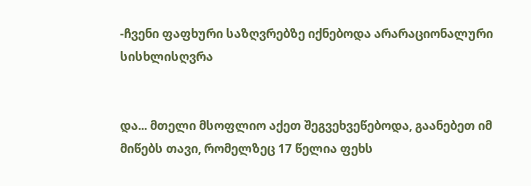-ჩვენი ფაფხური საზღვრებზე იქნებოდა არარაციონალური სისხლისღვრა


და... მთელი მსოფლიო აქეთ შეგვეხვეწებოდა, გაანებეთ იმ მიწებს თავი, რომელზეც 17 წელია ფეხს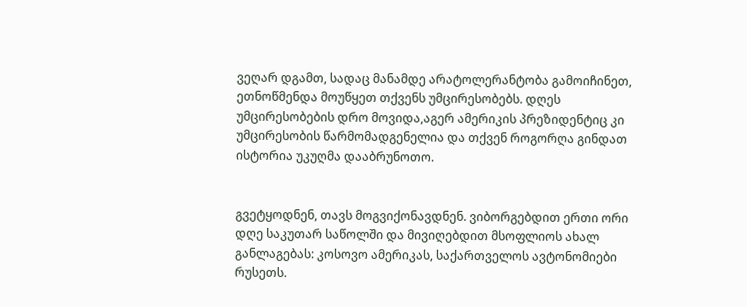ვეღარ დგამთ, სადაც მანამდე არატოლერანტობა გამოიჩინეთ, ეთნოწმენდა მოუწყეთ თქვენს უმცირესობებს. დღეს უმცირესობების დრო მოვიდა,აგერ ამერიკის პრეზიდენტიც კი უმცირესობის წარმომადგენელია და თქვენ როგორღა გინდათ ისტორია უკუღმა დააბრუნოთო.


გვეტყოდნენ, თავს მოგვიქონავდნენ. ვიბორგებდით ერთი ორი დღე საკუთარ საწოლში და მივიღებდით მსოფლიოს ახალ განლაგებას: კოსოვო ამერიკას, საქართველოს ავტონომიები რუსეთს.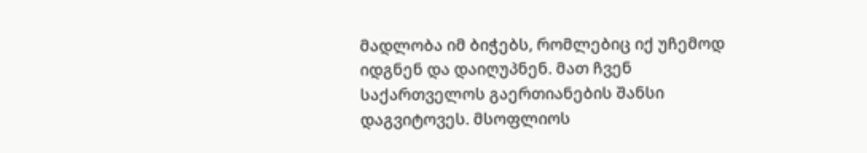მადლობა იმ ბიჭებს, რომლებიც იქ უჩემოდ იდგნენ და დაიღუპნენ. მათ ჩვენ საქართველოს გაერთიანების შანსი დაგვიტოვეს. მსოფლიოს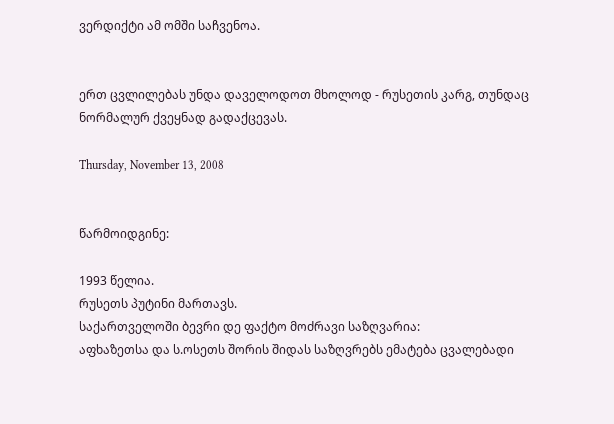ვერდიქტი ამ ომში საჩვენოა.


ერთ ცვლილებას უნდა დაველოდოთ მხოლოდ - რუსეთის კარგ, თუნდაც ნორმალურ ქვეყნად გადაქცევას.

Thursday, November 13, 2008


წარმოიდგინე:

1993 წელია.
რუსეთს პუტინი მართავს.
საქართველოში ბევრი დე ფაქტო მოძრავი საზღვარია:
აფხაზეთსა და ს.ოსეთს შორის შიდას საზღვრებს ემატება ცვალებადი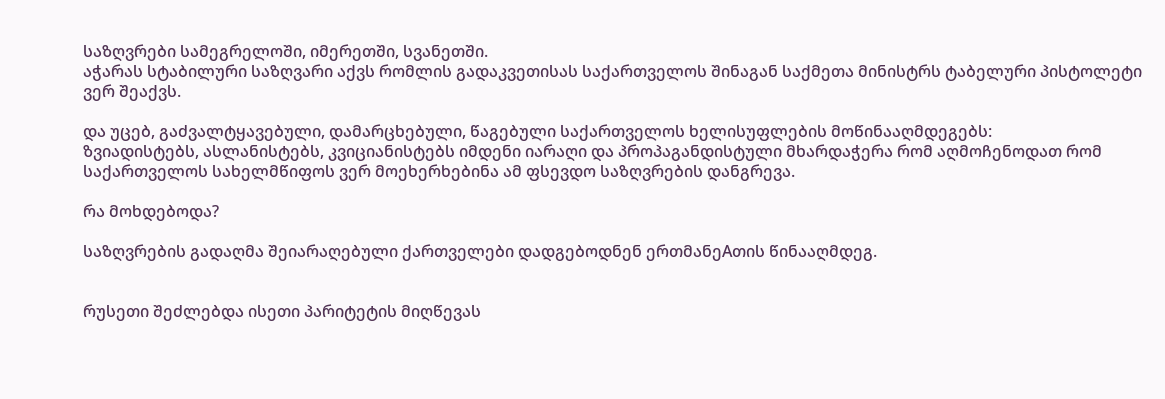საზღვრები სამეგრელოში, იმერეთში, სვანეთში.
აჭარას სტაბილური საზღვარი აქვს რომლის გადაკვეთისას საქართველოს შინაგან საქმეთა მინისტრს ტაბელური პისტოლეტი ვერ შეაქვს.

და უცებ, გაძვალტყავებული, დამარცხებული, წაგებული საქართველოს ხელისუფლების მოწინააღმდეგებს:
ზვიადისტებს, ასლანისტებს, კვიციანისტებს იმდენი იარაღი და პროპაგანდისტული მხარდაჭერა რომ აღმოჩენოდათ რომ საქართველოს სახელმწიფოს ვერ მოეხერხებინა ამ ფსევდო საზღვრების დანგრევა.

რა მოხდებოდა?

საზღვრების გადაღმა შეიარაღებული ქართველები დადგებოდნენ ერთმანეAთის წინააღმდეგ.


რუსეთი შეძლებდა ისეთი პარიტეტის მიღწევას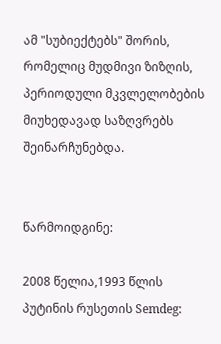ამ "სუბიექტებს" შორის, რომელიც მუდმივი ზიზღის, პერიოდული მკვლელობების მიუხედავად საზღვრებს შეინარჩუნებდა.


წარმოიდგინე:

2008 წელია,1993 წლის
პუტინის რუსეთის Semdeg: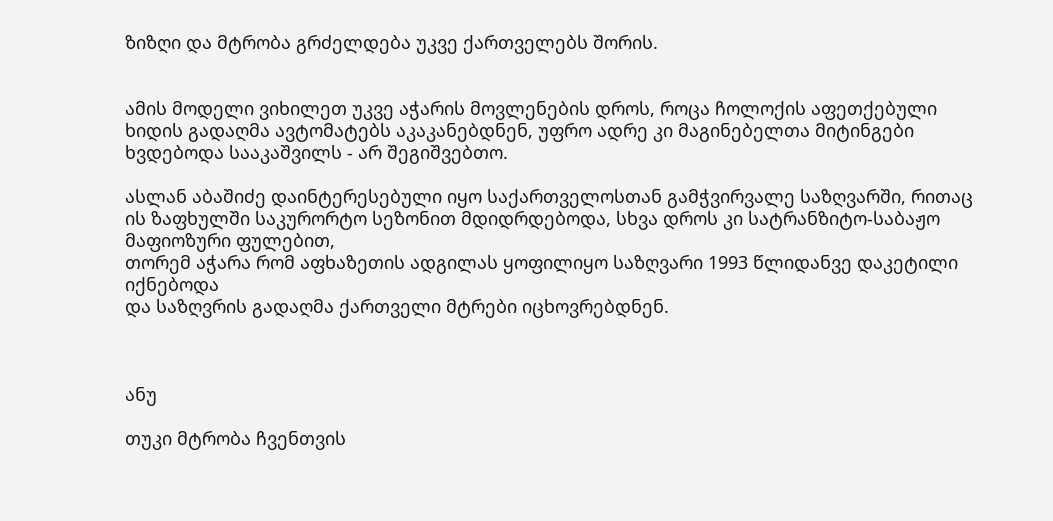ზიზღი და მტრობა გრძელდება უკვე ქართველებს შორის.


ამის მოდელი ვიხილეთ უკვე აჭარის მოვლენების დროს, როცა ჩოლოქის აფეთქებული ხიდის გადაღმა ავტომატებს აკაკანებდნენ, უფრო ადრე კი მაგინებელთა მიტინგები ხვდებოდა სააკაშვილს - არ შეგიშვებთო.

ასლან აბაშიძე დაინტერესებული იყო საქართველოსთან გამჭვირვალე საზღვარში, რითაც ის ზაფხულში საკურორტო სეზონით მდიდრდებოდა, სხვა დროს კი სატრანზიტო-საბაჟო მაფიოზური ფულებით,
თორემ აჭარა რომ აფხაზეთის ადგილას ყოფილიყო საზღვარი 1993 წლიდანვე დაკეტილი იქნებოდა
და საზღვრის გადაღმა ქართველი მტრები იცხოვრებდნენ.



ანუ

თუკი მტრობა ჩვენთვის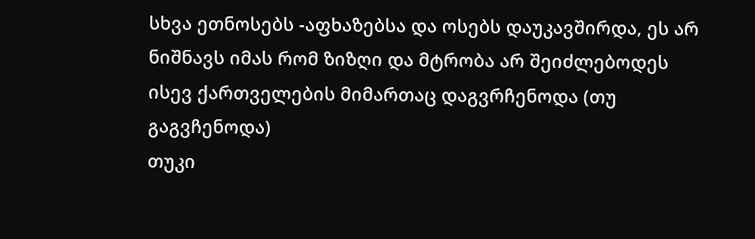სხვა ეთნოსებს -აფხაზებსა და ოსებს დაუკავშირდა, ეს არ ნიშნავს იმას რომ ზიზღი და მტრობა არ შეიძლებოდეს ისევ ქართველების მიმართაც დაგვრჩენოდა (თუ გაგვჩენოდა)
თუკი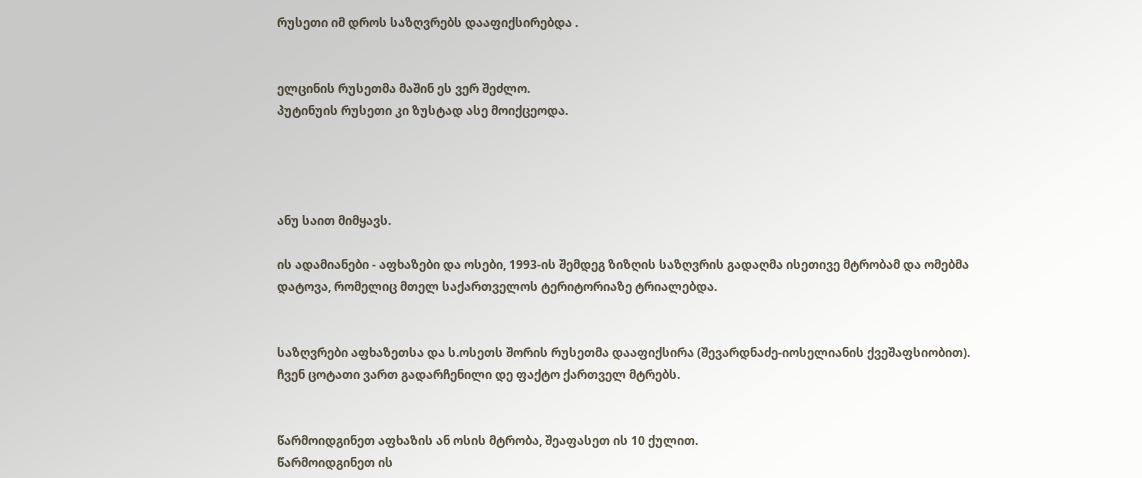რუსეთი იმ დროს საზღვრებს დააფიქსირებდა .


ელცინის რუსეთმა მაშინ ეს ვერ შეძლო.
პუტინუის რუსეთი კი ზუსტად ასე მოიქცეოდა.




ანუ საით მიმყავს.

ის ადამიანები - აფხაზები და ოსები, 1993-ის შემდეგ ზიზღის საზღვრის გადაღმა ისეთივე მტრობამ და ომებმა დატოვა, რომელიც მთელ საქართველოს ტერიტორიაზე ტრიალებდა.


საზღვრები აფხაზეთსა და ს.ოსეთს შორის რუსეთმა დააფიქსირა (შევარდნაძე-იოსელიანის ქვეშაფსიობით).
ჩვენ ცოტათი ვართ გადარჩენილი დე ფაქტო ქართველ მტრებს.


წარმოიდგინეთ აფხაზის ან ოსის მტრობა, შეაფასეთ ის 10 ქულით.
წარმოიდგინეთ ის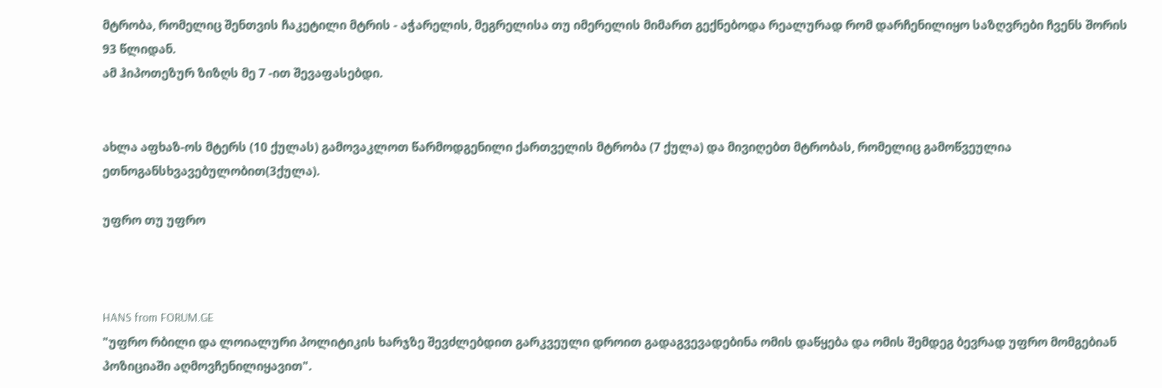მტრობა, რომელიც შენთვის ჩაკეტილი მტრის - აჭარელის, მეგრელისა თუ იმერელის მიმართ გექნებოდა რეალურად რომ დარჩენილიყო საზღვრები ჩვენს შორის 93 წლიდან.
ამ ჰიპოთეზურ ზიზღს მე 7 -ით შევაფასებდი.


ახლა აფხაზ-ოს მტერს (10 ქულას) გამოვაკლოთ წარმოდგენილი ქართველის მტრობა (7 ქულა) და მივიღებთ მტრობას, რომელიც გამოწვეულია ეთნოგანსხვავებულობით(3ქულა).

უფრო თუ უფრო



HANS from FORUM.GE
"უფრო რბილი და ლოიალური პოლიტიკის ხარჯზე შევძლებდით გარკვეული დროით გადაგვევადებინა ომის დაწყება და ომის შემდეგ ბევრად უფრო მომგებიან პოზიციაში აღმოვჩენილიყავით".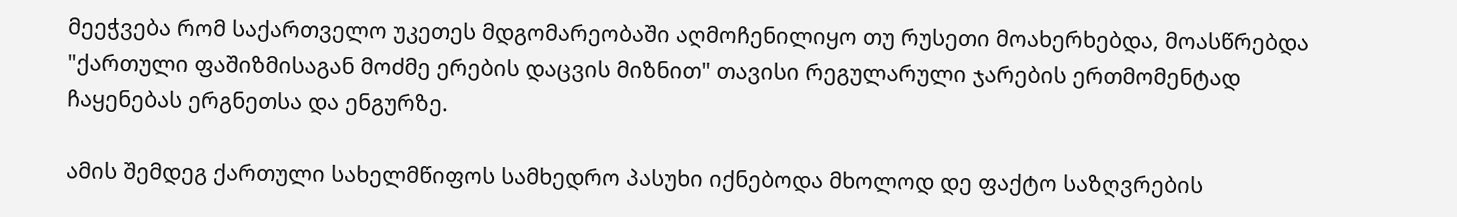მეეჭვება რომ საქართველო უკეთეს მდგომარეობაში აღმოჩენილიყო თუ რუსეთი მოახერხებდა, მოასწრებდა "ქართული ფაშიზმისაგან მოძმე ერების დაცვის მიზნით" თავისი რეგულარული ჯარების ერთმომენტად ჩაყენებას ერგნეთსა და ენგურზე.

ამის შემდეგ ქართული სახელმწიფოს სამხედრო პასუხი იქნებოდა მხოლოდ დე ფაქტო საზღვრების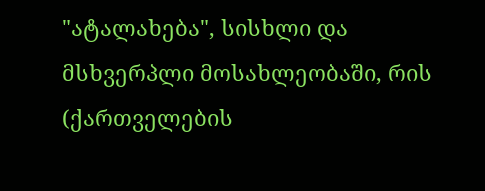"ატალახება", სისხლი და მსხვერპლი მოსახლეობაში, რის (ქართველების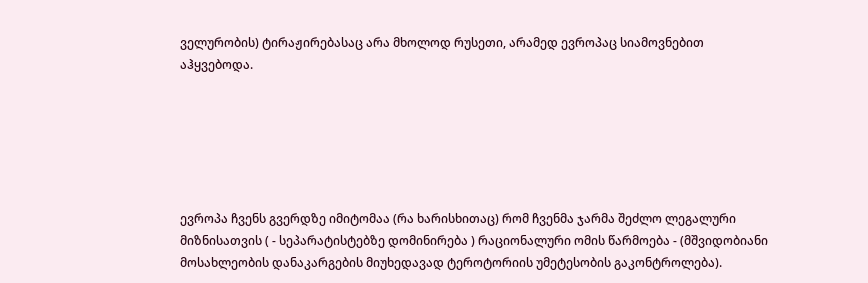ველურობის) ტირაჟირებასაც არა მხოლოდ რუსეთი, არამედ ევროპაც სიამოვნებით აჰყვებოდა.






ევროპა ჩვენს გვერდზე იმიტომაა (რა ხარისხითაც) რომ ჩვენმა ჯარმა შეძლო ლეგალური მიზნისათვის ( - სეპარატისტებზე დომინირება ) რაციონალური ომის წარმოება - (მშვიდობიანი მოსახლეობის დანაკარგების მიუხედავად ტეროტორიის უმეტესობის გაკონტროლება).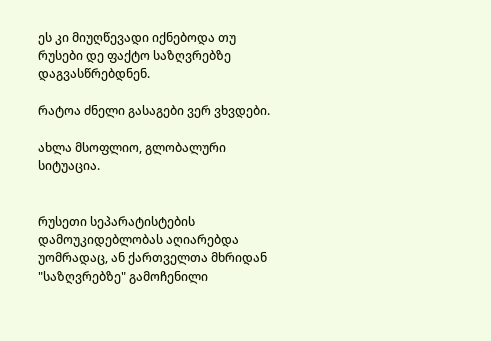ეს კი მიუღწევადი იქნებოდა თუ რუსები დე ფაქტო საზღვრებზე დაგვასწრებდნენ.

რატოა ძნელი გასაგები ვერ ვხვდები.

ახლა მსოფლიო, გლობალური სიტუაცია.


რუსეთი სეპარატისტების დამოუკიდებლობას აღიარებდა უომრადაც, ან ქართველთა მხრიდან "საზღვრებზე" გამოჩენილი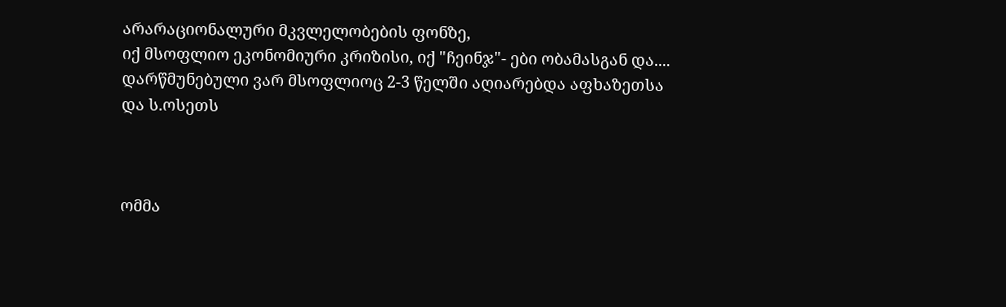არარაციონალური მკვლელობების ფონზე,
იქ მსოფლიო ეკონომიური კრიზისი, იქ "ჩეინჯ"- ები ობამასგან და....
დარწმუნებული ვარ მსოფლიოც 2-3 წელში აღიარებდა აფხაზეთსა და ს.ოსეთს



ომმა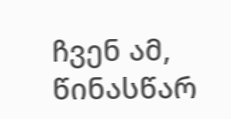ჩვენ ამ, წინასწარ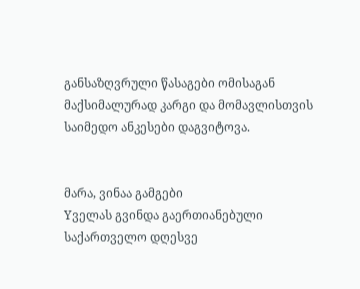განსაზღვრული წასაგები ომისაგან მაქსიმალურად კარგი და მომავლისთვის საიმედო ანკესები დაგვიტოვა.


მარა, ვინაა გამგები
Yველას გვინდა გაერთიანებული საქართველო დღესვე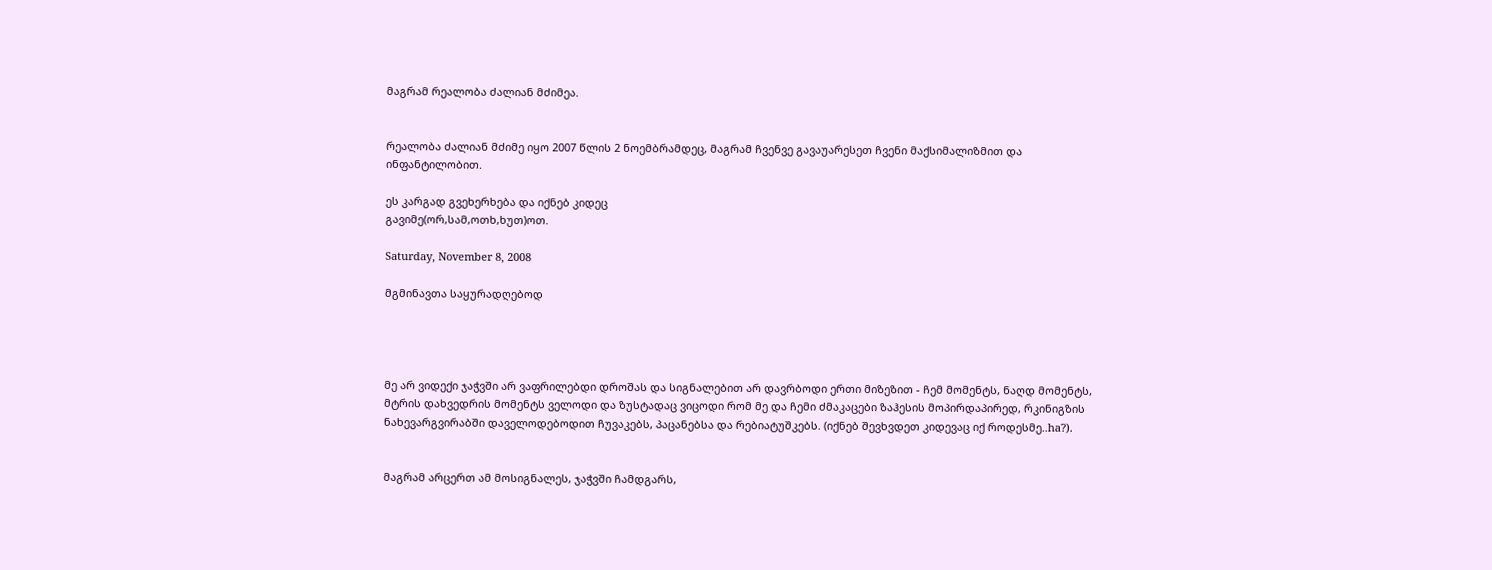მაგრამ რეალობა ძალიან მძიმეა.


რეალობა ძალიან მძიმე იყო 2007 წლის 2 ნოემბრამდეც, მაგრამ ჩვენვე გავაუარესეთ ჩვენი მაქსიმალიზმით და ინფანტილობით.

ეს კარგად გვეხერხება და იქნებ კიდეც
გავიმე(ორ,სამ,ოთხ,ხუთ)ოთ.

Saturday, November 8, 2008

მგმინავთა საყურადღებოდ




მე არ ვიდექი ჯაჭვში არ ვაფრილებდი დროშას და სიგნალებით არ დავრბოდი ერთი მიზეზით - ჩემ მომენტს, ნაღდ მომენტს, მტრის დახვედრის მომენტს ველოდი და ზუსტადაც ვიცოდი რომ მე და ჩემი ძმაკაცები ზაჰესის მოპირდაპირედ, რკინიგზის ნახევარგვირაბში დაველოდებოდით ჩუვაკებს, პაცანებსა და რებიატუშკებს. (იქნებ შევხვდეთ კიდევაც იქ როდესმე..ha?).


მაგრამ არცერთ ამ მოსიგნალეს, ჯაჭვში ჩამდგარს,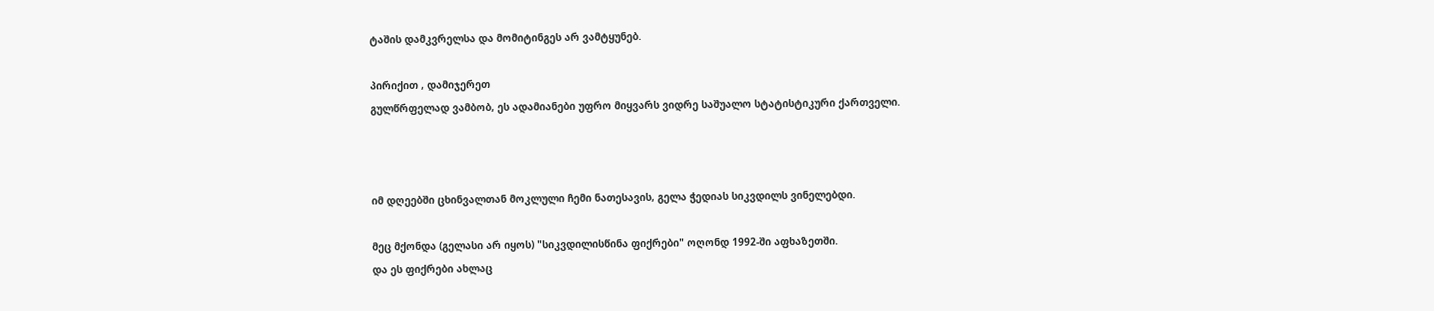ტაშის დამკვრელსა და მომიტინგეს არ ვამტყუნებ.

პირიქით , დამიჯერეთ
გულწრფელად ვამბობ, ეს ადამიანები უფრო მიყვარს ვიდრე საშუალო სტატისტიკური ქართველი.



იმ დღეებში ცხინვალთან მოკლული ჩემი ნათესავის, გელა ჭედიას სიკვდილს ვინელებდი.

მეც მქონდა (გელასი არ იყოს) "სიკვდილისწინა ფიქრები" ოღონდ 1992-ში აფხაზეთში.
და ეს ფიქრები ახლაც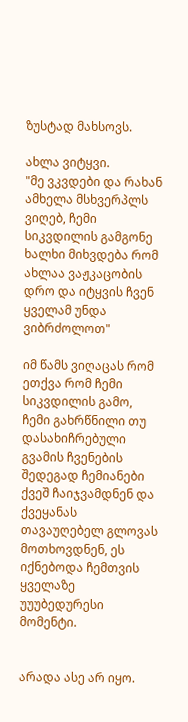ზუსტად მახსოვს.

ახლა ვიტყვი.
"მე ვკვდები და რახან ამხელა მსხვერპლს ვიღებ, ჩემი სიკვდილის გამგონე ხალხი მიხვდება რომ ახლაა ვაჟკაცობის დრო და იტყვის ჩვენ ყველამ უნდა ვიბრძოლოთ"

იმ წამს ვიღაცას რომ ეთქვა რომ ჩემი სიკვდილის გამო, ჩემი გახრწნილი თუ დასახიჩრებული გვამის ჩვენების შედეგად ჩემიანები ქვეშ ჩაიჯვამდნენ და ქვეყანას თავაუღებელ გლოვას მოთხოვდნენ, ეს იქნებოდა ჩემთვის ყველაზე უუუბედურესი მომენტი.


არადა ასე არ იყო.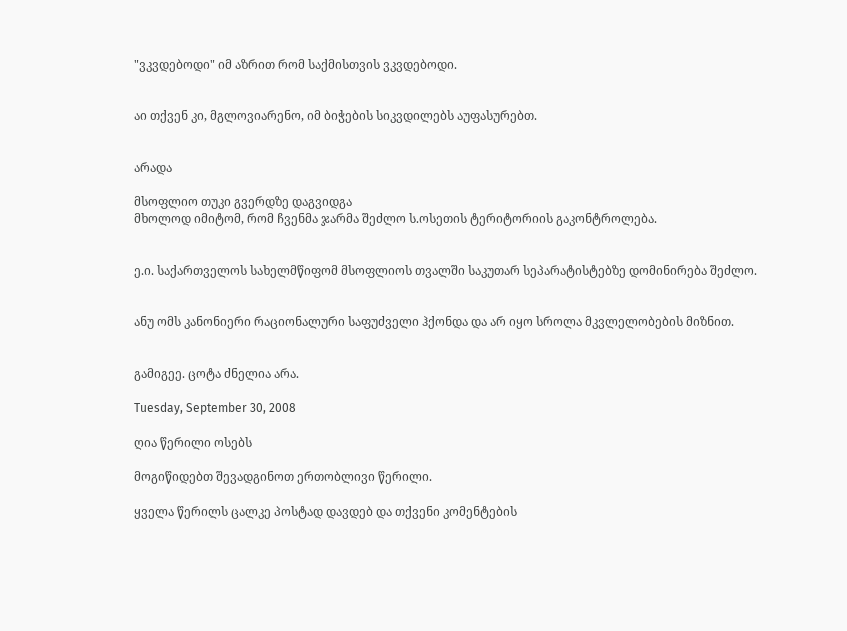"ვკვდებოდი" იმ აზრით რომ საქმისთვის ვკვდებოდი.


აი თქვენ კი, მგლოვიარენო, იმ ბიჭების სიკვდილებს აუფასურებთ.


არადა

მსოფლიო თუკი გვერდზე დაგვიდგა
მხოლოდ იმიტომ, რომ ჩვენმა ჯარმა შეძლო ს.ოსეთის ტერიტორიის გაკონტროლება.


ე.ი. საქართველოს სახელმწიფომ მსოფლიოს თვალში საკუთარ სეპარატისტებზე დომინირება შეძლო.


ანუ ომს კანონიერი რაციონალური საფუძველი ჰქონდა და არ იყო სროლა მკვლელობების მიზნით.


გამიგეე. ცოტა ძნელია არა.

Tuesday, September 30, 2008

ღია წერილი ოსებს

მოგიწიდებთ შევადგინოთ ერთობლივი წერილი.

ყველა წერილს ცალკე პოსტად დავდებ და თქვენი კომენტების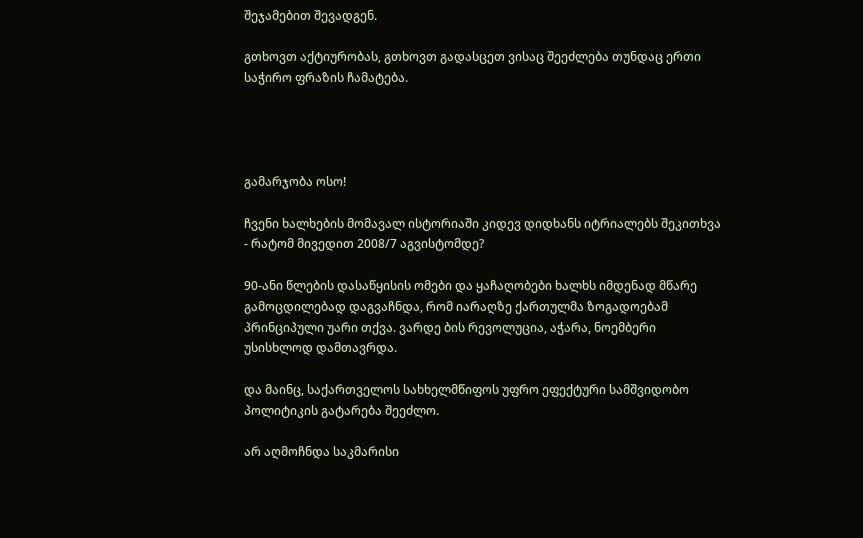შეჯამებით შევადგენ.

გთხოვთ აქტიურობას, გთხოვთ გადასცეთ ვისაც შეეძლება თუნდაც ერთი საჭირო ფრაზის ჩამატება.




გამარჯობა ოსო!

ჩვენი ხალხების მომავალ ისტორიაში კიდევ დიდხანს იტრიალებს შეკითხვა - რატომ მივედით 2008/7 აგვისტომდე?

90-ანი წლების დასაწყისის ომები და ყაჩაღობები ხალხს იმდენად მწარე გამოცდილებად დაგვაჩნდა, რომ იარაღზე ქართულმა ზოგადოებამ პრინციპული უარი თქვა. ვარდე ბის რევოლუცია, აჭარა, ნოემბერი უსისხლოდ დამთავრდა.

და მაინც, საქართველოს სახხელმწიფოს უფრო ეფექტური სამშვიდობო პოლიტიკის გატარება შეეძლო.

არ აღმოჩნდა საკმარისი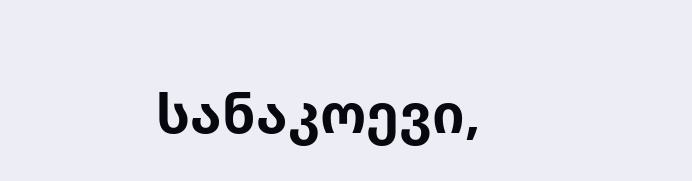სანაკოევი,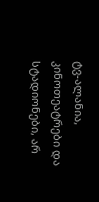ტვ-ალანია, კინოთეატრები და სტადიონები, არ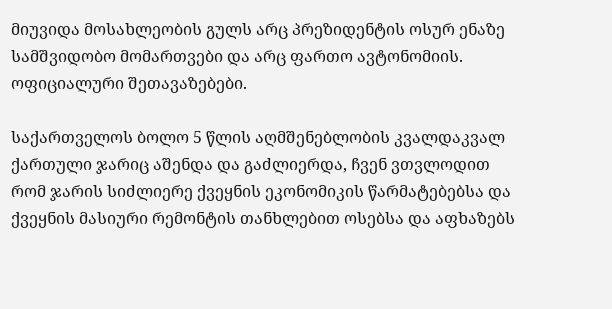მიუვიდა მოსახლეობის გულს არც პრეზიდენტის ოსურ ენაზე სამშვიდობო მომართვები და არც ფართო ავტონომიის. ოფიციალური შეთავაზებები.

საქართველოს ბოლო 5 წლის აღმშენებლობის კვალდაკვალ ქართული ჯარიც აშენდა და გაძლიერდა, ჩვენ ვთვლოდით რომ ჯარის სიძლიერე ქვეყნის ეკონომიკის წარმატებებსა და ქვეყნის მასიური რემონტის თანხლებით ოსებსა და აფხაზებს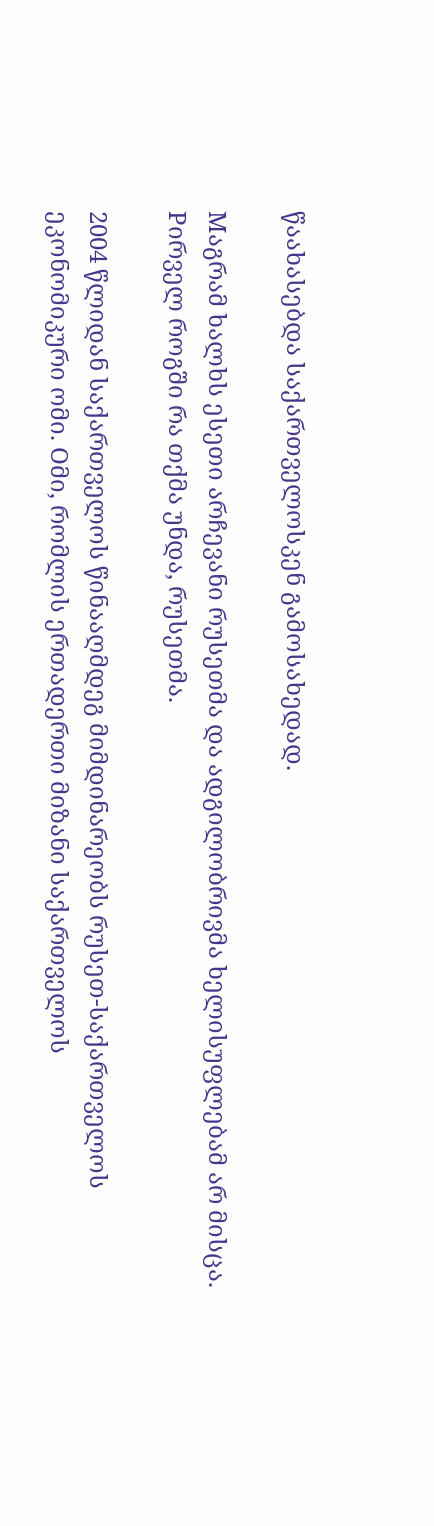წაახასებდა საქართველოსკენ გამოსახედად.

Mაგრამ ხალხს ესეთი არჩევანი რუსეთმა და ადგილობრივმა ხელისუფლებამ არ მისცა. Pირველ როგში რა თქმა უნდა, რუსეთმა.

2004 წლიდან საქართველოს წინააღმდეგ მიმდინარეობს რუსეთ-საქართველოს ეკონომიკური ომი. Oმი, რომლის ერთადერთი მიზანი საქართველოს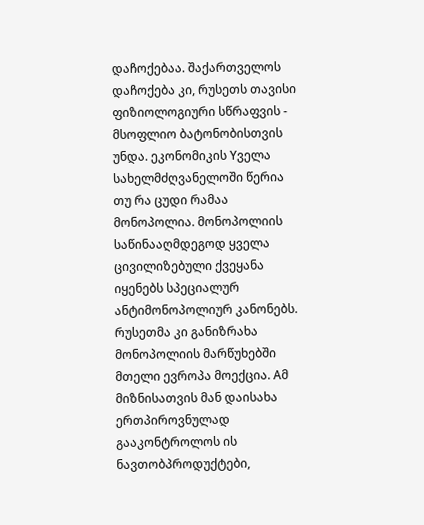დაჩოქებაა. შაქართველოს დაჩოქება კი, რუსეთს თავისი ფიზიოლოგიური სწრაფვის - მსოფლიო ბატონობისთვის უნდა. ეკონომიკის Yველა სახელმძღვანელოში წერია თუ რა ცუდი რამაა მონოპოლია. მონოპოლიის საწინააღმდეგოდ ყველა ცივილიზებული ქვეყანა იყენებს სპეციალურ ანტიმონოპოლიურ კანონებს. რუსეთმა კი განიზრახა მონოპოლიის მარწუხებში მთელი ევროპა მოექცია. Aმ მიზნისათვის მან დაისახა ერთპიროვნულად გააკონტროლოს ის ნავთობპროდუქტები,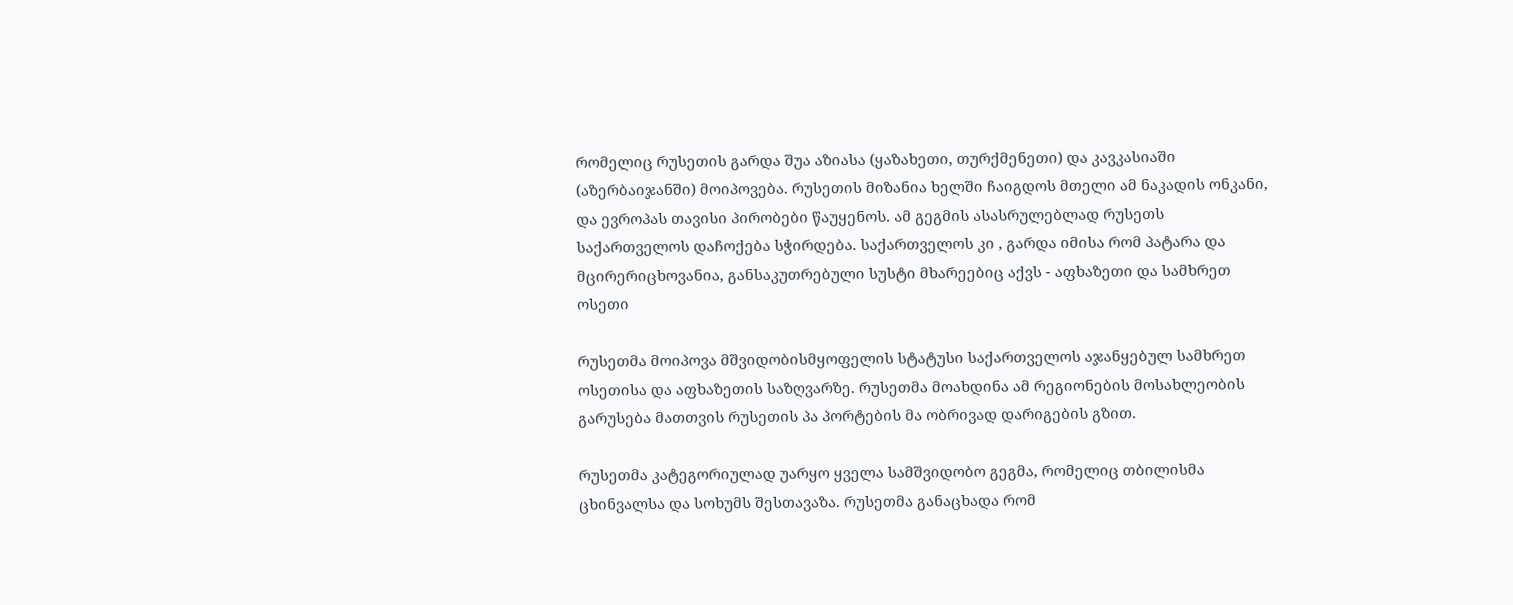რომელიც რუსეთის გარდა შუა აზიასა (ყაზახეთი, თურქმენეთი) და კავკასიაში (აზერბაიჯანში) მოიპოვება. რუსეთის მიზანია ხელში ჩაიგდოს მთელი ამ ნაკადის ონკანი, და ევროპას თავისი პირობები წაუყენოს. ამ გეგმის ასასრულებლად რუსეთს საქართველოს დაჩოქება სჭირდება. საქართველოს კი , გარდა იმისა რომ პატარა და მცირერიცხოვანია, განსაკუთრებული სუსტი მხარეებიც აქვს - აფხაზეთი და სამხრეთ ოსეთი

რუსეთმა მოიპოვა მშვიდობისმყოფელის სტატუსი საქართველოს აჯანყებულ სამხრეთ ოსეთისა და აფხაზეთის საზღვარზე. რუსეთმა მოახდინა ამ რეგიონების მოსახლეობის გარუსება მათთვის რუსეთის პა პორტების მა ობრივად დარიგების გზით.

რუსეთმა კატეგორიულად უარყო ყველა სამშვიდობო გეგმა, რომელიც თბილისმა ცხინვალსა და სოხუმს შესთავაზა. რუსეთმა განაცხადა რომ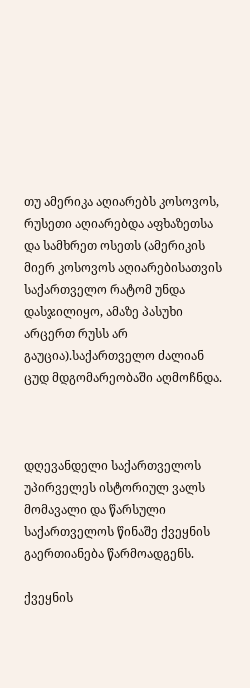თუ ამერიკა აღიარებს კოსოვოს, რუსეთი აღიარებდა აფხაზეთსა და სამხრეთ ოსეთს (ამერიკის მიერ კოსოვოს აღიარებისათვის საქართველო რატომ უნდა დასჯილიყო, ამაზე პასუხი არცერთ რუსს არ გაუცია).საქართველო ძალიან ცუდ მდგომარეობაში აღმოჩნდა.



დღევანდელი საქართველოს უპირველეს ისტორიულ ვალს მომავალი და წარსული საქართველოს წინაშე ქვეყნის გაერთიანება წარმოადგენს.

ქვეყნის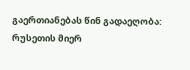გაერთიანებას წინ გადაეღობა:
რუსეთის მიერ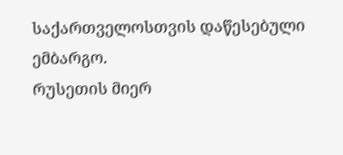საქართველოსთვის დაწესებული ემბარგო.
რუსეთის მიერ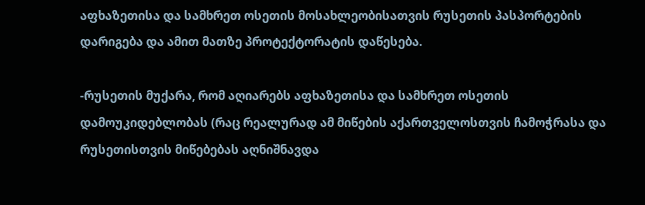აფხაზეთისა და სამხრეთ ოსეთის მოსახლეობისათვის რუსეთის პასპორტების დარიგება და ამით მათზე პროტექტორატის დაწესება.

-რუსეთის მუქარა, რომ აღიარებს აფხაზეთისა და სამხრეთ ოსეთის დამოუკიდებლობას (რაც რეალურად ამ მიწების აქართველოსთვის ჩამოჭრასა და რუსეთისთვის მიწებებას აღნიშნავდა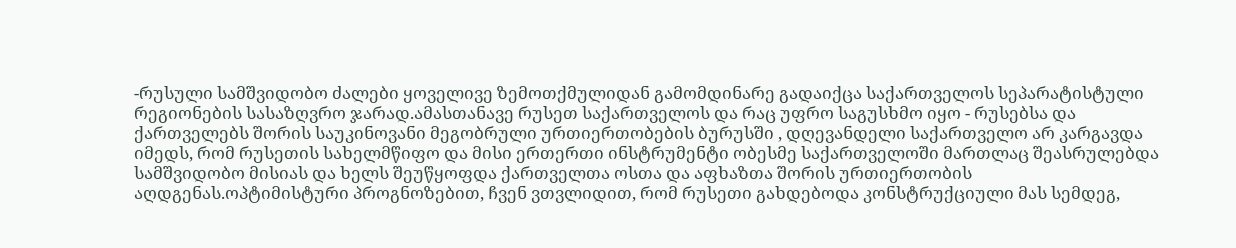-რუსული სამშვიდობო ძალები ყოველივე ზემოთქმულიდან გამომდინარე გადაიქცა საქართველოს სეპარატისტული რეგიონების სასაზღვრო ჯარად.ამასთანავე რუსეთ საქართველოს და რაც უფრო საგუსხმო იყო - რუსებსა და ქართველებს შორის საუკინოვანი მეგობრული ურთიერთობების ბურუსში , დღევანდელი საქართველო არ კარგავდა იმედს, რომ რუსეთის სახელმწიფო და მისი ერთერთი ინსტრუმენტი ობესმე საქართველოში მართლაც შეასრულებდა სამშვიდობო მისიას და ხელს შეუწყოფდა ქართველთა ოსთა და აფხაზთა შორის ურთიერთობის აღდგენას.ოპტიმისტური პროგნოზებით, ჩვენ ვთვლიდით, რომ რუსეთი გახდებოდა კონსტრუქციული მას სემდეგ,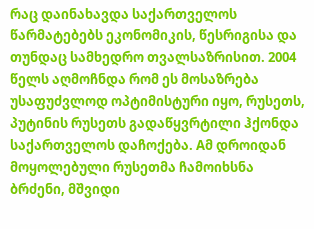რაც დაინახავდა საქართველოს წარმატებებს ეკონომიკის, წესრიგისა და თუნდაც სამხედრო თვალსაზრისით. 2004 წელს აღმოჩნდა რომ ეს მოსაზრება უსაფუძვლოდ ოპტიმისტური იყო, რუსეთს, პუტინის რუსეთს გადაწყვრტილი ჰქონდა საქართველოს დაჩოქება. Aმ დროიდან მოყოლებული რუსეთმა ჩამოიხსნა ბრძენი, მშვიდი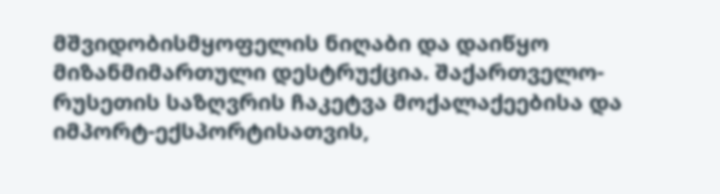მშვიდობისმყოფელის ნიღაბი და დაიწყო მიზანმიმართული დესტრუქცია. შაქართველო-რუსეთის საზღვრის ჩაკეტვა მოქალაქეებისა და იმპორტ-ექსპორტისათვის,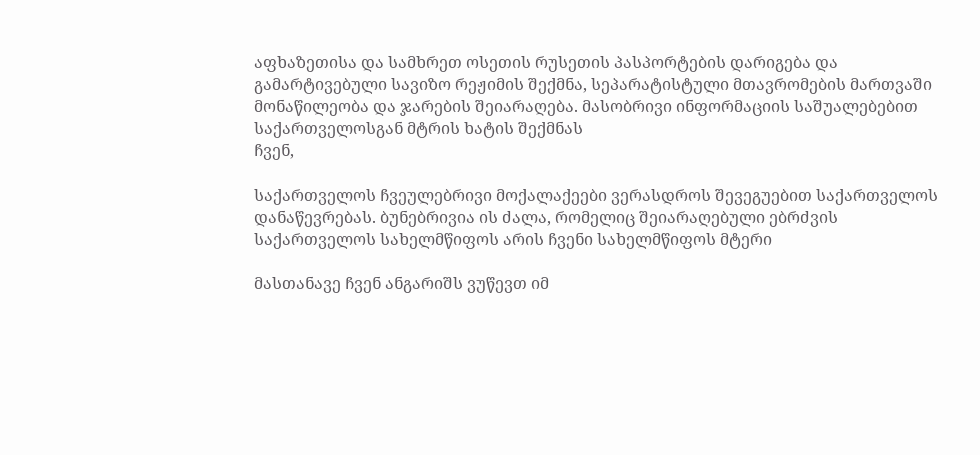აფხაზეთისა და სამხრეთ ოსეთის რუსეთის პასპორტების დარიგება და გამარტივებული სავიზო რეჟიმის შექმნა, სეპარატისტული მთავრომების მართვაში მონაწილეობა და ჯარების შეიარაღება. მასობრივი ინფორმაციის საშუალებებით საქართველოსგან მტრის ხატის შექმნას
ჩვენ,

საქართველოს ჩვეულებრივი მოქალაქეები ვერასდროს შევეგუებით საქართველოს დანაწევრებას. ბუნებრივია ის ძალა, რომელიც შეიარაღებული ებრძვის საქართველოს სახელმწიფოს არის ჩვენი სახელმწიფოს მტერი

მასთანავე ჩვენ ანგარიშს ვუწევთ იმ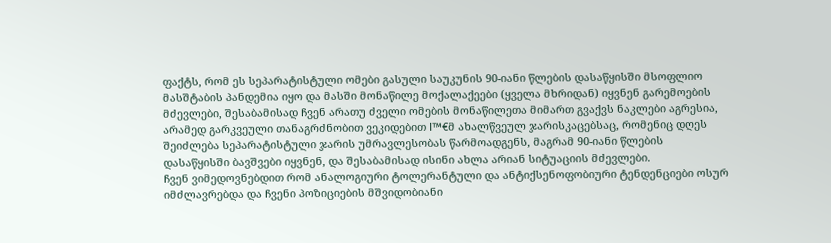ფაქტს, რომ ეს სეპარატისტული ომები გასული საუკუნის 90-იანი წლების დასაწყისში მსოფლიო მასშტაბის პანდემია იყო და მასში მონაწილე მოქალაქეები (ყველა მხრიდან) იყვნენ გარემოების მძევლები, შესაბამისად ჩვენ არათუ ძველი ომების მონაწილეთა მიმართ გვაქვს ნაკლები აგრესია, არამედ გარკვეული თანაგრძნობით ვეკიდებით I™€მ ახალწვეულ ჯარისკაცებსაც, რომენიც დღეს შეიძლება სეპარატისტული ჯარის უმრავლესობას წარმოადგენს, მაგრამ 90-იანი წლების დასაწყისში ბავშვები იყვნენ, და შესაბამისად ისინი ახლა არიან სიტუაციის მძევლები.
ჩვენ ვიმედოვნებდით რომ ანალოგიური ტოლერანტული და ანტიქსენოფობიური ტენდენციები ოსურ იმძლავრებდა და ჩვენი პოზიციების მშვიდობიანი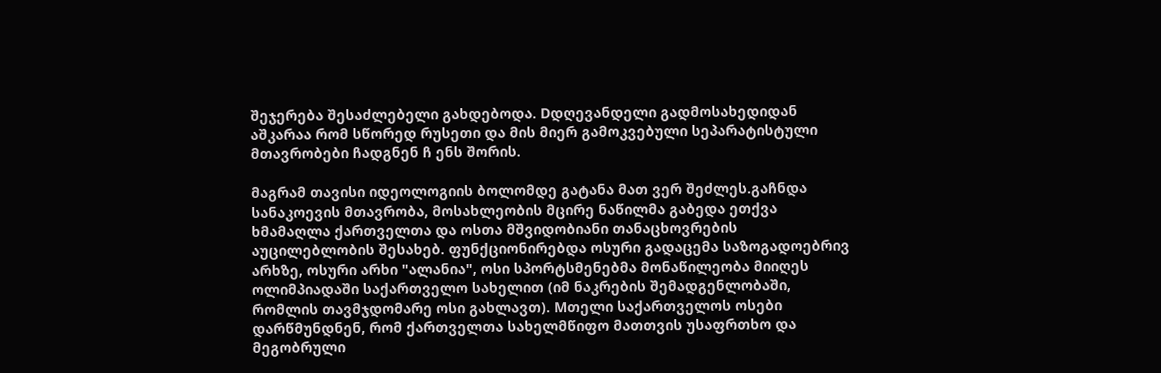შეჯერება შესაძლებელი გახდებოდა. Dდღევანდელი გადმოსახედიდან აშკარაა რომ სწორედ რუსეთი და მის მიერ გამოკვებული სეპარატისტული მთავრობები ჩადგნენ ჩ ენს შორის.

მაგრამ თავისი იდეოლოგიის ბოლომდე გატანა მათ ვერ შეძლეს.გაჩნდა სანაკოევის მთავრობა, მოსახლეობის მცირე ნაწილმა გაბედა ეთქვა ხმამაღლა ქართველთა და ოსთა მშვიდობიანი თანაცხოვრების აუცილებლობის შესახებ. ფუნქციონირებდა ოსური გადაცემა საზოგადოებრივ არხზე, ოსური არხი "ალანია", ოსი სპორტსმენებმა მონაწილეობა მიიღეს ოლიმპიადაში საქართველო სახელით (იმ ნაკრების შემადგენლობაში, რომლის თავმჯდომარე ოსი გახლავთ). Mთელი საქართველოს ოსები დარწმუნდნენ, რომ ქართველთა სახელმწიფო მათთვის უსაფრთხო და მეგობრული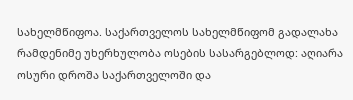სახელმწიფოა. საქართველოს სახელმწიფომ გადალახა რამდენიმე უხერხულობა ოსების სასარგებლოდ: აღიარა ოსური დროშა საქართველოში და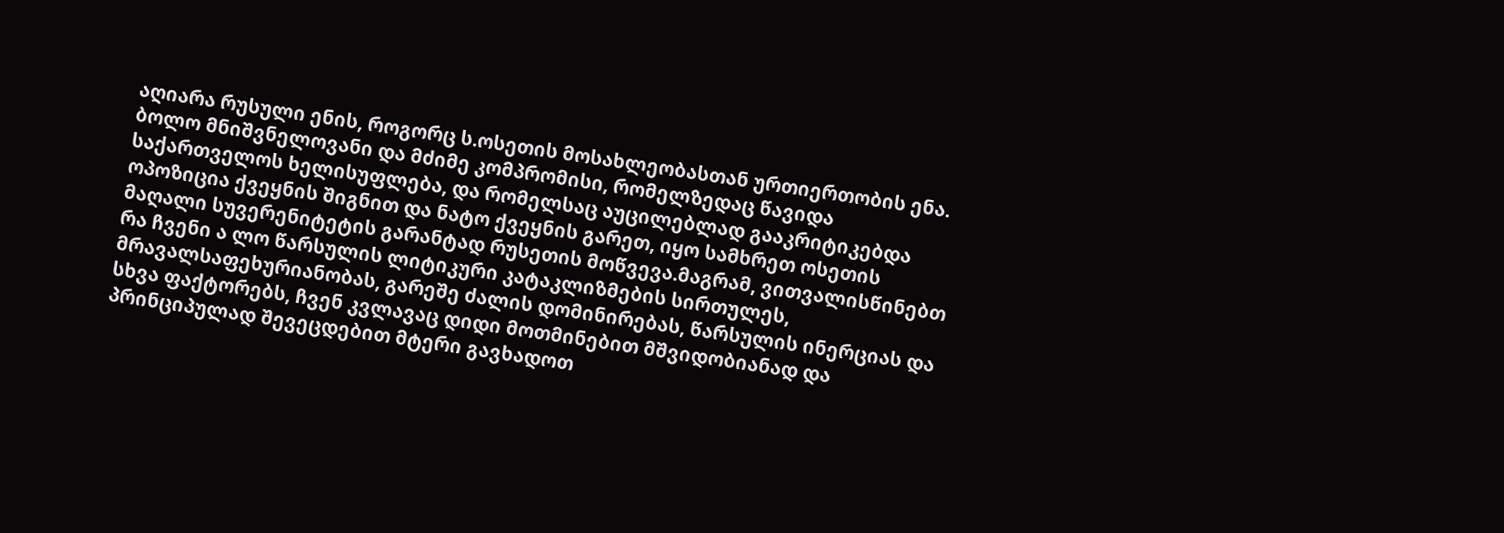აღიარა რუსული ენის, როგორც ს.ოსეთის მოსახლეობასთან ურთიერთობის ენა. ბოლო მნიშვნელოვანი და მძიმე კომპრომისი, რომელზედაც წავიდა საქართველოს ხელისუფლება, და რომელსაც აუცილებლად გააკრიტიკებდა ოპოზიცია ქვეყნის შიგნით და ნატო ქვეყნის გარეთ, იყო სამხრეთ ოსეთის მაღალი სუვერენიტეტის გარანტად რუსეთის მოწვევა.მაგრამ, ვითვალისწინებთ რა ჩვენი ა ლო წარსულის ლიტიკური კატაკლიზმების სირთულეს, მრავალსაფეხურიანობას, გარეშე ძალის დომინირებას, წარსულის ინერციას და სხვა ფაქტორებს, ჩვენ კვლავაც დიდი მოთმინებით მშვიდობიანად და პრინციპულად შევეცდებით მტერი გავხადოთ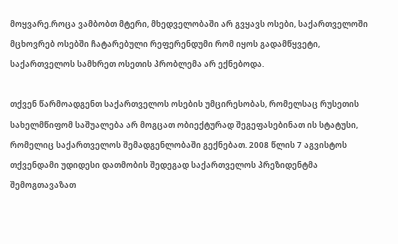მოყვარე.როცა ვამბობთ მტერი, მხედველობაში არ გვყავს ოსები, საქართველოში მცხოვრებ ოსებში ჩატარებული რეფერენდუმი რომ იყოს გადამწყვეტი, საქართველოს სამხრეთ ოსეთის პრობლემა არ ექნებოდა.

თქვენ წარმოადგენთ საქართველოს ოსების უმცირესობას, რომელსაც რუსეთის სახელმწიფომ საშუალება არ მოგცათ ობიექტურად შეგეფასებინათ ის სტატუსი, რომელიც საქართველოს შემადგენლობაში გექნებათ. 2008 წლის 7 აგვისტოს თქვენდამი უდიდესი დათმობის შედეგად საქართველოს პრეზიდენტმა შემოგთავაზათ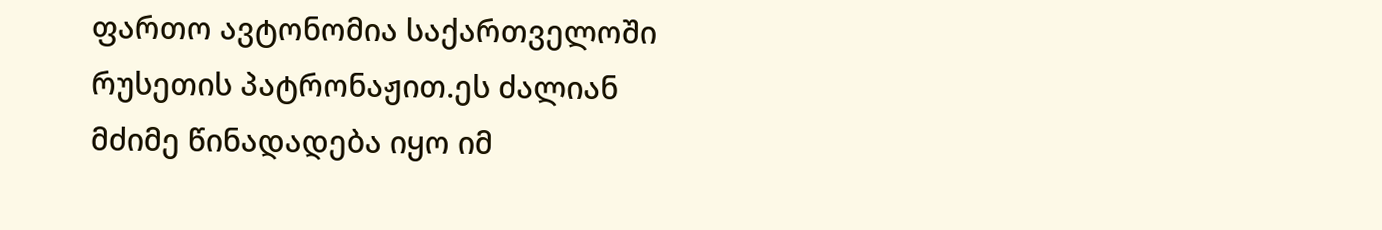ფართო ავტონომია საქართველოში რუსეთის პატრონაჟით.ეს ძალიან მძიმე წინადადება იყო იმ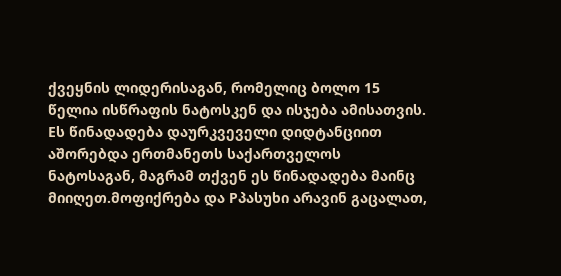ქვეყნის ლიდერისაგან, რომელიც ბოლო 15 წელია ისწრაფის ნატოსკენ და ისჯება ამისათვის. Eს წინადადება დაურკვეველი დიდტანციით აშორებდა ერთმანეთს საქართველოს ნატოსაგან, მაგრამ თქვენ ეს წინადადება მაინც მიიღეთ.მოფიქრება და Pპასუხი არავინ გაცალათ,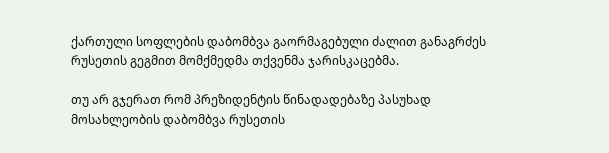ქართული სოფლების დაბომბვა გაორმაგებული ძალით განაგრძეს რუსეთის გეგმით მომქმედმა თქვენმა ჯარისკაცებმა.

თუ არ გჯერათ რომ პრეზიდენტის წინადადებაზე პასუხად მოსახლეობის დაბომბვა რუსეთის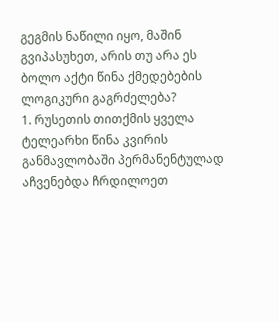გეგმის ნაწილი იყო, მაშინ გვიპასუხეთ, არის თუ არა ეს ბოლო აქტი წინა ქმედებების ლოგიკური გაგრძელება?
1. რუსეთის თითქმის ყველა ტელეარხი წინა კვირის განმავლობაში პერმანენტულად აჩვენებდა ჩრდილოეთ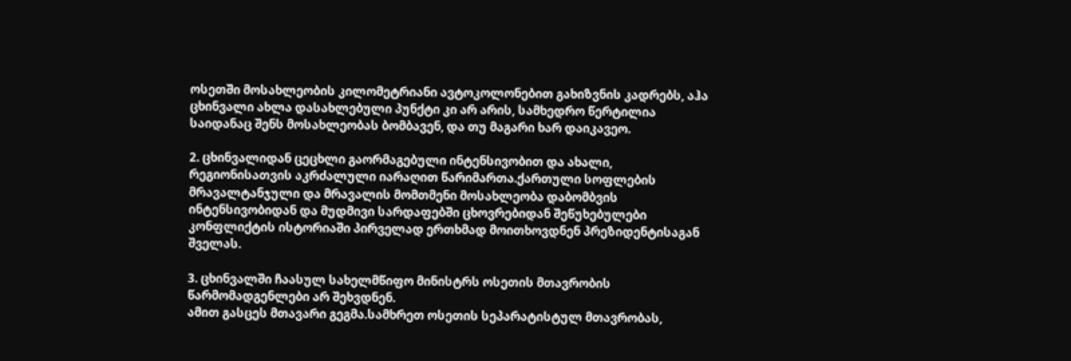ოსეთში მოსახლეობის კილომეტრიანი ავტოკოლონებით გახიზვნის კადრებს, აჰა ცხინვალი ახლა დასახლებული პუნქტი კი არ არის, სამხედრო წერტილია საიდანაც შენს მოსახლეობას ბომბავენ, და თუ მაგარი ხარ დაიკავეო.

2. ცხინვალიდან ცეცხლი გაორმაგებული ინტენსივობით და ახალი, რეგიონისათვის აკრძალული იარაღით წარიმართა.ქართული სოფლების მრავალტანჯული და მრავალის მომთმენი მოსახლეობა დაბომბვის ინტენსივობიდან და მუდმივი სარდაფებში ცხოვრებიდან შეწუხებულები კონფლიქტის ისტორიაში პირველად ერთხმად მოითხოვდნენ პრეზიდენტისაგან შველას.

3. ცხინვალში ჩაასულ სახელმწიფო მინისტრს ოსეთის მთავრობის წარმომადგენლები არ შეხვდნენ.
ამით გასცეს მთავარი გეგმა.სამხრეთ ოსეთის სეპარატისტულ მთავრობას,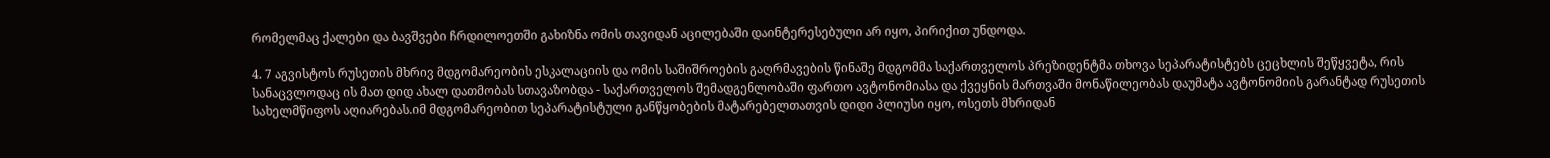რომელმაც ქალები და ბავშვები ჩრდილოეთში გახიზნა ომის თავიდან აცილებაში დაინტერესებული არ იყო, პირიქით უნდოდა.

4. 7 აგვისტოს რუსეთის მხრივ მდგომარეობის ესკალაციის და ომის საშიშროების გაღრმავების წინაშე მდგომმა საქართველოს პრეზიდენტმა თხოვა სეპარატისტებს ცეცხლის შეწყვეტა, რის სანაცვლოდაც ის მათ დიდ ახალ დათმობას სთავაზობდა - საქართველოს შემადგენლობაში ფართო ავტონომიასა და ქვეყნის მართვაში მონაწილეობას დაუმატა ავტონომიის გარანტად რუსეთის სახელმწიფოს აღიარებას.იმ მდგომარეობით სეპარატისტული განწყობების მატარებელთათვის დიდი პლიუსი იყო, ოსეთს მხრიდან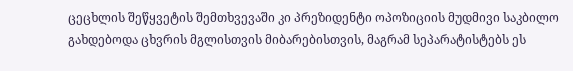ცეცხლის შეწყვეტის შემთხვევაში კი პრეზიდენტი ოპოზიციის მუდმივი საკბილო გახდებოდა ცხვრის მგლისთვის მიბარებისთვის, მაგრამ სეპარატისტებს ეს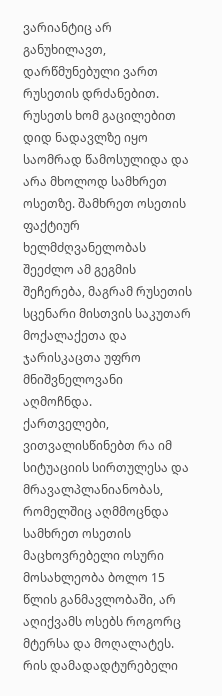ვარიანტიც არ განუხილავთ, დარწმუნებული ვართ რუსეთის დრძანებით.
რუსეთს ხომ გაცილებით დიდ ნადავლზე იყო საომრად წამოსულიდა და არა მხოლოდ სამხრეთ ოსეთზე. შამხრეთ ოსეთის ფაქტიურ ხელმძღვანელობას შეეძლო ამ გეგმის შეჩერება, მაგრამ რუსეთის სცენარი მისთვის საკუთარ მოქალაქეთა და ჯარისკაცთა უფრო მნიშვნელოვანი აღმოჩნდა.
ქართველები, ვითვალისწინებთ რა იმ სიტუაციის სირთულესა და მრავალპლანიანობას, რომელშიც აღმმოცნდა სამხრეთ ოსეთის მაცხოვრებელი ოსური მოსახლეობა ბოლო 15 წლის განმავლობაში, არ აღიქვამს ოსებს როგორც მტერსა და მოღალატეს. რის დამადადტურებელი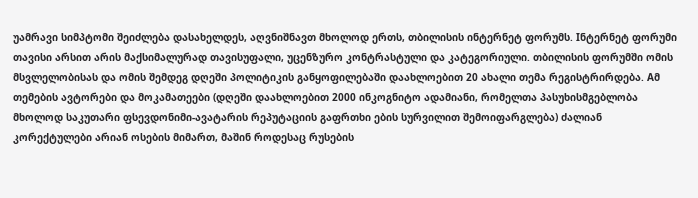უამრავი სიმპტომი შეიძლება დასახელდეს, აღვნიშნავთ მხოლოდ ერთს, თბილისის ინტერნეტ ფორუმს. Iნტერნეტ ფორუმი თავისი არსით არის მაქსიმალურად თავისუფალი, უცენზურო კონტრასტული და კატეგორიული. თბილისის ფორუმში ომის მსვლელობისას და ომის შემდეგ დღეში პოლიტიკის განყოფილებაში დაახლოებით 20 ახალი თემა რეგისტრირდება. Aმ თემების ავტორები და მოკამათეები (დღეში დაახლოებით 2000 ინკოგნიტო ადამიანი, რომელთა პასუხისმგებლობა მხოლოდ საკუთარი ფსევდონიმი-ავატარის რეპუტაციის გაფრთხი ების სურვილით შემოიფარგლება) ძალიან კორექტულები არიან ოსების მიმართ, მაშინ როდესაც რუსების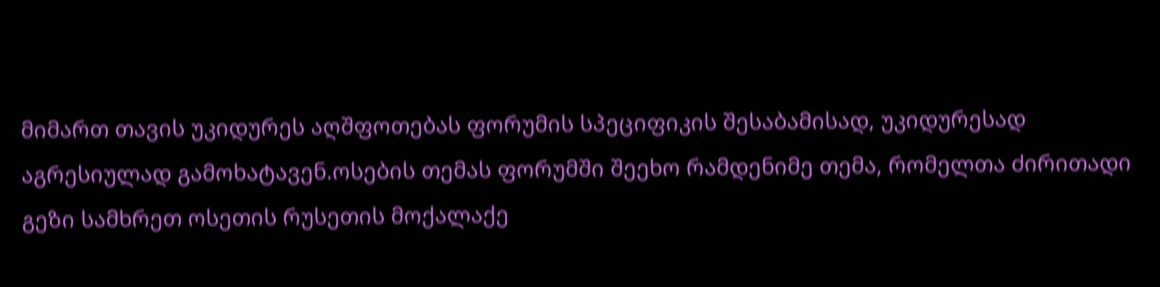მიმართ თავის უკიდურეს აღშფოთებას ფორუმის სპეციფიკის შესაბამისად, უკიდურესად აგრესიულად გამოხატავენ.ოსების თემას ფორუმში შეეხო რამდენიმე თემა, რომელთა ძირითადი გეზი სამხრეთ ოსეთის რუსეთის მოქალაქე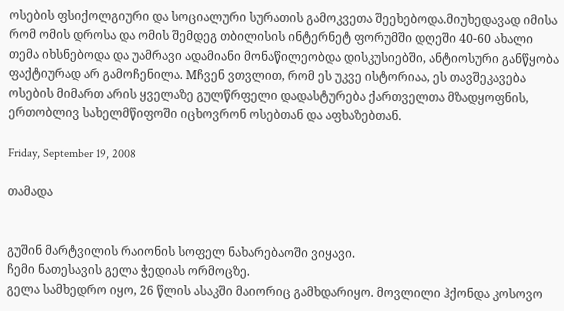ოსების ფსიქოლგიური და სოციალური სურათის გამოკვეთა შეეხებოდა.მიუხედავად იმისა რომ ომის დროსა და ომის შემდეგ თბილისის ინტერნეტ ფორუმში დღეში 40-60 ახალი თემა იხსნებოდა და უამრავი ადამიანი მონაწილეობდა დისკუსიებში, ანტიოსური განწყობა ფაქტიურად არ გამოჩენილა. Mჩვენ ვთვლით, რომ ეს უკვე ისტორიაა, ეს თავშეკავება ოსების მიმართ არის ყველაზე გულწრფელი დადასტურება ქართველთა მზადყოფნის, ერთობლივ სახელმწიფოში იცხოვრონ ოსებთან და აფხაზებთან.

Friday, September 19, 2008

თამადა


გუშინ მარტვილის რაიონის სოფელ ნახარებაოში ვიყავი.
ჩემი ნათესავის გელა ჭედიას ორმოცზე.
გელა სამხედრო იყო, 26 წლის ასაკში მაიორიც გამხდარიყო. მოვლილი ჰქონდა კოსოვო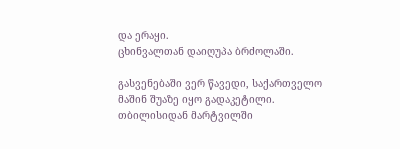და ერაყი.
ცხინვალთან დაიღუპა ბრძოლაში.

გასვენებაში ვერ წავედი, საქართველო მაშინ შუაზე იყო გადაკეტილი.
თბილისიდან მარტვილში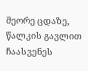მეორე ცდაზე, წალკის გავლით ჩაასვენეს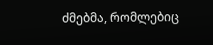ძმებმა, რომლებიც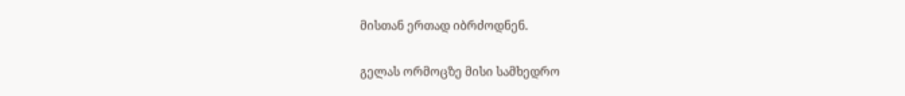მისთან ერთად იბრძოდნენ.

გელას ორმოცზე მისი სამხედრო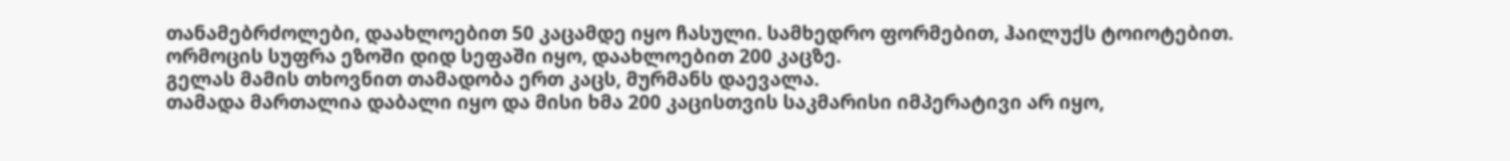თანამებრძოლები, დაახლოებით 50 კაცამდე იყო ჩასული. სამხედრო ფორმებით, ჰაილუქს ტოიოტებით.
ორმოცის სუფრა ეზოში დიდ სეფაში იყო, დაახლოებით 200 კაცზე.
გელას მამის თხოვნით თამადობა ერთ კაცს, მურმანს დაევალა.
თამადა მართალია დაბალი იყო და მისი ხმა 200 კაცისთვის საკმარისი იმპერატივი არ იყო,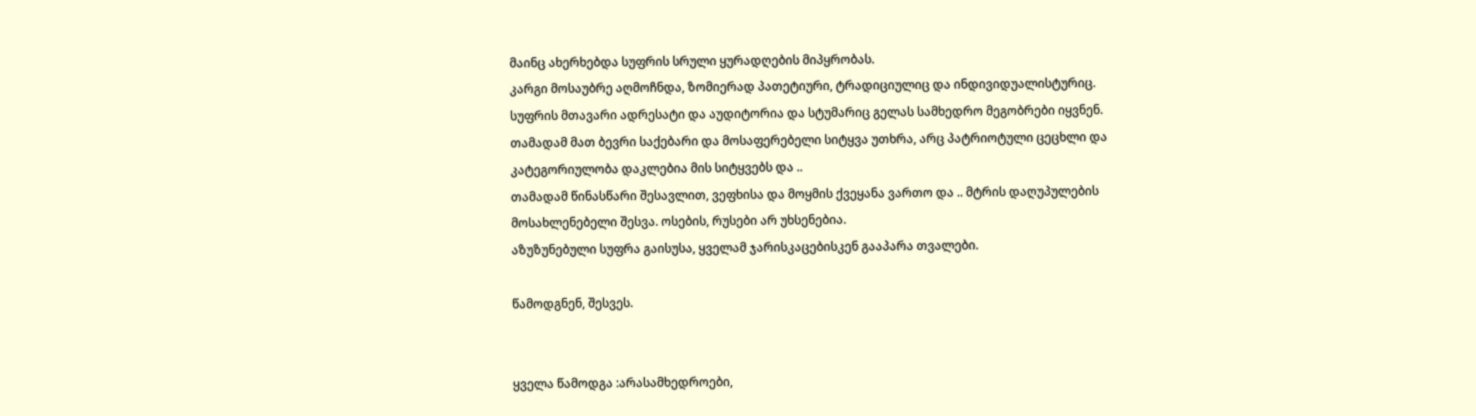მაინც ახერხებდა სუფრის სრული ყურადღების მიპყრობას.
კარგი მოსაუბრე აღმოჩნდა, ზომიერად პათეტიური, ტრადიციულიც და ინდივიდუალისტურიც.
სუფრის მთავარი ადრესატი და აუდიტორია და სტუმარიც გელას სამხედრო მეგობრები იყვნენ.
თამადამ მათ ბევრი საქებარი და მოსაფერებელი სიტყვა უთხრა, არც პატრიოტული ცეცხლი და კატეგორიულობა დაკლებია მის სიტყვებს და ..
თამადამ წინასწარი შესავლით, ვეფხისა და მოყმის ქვეყანა ვართო და .. მტრის დაღუპულების მოსახლენებელი შესვა. ოსების, რუსები არ უხსენებია.
აზუზუნებული სუფრა გაისუსა, ყველამ ჯარისკაცებისკენ გააპარა თვალები.

წამოდგნენ, შესვეს.


ყველა წამოდგა :არასამხედროები,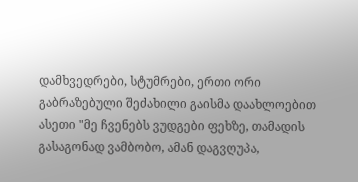დამხვედრები, სტუმრები, ერთი ორი გაბრაზებული შეძახილი გაისმა დაახლოებით ასეთი "მე ჩვენებს ვუდგები ფეხზე, თამადის გასაგონად ვამბობო, ამან დაგვღუპა,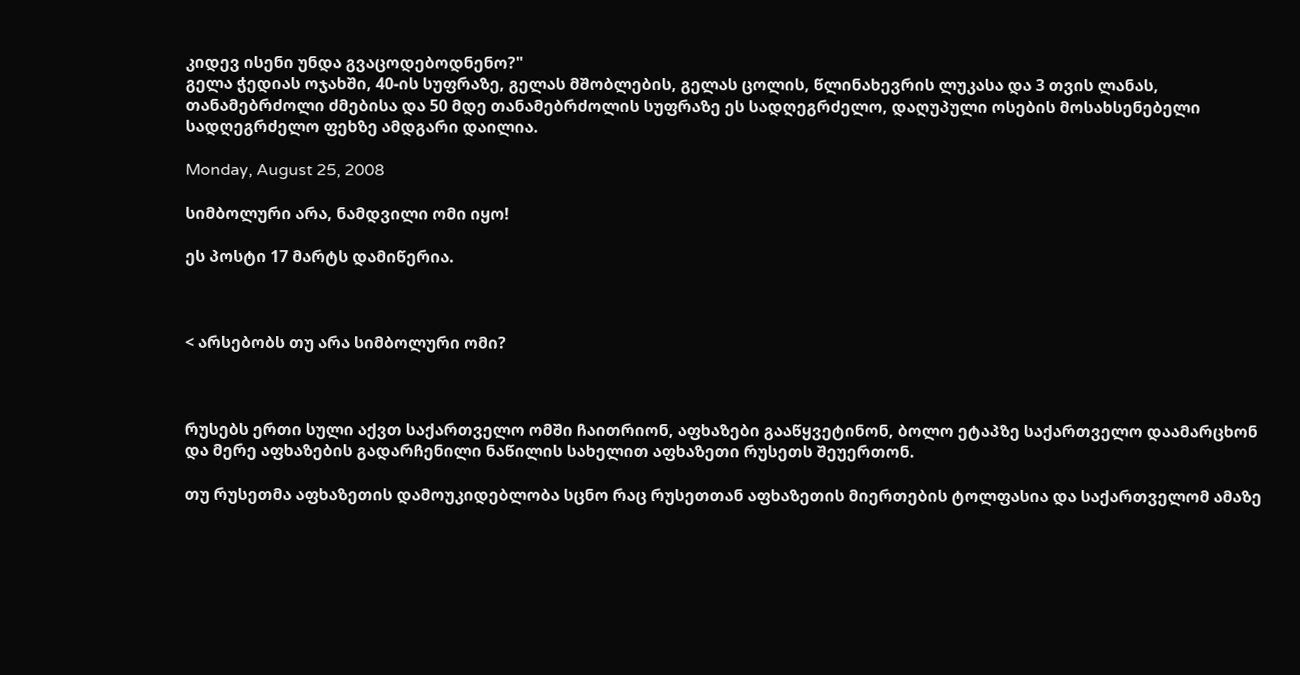კიდევ ისენი უნდა გვაცოდებოდნენო?"
გელა ჭედიას ოჯახში, 40-ის სუფრაზე, გელას მშობლების, გელას ცოლის, წლინახევრის ლუკასა და 3 თვის ლანას, თანამებრძოლი ძმებისა და 50 მდე თანამებრძოლის სუფრაზე ეს სადღეგრძელო, დაღუპული ოსების მოსახსენებელი სადღეგრძელო ფეხზე ამდგარი დაილია.

Monday, August 25, 2008

სიმბოლური არა, ნამდვილი ომი იყო!

ეს პოსტი 17 მარტს დამიწერია.



< არსებობს თუ არა სიმბოლური ომი?



რუსებს ერთი სული აქვთ საქართველო ომში ჩაითრიონ, აფხაზები გააწყვეტინონ, ბოლო ეტაპზე საქართველო დაამარცხონ და მერე აფხაზების გადარჩენილი ნაწილის სახელით აფხაზეთი რუსეთს შეუერთონ.

თუ რუსეთმა აფხაზეთის დამოუკიდებლობა სცნო რაც რუსეთთან აფხაზეთის მიერთების ტოლფასია და საქართველომ ამაზე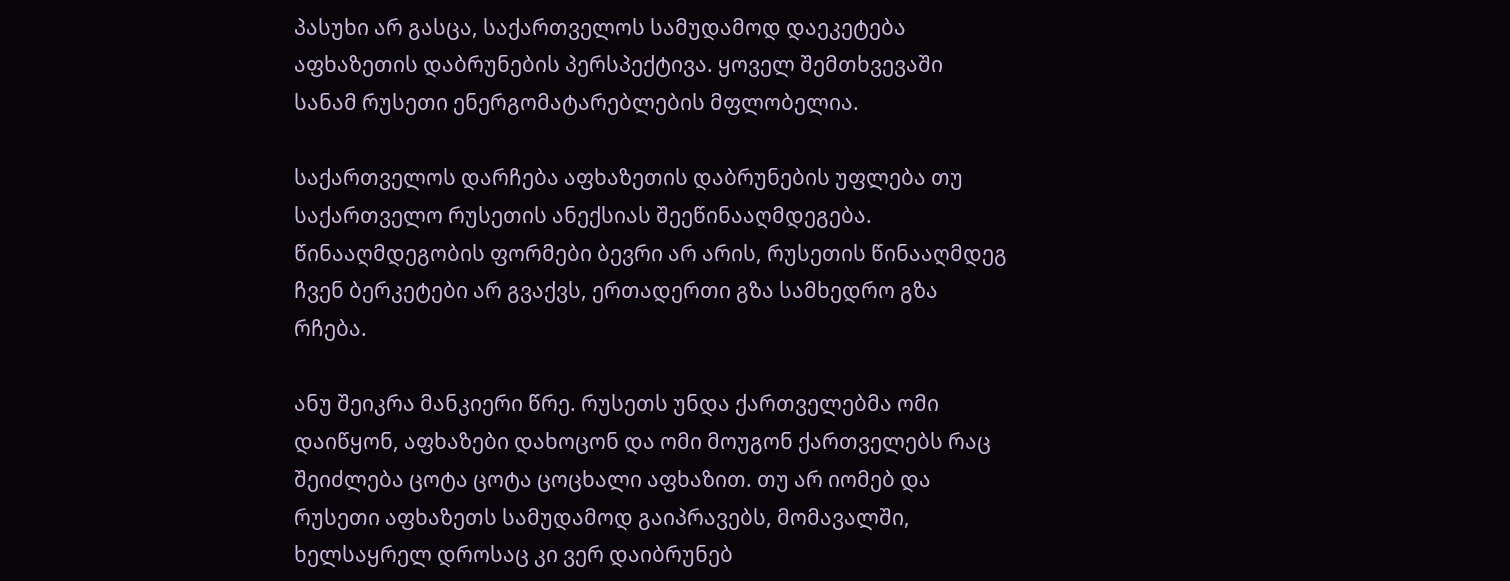პასუხი არ გასცა, საქართველოს სამუდამოდ დაეკეტება აფხაზეთის დაბრუნების პერსპექტივა. ყოველ შემთხვევაში სანამ რუსეთი ენერგომატარებლების მფლობელია.

საქართველოს დარჩება აფხაზეთის დაბრუნების უფლება თუ საქართველო რუსეთის ანექსიას შეეწინააღმდეგება. წინააღმდეგობის ფორმები ბევრი არ არის, რუსეთის წინააღმდეგ ჩვენ ბერკეტები არ გვაქვს, ერთადერთი გზა სამხედრო გზა რჩება.

ანუ შეიკრა მანკიერი წრე. რუსეთს უნდა ქართველებმა ომი დაიწყონ, აფხაზები დახოცონ და ომი მოუგონ ქართველებს რაც შეიძლება ცოტა ცოტა ცოცხალი აფხაზით. თუ არ იომებ და რუსეთი აფხაზეთს სამუდამოდ გაიპრავებს, მომავალში, ხელსაყრელ დროსაც კი ვერ დაიბრუნებ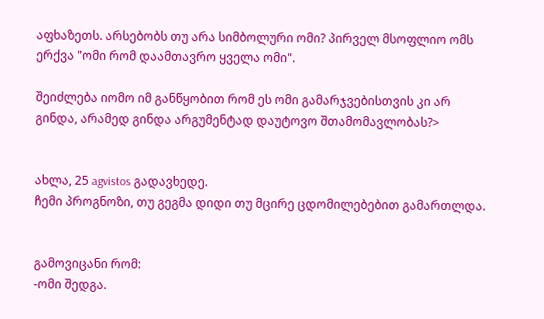აფხაზეთს. არსებობს თუ არა სიმბოლური ომი? პირველ მსოფლიო ომს ერქვა "ომი რომ დაამთავრო ყველა ომი".

შეიძლება იომო იმ განწყობით რომ ეს ომი გამარჯვებისთვის კი არ გინდა, არამედ გინდა არგუმენტად დაუტოვო შთამომავლობას?>


ახლა, 25 agvistos გადავხედე.
ჩემი პროგნოზი, თუ გეგმა დიდი თუ მცირე ცდომილებებით გამართლდა.


გამოვიცანი რომ:
-ომი შედგა.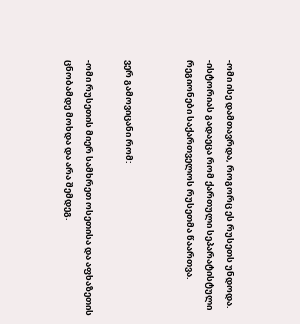-ომი ისე დამთავრდა, როგორც ეს რუსეთს უნდოდა.
-ისტორიას გადაეცა რომ ქართული სეპარატისტული რეგიონები საქართველოს რუსეთმა წაართვა.


ვერ გამოვიცანი რომ:

-ომი რუსეთის მიერ სამხრეთ ოსეთისა და აფხაზეთის ცნობამდე მოხდა და არა შემდეგ.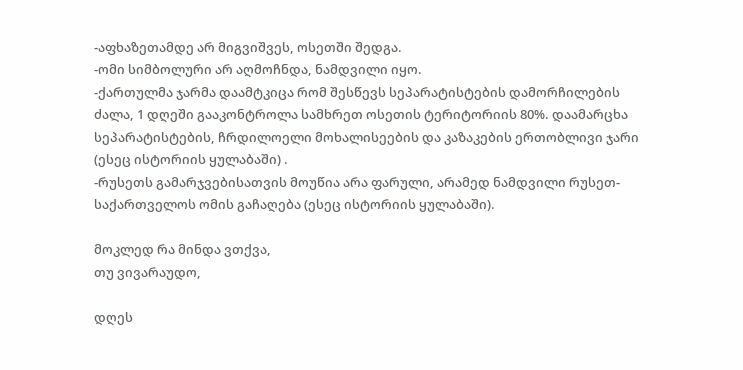-აფხაზეთამდე არ მიგვიშვეს, ოსეთში შედგა.
-ომი სიმბოლური არ აღმოჩნდა, ნამდვილი იყო.
-ქართულმა ჯარმა დაამტკიცა რომ შესწევს სეპარატისტების დამორჩილების ძალა, 1 დღეში გააკონტროლა სამხრეთ ოსეთის ტერიტორიის 80%. დაამარცხა სეპარატისტების, ჩრდილოელი მოხალისეების და კაზაკების ერთობლივი ჯარი (ესეც ისტორიის ყულაბაში) .
-რუსეთს გამარჯვებისათვის მოუწია არა ფარული, არამედ ნამდვილი რუსეთ-საქართველოს ომის გაჩაღება (ესეც ისტორიის ყულაბაში).

მოკლედ რა მინდა ვთქვა,
თუ ვივარაუდო,

დღეს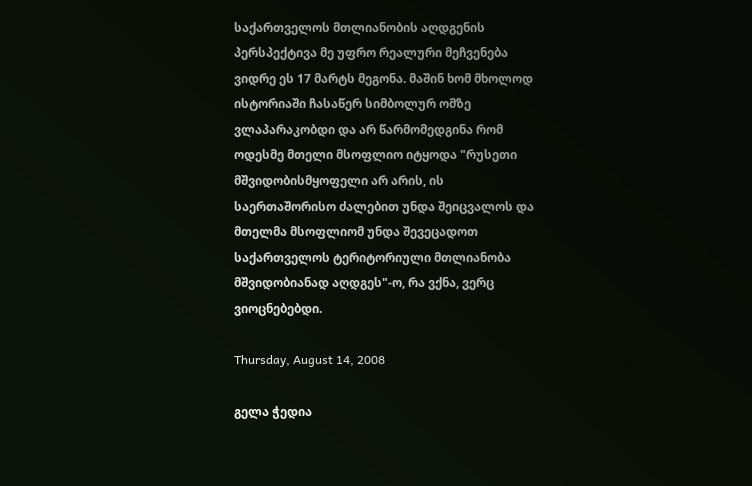საქართველოს მთლიანობის აღდგენის პერსპექტივა მე უფრო რეალური მეჩვენება ვიდრე ეს 17 მარტს მეგონა. მაშინ ხომ მხოლოდ ისტორიაში ჩასაწერ სიმბოლურ ომზე ვლაპარაკობდი და არ წარმომედგინა რომ ოდესმე მთელი მსოფლიო იტყოდა "რუსეთი მშვიდობისმყოფელი არ არის, ის საერთაშორისო ძალებით უნდა შეიცვალოს და მთელმა მსოფლიომ უნდა შევეცადოთ საქართველოს ტერიტორიული მთლიანობა მშვიდობიანად აღდგეს"-ო, რა ვქნა, ვერც ვიოცნებებდი.

Thursday, August 14, 2008

გელა ჭედია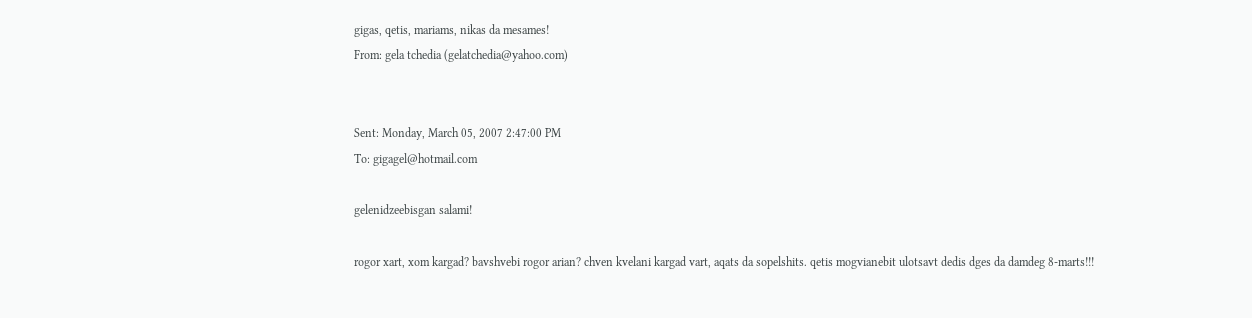gigas, qetis, mariams, nikas da mesames!
From: gela tchedia (gelatchedia@yahoo.com)


Sent: Monday, March 05, 2007 2:47:00 PM
To: gigagel@hotmail.com

gelenidzeebisgan salami!

rogor xart, xom kargad? bavshvebi rogor arian? chven kvelani kargad vart, aqats da sopelshits. qetis mogvianebit ulotsavt dedis dges da damdeg 8-marts!!!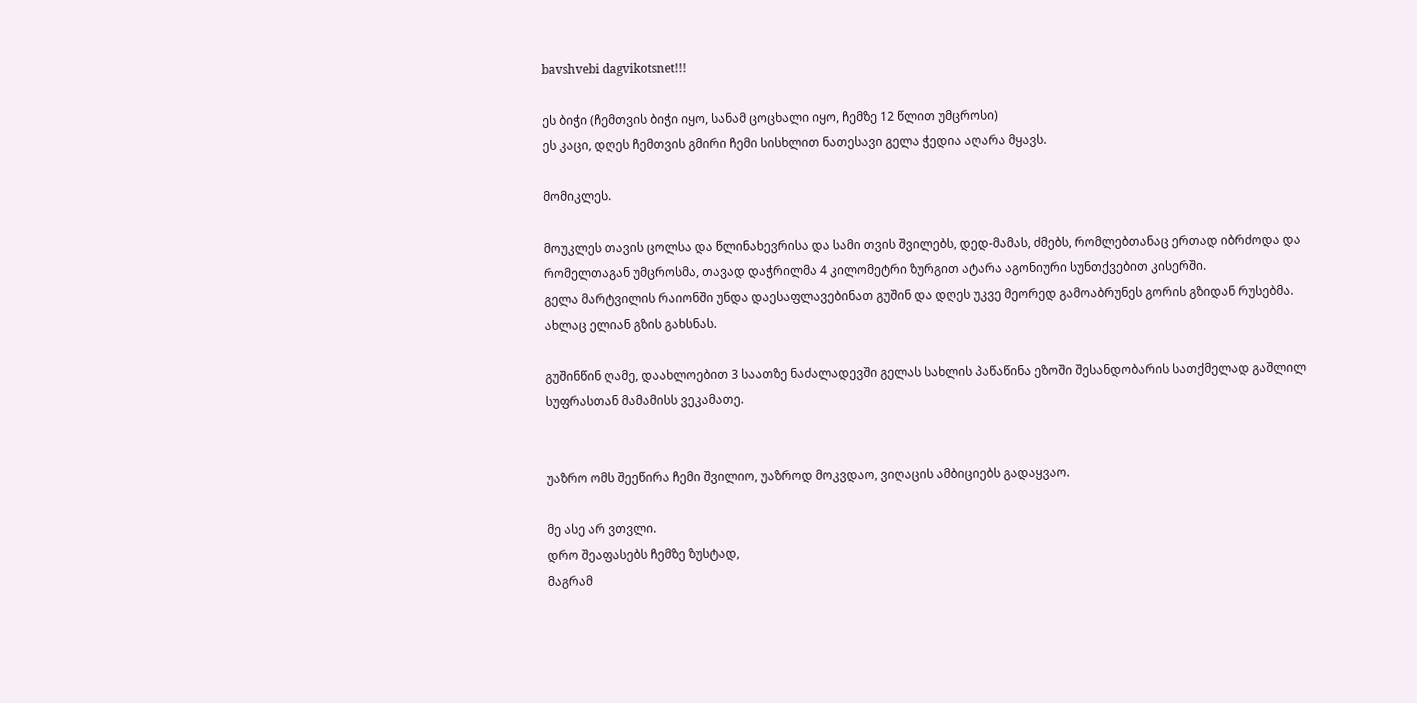bavshvebi dagvikotsnet!!!

ეს ბიჭი (ჩემთვის ბიჭი იყო, სანამ ცოცხალი იყო, ჩემზე 12 წლით უმცროსი)
ეს კაცი, დღეს ჩემთვის გმირი ჩემი სისხლით ნათესავი გელა ჭედია აღარა მყავს.

მომიკლეს.

მოუკლეს თავის ცოლსა და წლინახევრისა და სამი თვის შვილებს, დედ-მამას, ძმებს, რომლებთანაც ერთად იბრძოდა და რომელთაგან უმცროსმა, თავად დაჭრილმა 4 კილომეტრი ზურგით ატარა აგონიური სუნთქვებით კისერში.
გელა მარტვილის რაიონში უნდა დაესაფლავებინათ გუშინ და დღეს უკვე მეორედ გამოაბრუნეს გორის გზიდან რუსებმა. ახლაც ელიან გზის გახსნას.

გუშინწინ ღამე, დაახლოებით 3 საათზე ნაძალადევში გელას სახლის პაწაწინა ეზოში შესანდობარის სათქმელად გაშლილ სუფრასთან მამამისს ვეკამათე.


უაზრო ომს შეეწირა ჩემი შვილიო, უაზროდ მოკვდაო, ვიღაცის ამბიციებს გადაყვაო.

მე ასე არ ვთვლი.
დრო შეაფასებს ჩემზე ზუსტად,
მაგრამ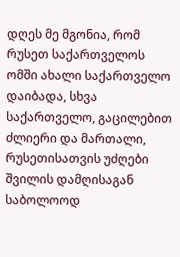დღეს მე მგონია, რომ რუსეთ საქართველოს ომში ახალი საქართველო დაიბადა, სხვა საქართველო, გაცილებით ძლიერი და მართალი, რუსეთისათვის უძღები შვილის დამღისაგან საბოლოოდ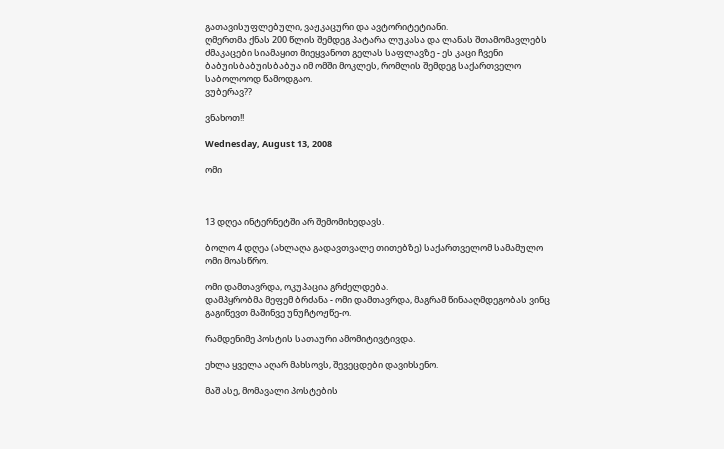გათავისუფლებული, ვაჟკაცური და ავტორიტეტიანი.
ღმერთმა ქნას 200 წლის შემდეგ პატარა ლუკასა და ლანას შთამომავლებს ძმაკაცები სიამაყით მიეყვანოთ გელას საფლავზე - ეს კაცი ჩვენი ბაბუისბაბუისბაბუა იმ ომში მოკლეს, რომლის შემდეგ საქართველო საბოლოოდ წამოდგაო.
ვუბერავ??

ვნახოთ!!

Wednesday, August 13, 2008

ომი



13 დღეა ინტერნეტში არ შემომიხედავს.

ბოლო 4 დღეა (ახლაღა გადავთვალე თითებზე) საქართველომ სამამულო ომი მოასწრო.

ომი დამთავრდა, ოკუპაცია გრძელდება.
დამპყრობმა მეფემ ბრძანა - ომი დამთავრდა, მაგრამ წინააღმდეგობას ვინც გაგიწევთ მაშინვე უნუჩტოჟწე-ო.

რამდენიმე პოსტის სათაური ამომიტივტივდა.

ეხლა ყველა აღარ მახსოვს, შევეცდები დავიხსენო.

მაშ ასე, მომავალი პოსტების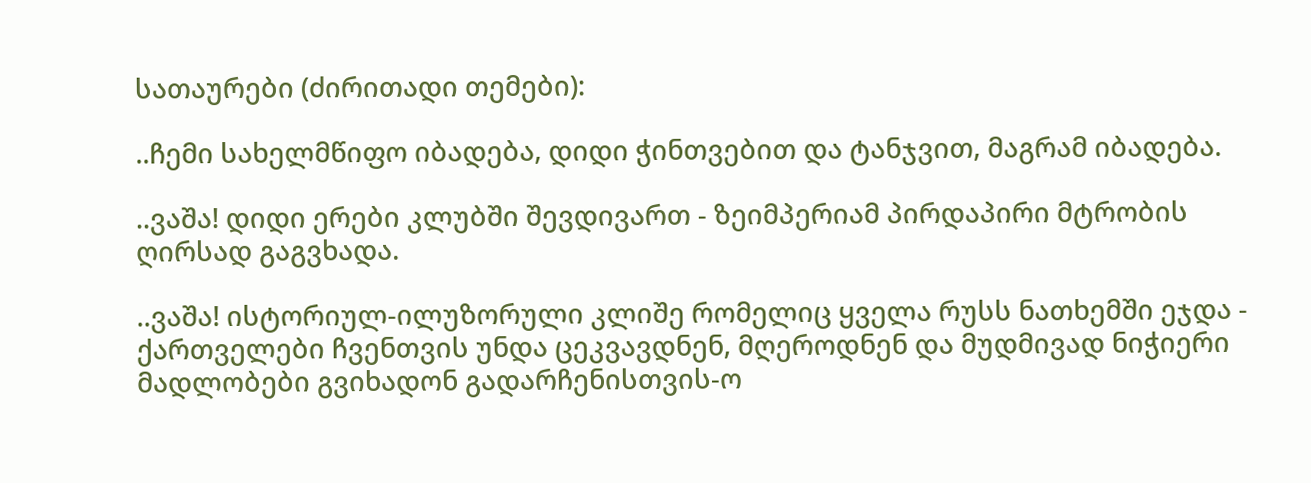სათაურები (ძირითადი თემები):

..ჩემი სახელმწიფო იბადება, დიდი ჭინთვებით და ტანჯვით, მაგრამ იბადება.

..ვაშა! დიდი ერები კლუბში შევდივართ - ზეიმპერიამ პირდაპირი მტრობის ღირსად გაგვხადა.

..ვაშა! ისტორიულ-ილუზორული კლიშე რომელიც ყველა რუსს ნათხემში ეჯდა - ქართველები ჩვენთვის უნდა ცეკვავდნენ, მღეროდნენ და მუდმივად ნიჭიერი მადლობები გვიხადონ გადარჩენისთვის-ო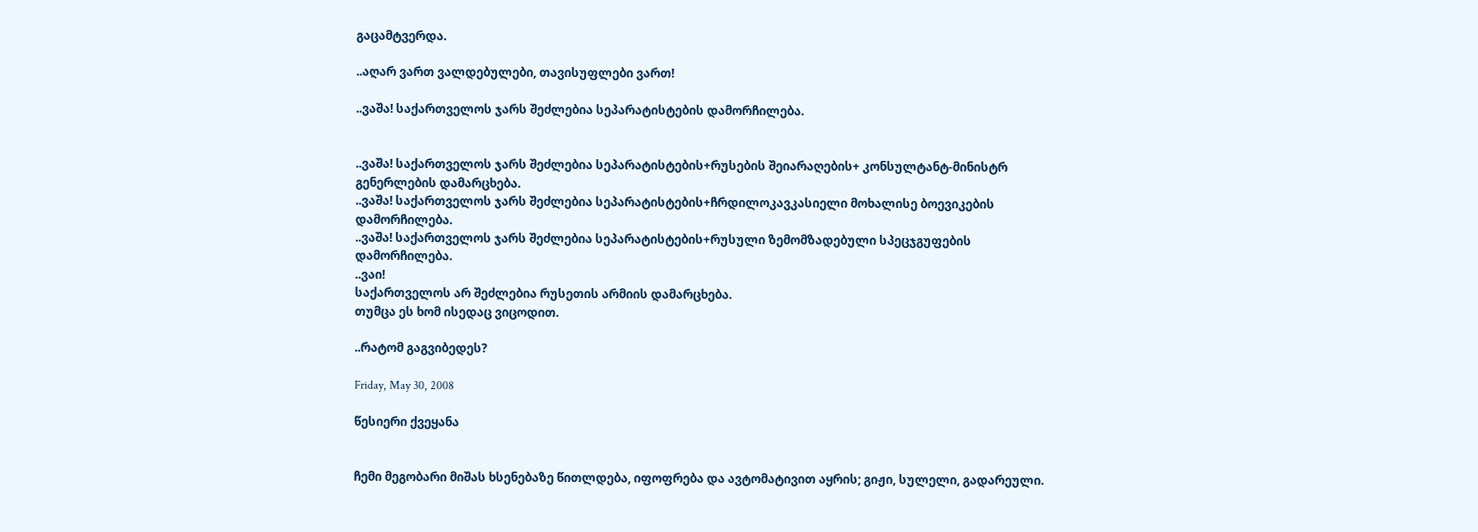გაცამტვერდა.

..აღარ ვართ ვალდებულები, თავისუფლები ვართ!

..ვაშა! საქართველოს ჯარს შეძლებია სეპარატისტების დამორჩილება.


..ვაშა! საქართველოს ჯარს შეძლებია სეპარატისტების+რუსების შეიარაღების+ კონსულტანტ-მინისტრ გენერლების დამარცხება.
..ვაშა! საქართველოს ჯარს შეძლებია სეპარატისტების+ჩრდილოკავკასიელი მოხალისე ბოევიკების დამორჩილება.
..ვაშა! საქართველოს ჯარს შეძლებია სეპარატისტების+რუსული ზემომზადებული სპეცჯგუფების დამორჩილება.
..ვაი!
საქართველოს არ შეძლებია რუსეთის არმიის დამარცხება.
თუმცა ეს ხომ ისედაც ვიცოდით.

..რატომ გაგვიბედეს?

Friday, May 30, 2008

წესიერი ქვეყანა


ჩემი მეგობარი მიშას ხსენებაზე წითლდება, იფოფრება და ავტომატივით აყრის; გიჟი, სულელი, გადარეული.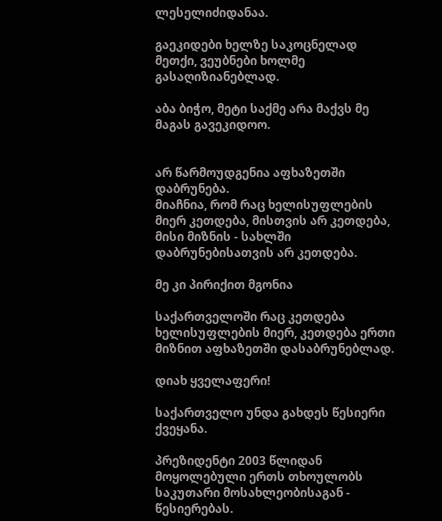ლესელიძიდანაა.

გაეკიდები ხელზე საკოცნელად მეთქი, ვეუბნები ხოლმე გასაღიზიანებლად.

აბა ბიჭო, მეტი საქმე არა მაქვს მე მაგას გავეკიდოო.


არ წარმოუდგენია აფხაზეთში დაბრუნება.
მიაჩნია, რომ რაც ხელისუფლების მიერ კეთდება, მისთვის არ კეთდება, მისი მიზნის - სახლში დაბრუნებისათვის არ კეთდება.

მე კი პირიქით მგონია

საქართველოში რაც კეთდება ხელისუფლების მიერ, კეთდება ერთი მიზნით აფხაზეთში დასაბრუნებლად.

დიახ ყველაფერი!

საქართველო უნდა გახდეს წესიერი ქვეყანა.

პრეზიდენტი 2003 წლიდან მოყოლებული ერთს თხოულობს საკუთარი მოსახლეობისაგან - წესიერებას.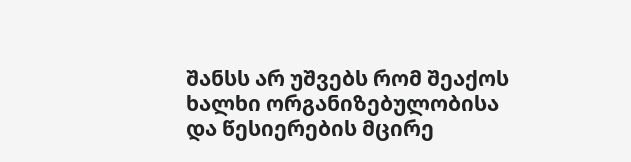შანსს არ უშვებს რომ შეაქოს ხალხი ორგანიზებულობისა და წესიერების მცირე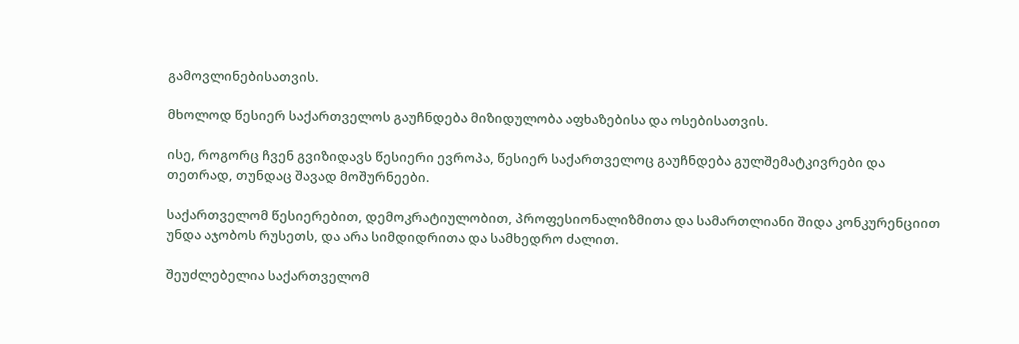გამოვლინებისათვის.

მხოლოდ წესიერ საქართველოს გაუჩნდება მიზიდულობა აფხაზებისა და ოსებისათვის.

ისე, როგორც ჩვენ გვიზიდავს წესიერი ევროპა, წესიერ საქართველოც გაუჩნდება გულშემატკივრები და თეთრად, თუნდაც შავად მოშურნეები.

საქართველომ წესიერებით, დემოკრატიულობით, პროფესიონალიზმითა და სამართლიანი შიდა კონკურენციით უნდა აჯობოს რუსეთს, და არა სიმდიდრითა და სამხედრო ძალით.

შეუძლებელია საქართველომ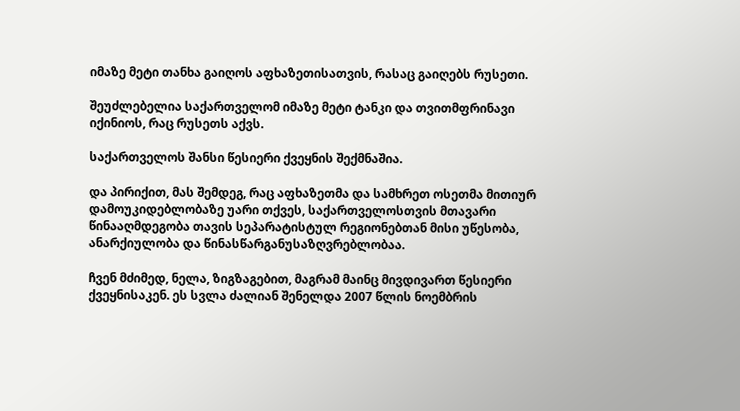იმაზე მეტი თანხა გაიღოს აფხაზეთისათვის, რასაც გაიღებს რუსეთი.

შეუძლებელია საქართველომ იმაზე მეტი ტანკი და თვითმფრინავი იქინიოს, რაც რუსეთს აქვს.

საქართველოს შანსი წესიერი ქვეყნის შექმნაშია.

და პირიქით, მას შემდეგ, რაც აფხაზეთმა და სამხრეთ ოსეთმა მითიურ დამოუკიდებლობაზე უარი თქვეს, საქართველოსთვის მთავარი წინააღმდეგობა თავის სეპარატისტულ რეგიონებთან მისი უწესობა, ანარქიულობა და წინასწარგანუსაზღვრებლობაა.

ჩვენ მძიმედ, ნელა, ზიგზაგებით, მაგრამ მაინც მივდივართ წესიერი ქვეყნისაკენ. ეს სვლა ძალიან შენელდა 2007 წლის ნოემბრის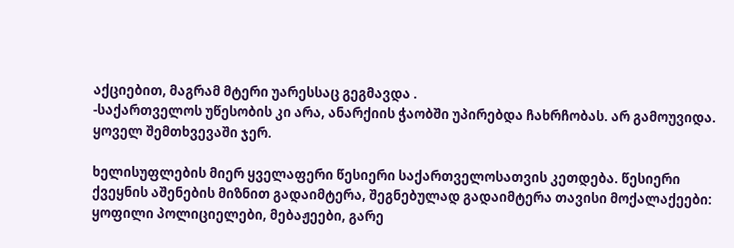აქციებით, მაგრამ მტერი უარესსაც გეგმავდა .
-საქართველოს უწესობის კი არა, ანარქიის ჭაობში უპირებდა ჩახრჩობას. არ გამოუვიდა. ყოველ შემთხვევაში ჯერ.

ხელისუფლების მიერ ყველაფერი წესიერი საქართველოსათვის კეთდება. წესიერი ქვეყნის აშენების მიზნით გადაიმტერა, შეგნებულად გადაიმტერა თავისი მოქალაქეები: ყოფილი პოლიციელები, მებაჟეები, გარე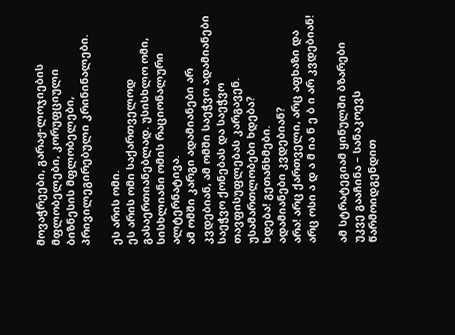მოვაჭრეები, გარაჟ-ლოჯიების მფლობელები, კორუფციული ბიზნესის მფლობელები, პრივილეგირებული კრინინალები.

ეს არის ომი.
ეს არის ომი საქართველოდ გასაერთიანებლად. უსისხლო ომი, სისხლიანი ომის რაციონალური ალტერნატივა.
ამ ომში კარგი ადამიანები არ კვდებიან, ამ ომში საეჭვო ადამიანები საეჭვო ქონებას და საეჭვო თავფისუფლებას კარგავენ.
უსამართლობები ხდება?
ხდება! გეთანხმები.
ადამიანები კვდებიან?
არა! არც ქართველი, არც აფხაზი და არც ოსი ა დ ა მ ია ნ ე ბ ი არ კვდებიან!

ამ სტრატეგიამ ყინულში ბზარები უკვე გააჩინა – სანაკოევს წარმოიდგენდით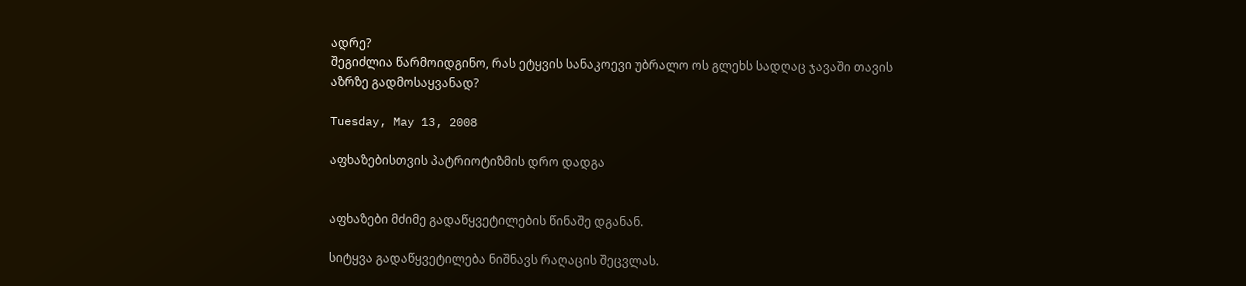ადრე?
შეგიძლია წარმოიდგინო, რას ეტყვის სანაკოევი უბრალო ოს გლეხს სადღაც ჯავაში თავის აზრზე გადმოსაყვანად?

Tuesday, May 13, 2008

აფხაზებისთვის პატრიოტიზმის დრო დადგა


აფხაზები მძიმე გადაწყვეტილების წინაშე დგანან.

სიტყვა გადაწყვეტილება ნიშნავს რაღაცის შეცვლას.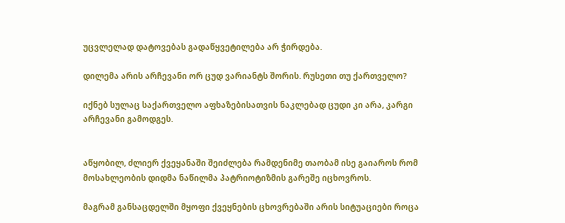უცვლელად დატოვებას გადაწყვეტილება არ ჭირდება.

დილემა არის არჩევანი ორ ცუდ ვარიანტს შორის. რუსეთი თუ ქართველო?

იქნებ სულაც საქართველო აფხაზებისათვის ნაკლებად ცუდი კი არა, კარგი არჩევანი გამოდგეს.


აწყობილ, ძლიერ ქვეყანაში შეიძლება რამდენიმე თაობამ ისე გაიაროს რომ მოსახლეობის დიდმა ნაწილმა პატრიოტიზმის გარეშე იცხოვროს.

მაგრამ განსაცდელში მყოფი ქვეყნების ცხოვრებაში არის სიტუაციები როცა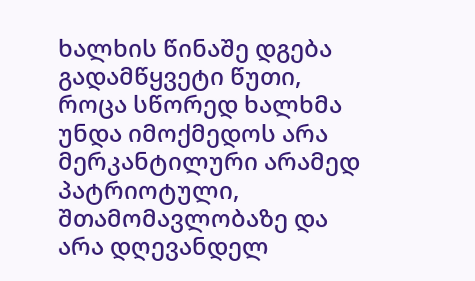ხალხის წინაშე დგება გადამწყვეტი წუთი, როცა სწორედ ხალხმა უნდა იმოქმედოს არა მერკანტილური არამედ პატრიოტული, შთამომავლობაზე და არა დღევანდელ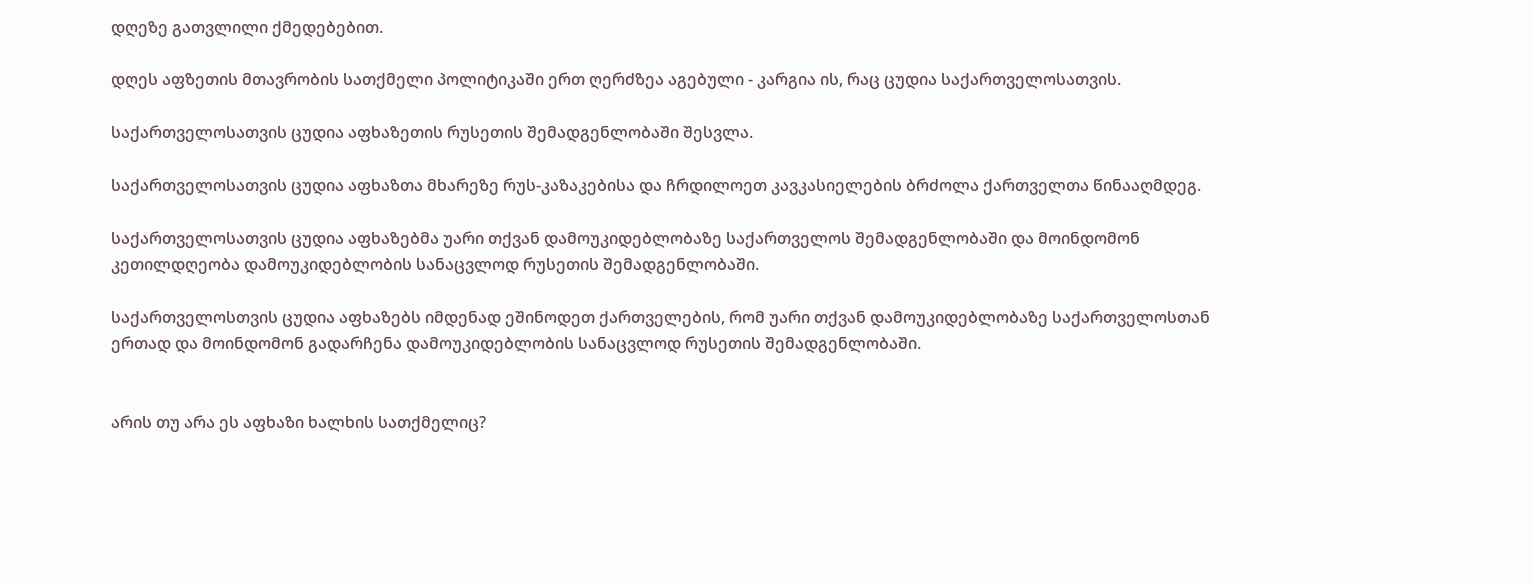დღეზე გათვლილი ქმედებებით.

დღეს აფზეთის მთავრობის სათქმელი პოლიტიკაში ერთ ღერძზეა აგებული - კარგია ის, რაც ცუდია საქართველოსათვის.

საქართველოსათვის ცუდია აფხაზეთის რუსეთის შემადგენლობაში შესვლა.

საქართველოსათვის ცუდია აფხაზთა მხარეზე რუს-კაზაკებისა და ჩრდილოეთ კავკასიელების ბრძოლა ქართველთა წინააღმდეგ.

საქართველოსათვის ცუდია აფხაზებმა უარი თქვან დამოუკიდებლობაზე საქართველოს შემადგენლობაში და მოინდომონ კეთილდღეობა დამოუკიდებლობის სანაცვლოდ რუსეთის შემადგენლობაში.

საქართველოსთვის ცუდია აფხაზებს იმდენად ეშინოდეთ ქართველების, რომ უარი თქვან დამოუკიდებლობაზე საქართველოსთან ერთად და მოინდომონ გადარჩენა დამოუკიდებლობის სანაცვლოდ რუსეთის შემადგენლობაში.


არის თუ არა ეს აფხაზი ხალხის სათქმელიც?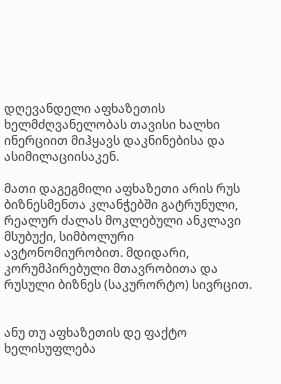დღევანდელი აფხაზეთის ხელმძღვანელობას თავისი ხალხი ინერციით მიჰყავს დაკნინებისა და ასიმილაციისაკენ.

მათი დაგეგმილი აფხაზეთი არის რუს ბიზნესმენთა კლანჭებში გატრუნული, რეალურ ძალას მოკლებული ანკლავი მსუბუქი, სიმბოლური ავტონომიურობით. მდიდარი, კორუმპირებული მთავრობითა და რუსული ბიზნეს (საკურორტო) სივრცით.


ანუ თუ აფხაზეთის დე ფაქტო ხელისუფლება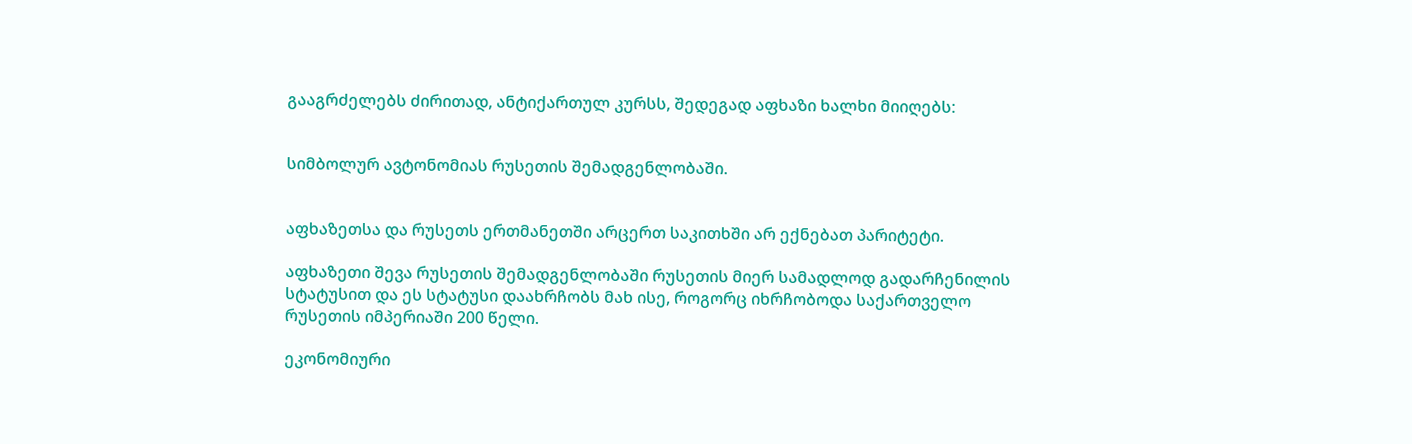გააგრძელებს ძირითად, ანტიქართულ კურსს, შედეგად აფხაზი ხალხი მიიღებს:


სიმბოლურ ავტონომიას რუსეთის შემადგენლობაში.


აფხაზეთსა და რუსეთს ერთმანეთში არცერთ საკითხში არ ექნებათ პარიტეტი.

აფხაზეთი შევა რუსეთის შემადგენლობაში რუსეთის მიერ სამადლოდ გადარჩენილის სტატუსით და ეს სტატუსი დაახრჩობს მახ ისე, როგორც იხრჩობოდა საქართველო რუსეთის იმპერიაში 200 წელი.

ეკონომიური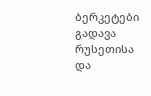ბერკეტები გადავა რუსეთისა და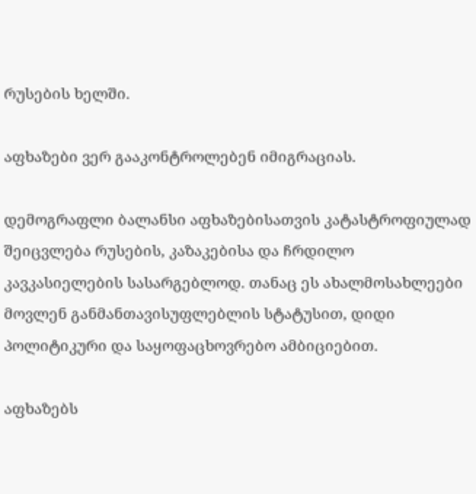რუსების ხელში.

აფხაზები ვერ გააკონტროლებენ იმიგრაციას.

დემოგრაფლი ბალანსი აფხაზებისათვის კატასტროფიულად შეიცვლება რუსების, კაზაკებისა და ჩრდილო კავკასიელების სასარგებლოდ. თანაც ეს ახალმოსახლეები მოვლენ განმანთავისუფლებლის სტატუსით, დიდი პოლიტიკური და საყოფაცხოვრებო ამბიციებით.

აფხაზებს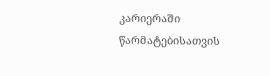კარიერაში წარმატებისათვის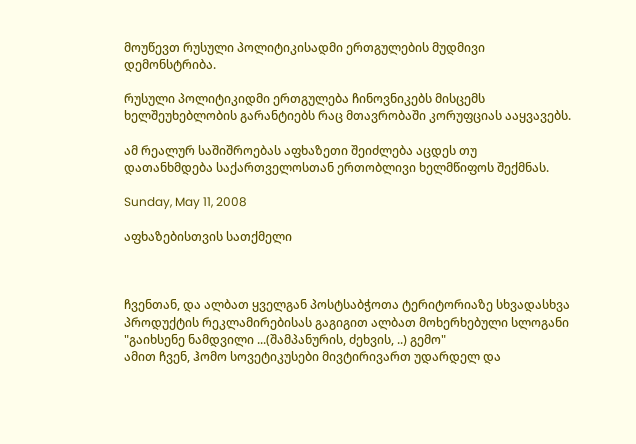მოუწევთ რუსული პოლიტიკისადმი ერთგულების მუდმივი დემონსტრიბა.

რუსული პოლიტიკიდმი ერთგულება ჩინოვნიკებს მისცემს ხელშეუხებლობის გარანტიებს რაც მთავრობაში კორუფციას ააყვავებს.

ამ რეალურ საშიშროებას აფხაზეთი შეიძლება აცდეს თუ
დათანხმდება საქართველოსთან ერთობლივი ხელმწიფოს შექმნას.

Sunday, May 11, 2008

აფხაზებისთვის სათქმელი



ჩვენთან, და ალბათ ყველგან პოსტსაბჭოთა ტერიტორიაზე სხვადასხვა პროდუქტის რეკლამირებისას გაგიგით ალბათ მოხერხებული სლოგანი "გაიხსენე ნამდვილი ...(შამპანურის, ძეხვის, ..) გემო"
ამით ჩვენ, ჰომო სოვეტიკუსები მივტირივართ უდარდელ და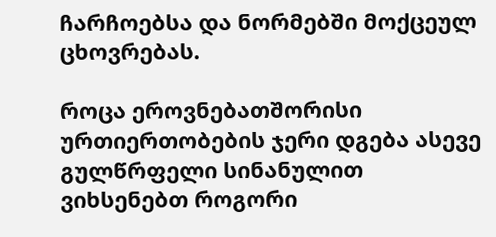ჩარჩოებსა და ნორმებში მოქცეულ ცხოვრებას.

როცა ეროვნებათშორისი ურთიერთობების ჯერი დგება ასევე გულწრფელი სინანულით ვიხსენებთ როგორი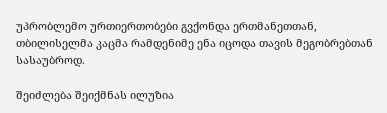უპრობლემო ურთიერთობები გვქონდა ერთმანეთთან, თბილისელმა კაცმა რამდენიმე ენა იცოდა თავის მეგობრებთან სასაუბროდ.

შეიძლება შეიქმნას ილუზია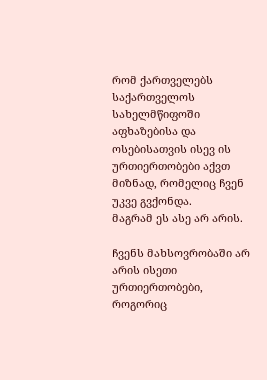რომ ქართველებს საქართველოს სახელმწიფოში აფხაზებისა და ოსებისათვის ისევ ის ურთიერთობები აქვთ მიზნად, რომელიც ჩვენ უკვე გვქონდა.
მაგრამ ეს ასე არ არის.

ჩვენს მახსოვრობაში არ არის ისეთი ურთიერთობები, როგორიც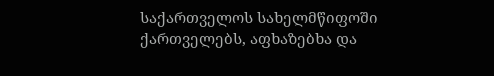საქართველოს სახელმწიფოში ქართველებს, აფხაზებხა და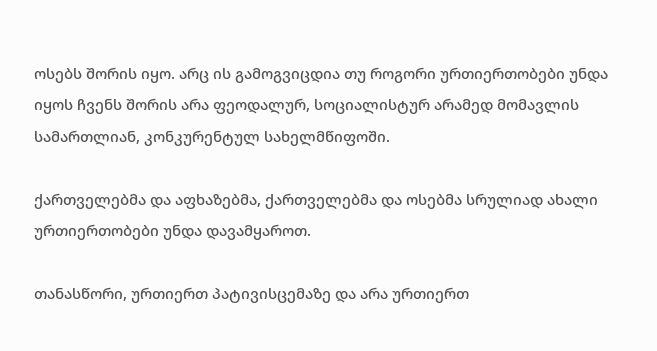ოსებს შორის იყო. არც ის გამოგვიცდია თუ როგორი ურთიერთობები უნდა იყოს ჩვენს შორის არა ფეოდალურ, სოციალისტურ არამედ მომავლის სამართლიან, კონკურენტულ სახელმწიფოში.

ქართველებმა და აფხაზებმა, ქართველებმა და ოსებმა სრულიად ახალი ურთიერთობები უნდა დავამყაროთ.

თანასწორი, ურთიერთ პატივისცემაზე და არა ურთიერთ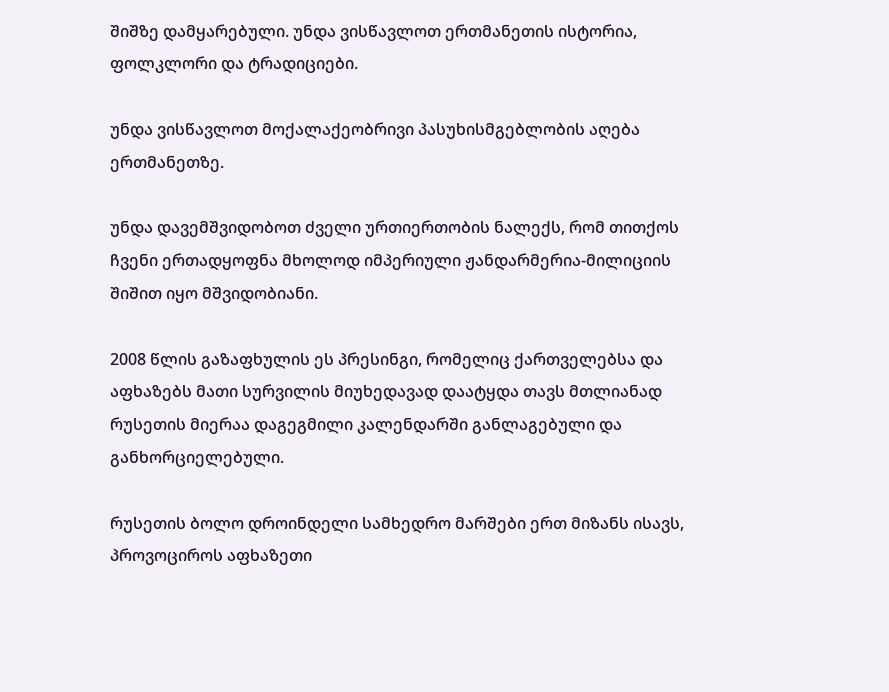შიშზე დამყარებული. უნდა ვისწავლოთ ერთმანეთის ისტორია, ფოლკლორი და ტრადიციები.

უნდა ვისწავლოთ მოქალაქეობრივი პასუხისმგებლობის აღება ერთმანეთზე.

უნდა დავემშვიდობოთ ძველი ურთიერთობის ნალექს, რომ თითქოს ჩვენი ერთადყოფნა მხოლოდ იმპერიული ჟანდარმერია-მილიციის შიშით იყო მშვიდობიანი.

2008 წლის გაზაფხულის ეს პრესინგი, რომელიც ქართველებსა და აფხაზებს მათი სურვილის მიუხედავად დაატყდა თავს მთლიანად რუსეთის მიერაა დაგეგმილი კალენდარში განლაგებული და განხორციელებული.

რუსეთის ბოლო დროინდელი სამხედრო მარშები ერთ მიზანს ისავს, პროვოციროს აფხაზეთი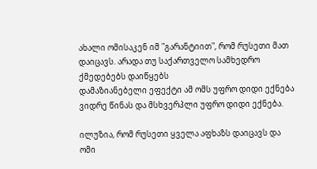ახალი ომისაკენ იმ "გარანტიით", რომ რუსეთი მათ დაიცავს. არადა თუ საქართველო სამხედრო ქმედებებს დაიწყებს
დამაზიანებელი ეფექტი ამ ომს უფრო დიდი ექნება ვიდრე წინას და მსხვერპლი უფრო დიდი ექნება.

ილუზია, რომ რუსეთი ყველა აფხაზს დაიცავს და ომი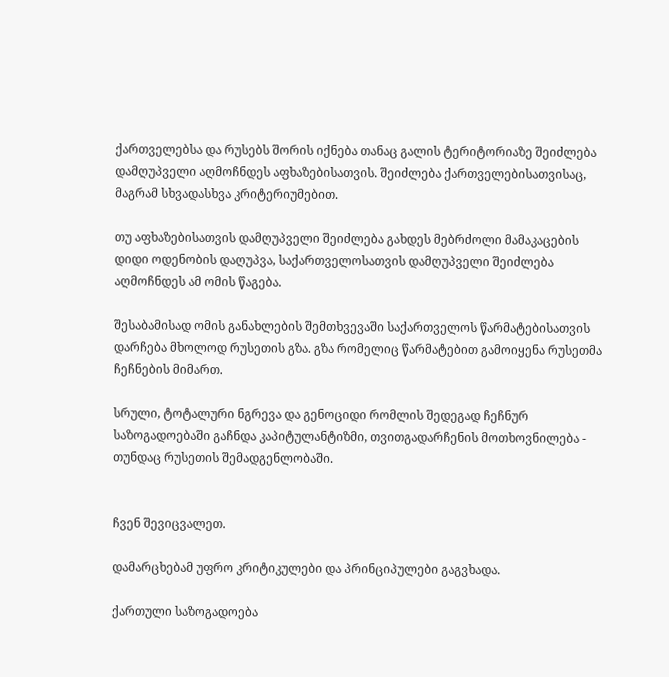ქართველებსა და რუსებს შორის იქნება თანაც გალის ტერიტორიაზე შეიძლება დამღუპველი აღმოჩნდეს აფხაზებისათვის. შეიძლება ქართველებისათვისაც, მაგრამ სხვადასხვა კრიტერიუმებით.

თუ აფხაზებისათვის დამღუპველი შეიძლება გახდეს მებრძოლი მამაკაცების დიდი ოდენობის დაღუპვა, საქართველოსათვის დამღუპველი შეიძლება აღმოჩნდეს ამ ომის წაგება.

შესაბამისად ომის განახლების შემთხვევაში საქართველოს წარმატებისათვის დარჩება მხოლოდ რუსეთის გზა. გზა რომელიც წარმატებით გამოიყენა რუსეთმა ჩეჩნების მიმართ.

სრული, ტოტალური ნგრევა და გენოციდი რომლის შედეგად ჩეჩნურ საზოგადოებაში გაჩნდა კაპიტულანტიზმი, თვითგადარჩენის მოთხოვნილება - თუნდაც რუსეთის შემადგენლობაში.


ჩვენ შევიცვალეთ.

დამარცხებამ უფრო კრიტიკულები და პრინციპულები გაგვხადა.

ქართული საზოგადოება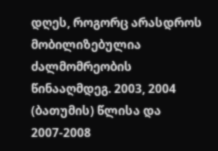დღეს, როგორც არასდროს მობილიზებულია ძალმომრეობის წინააღმდეგ. 2003, 2004 (ბათუმის) წლისა და 2007-2008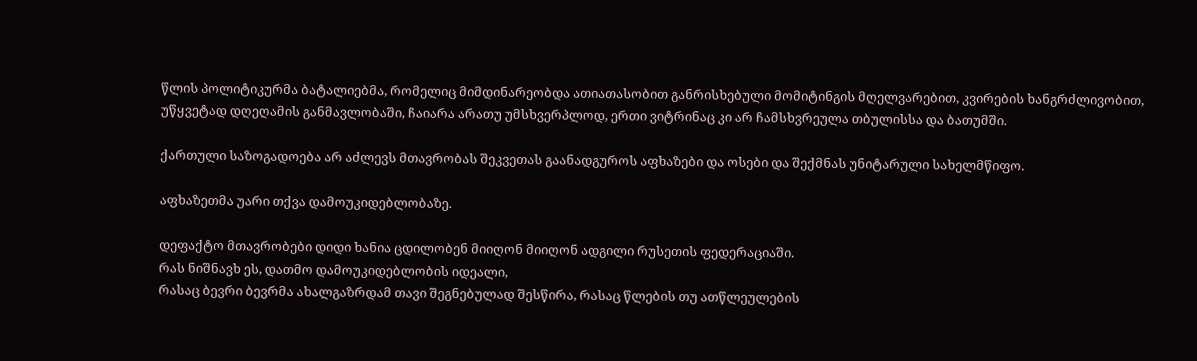წლის პოლიტიკურმა ბატალიებმა, რომელიც მიმდინარეობდა ათიათასობით განრისხებული მომიტინგის მღელვარებით, კვირების ხანგრძლივობით, უწყვეტად დღეღამის განმავლობაში, ჩაიარა არათუ უმსხვერპლოდ, ერთი ვიტრინაც კი არ ჩამსხვრეულა თბულისსა და ბათუმში.

ქართული საზოგადოება არ აძლევს მთავრობას შეკვეთას გაანადგუროს აფხაზები და ოსები და შექმნას უნიტარული სახელმწიფო.

აფხაზეთმა უარი თქვა დამოუკიდებლობაზე.

დეფაქტო მთავრობები დიდი ხანია ცდილობენ მიიღონ მიიღონ ადგილი რუსეთის ფედერაციაში.
რას ნიშნავხ ეს, დათმო დამოუკიდებლობის იდეალი,
რასაც ბევრი ბევრმა ახალგაზრდამ თავი შეგნებულად შესწირა, რასაც წლების თუ ათწლეულების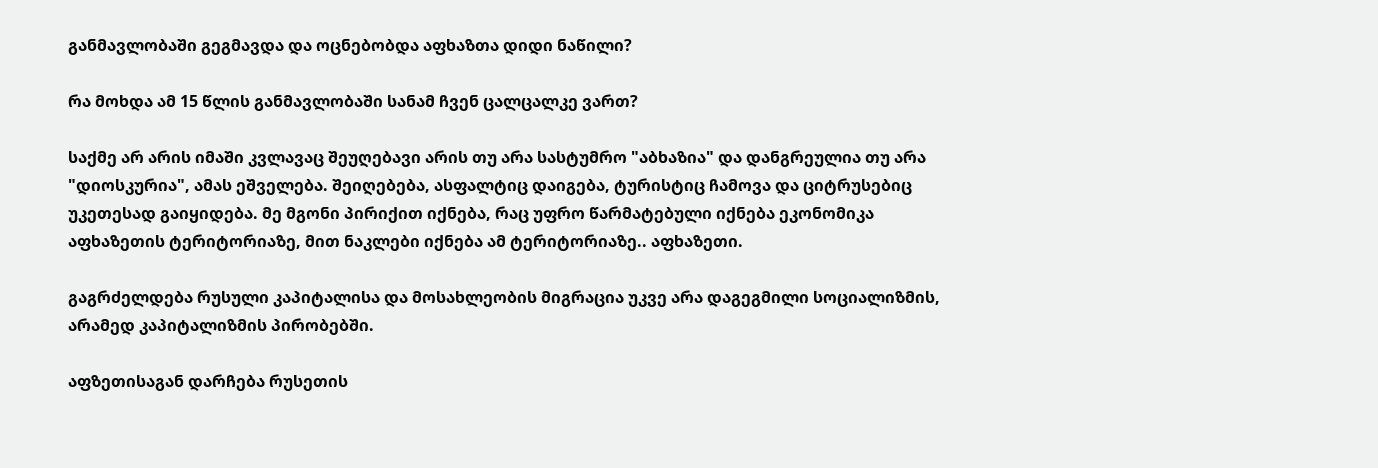განმავლობაში გეგმავდა და ოცნებობდა აფხაზთა დიდი ნაწილი?

რა მოხდა ამ 15 წლის განმავლობაში სანამ ჩვენ ცალცალკე ვართ?

საქმე არ არის იმაში კვლავაც შეუღებავი არის თუ არა სასტუმრო "აბხაზია" და დანგრეულია თუ არა "დიოსკურია", ამას ეშველება. შეიღებება, ასფალტიც დაიგება, ტურისტიც ჩამოვა და ციტრუსებიც უკეთესად გაიყიდება. მე მგონი პირიქით იქნება, რაც უფრო წარმატებული იქნება ეკონომიკა აფხაზეთის ტერიტორიაზე, მით ნაკლები იქნება ამ ტერიტორიაზე.. აფხაზეთი.

გაგრძელდება რუსული კაპიტალისა და მოსახლეობის მიგრაცია უკვე არა დაგეგმილი სოციალიზმის, არამედ კაპიტალიზმის პირობებში.

აფზეთისაგან დარჩება რუსეთის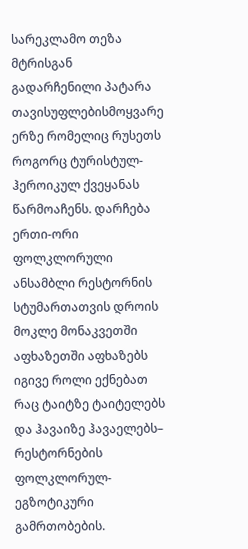სარეკლამო თეზა მტრისგან გადარჩენილი პატარა თავისუფლებისმოყვარე ერზე რომელიც რუსეთს როგორც ტურისტულ-ჰეროიკულ ქვეყანას წარმოაჩენს. დარჩება ერთი-ორი ფოლკლორული ანსამბლი რესტორნის სტუმართათვის დროის მოკლე მონაკვეთში აფხაზეთში აფხაზებს იგივე როლი ექნებათ რაც ტაიტზე ტაიტელებს და ჰავაიზე ჰავაელებს– რესტორნების ფოლკლორულ-ეგზოტიკური გამრთობების.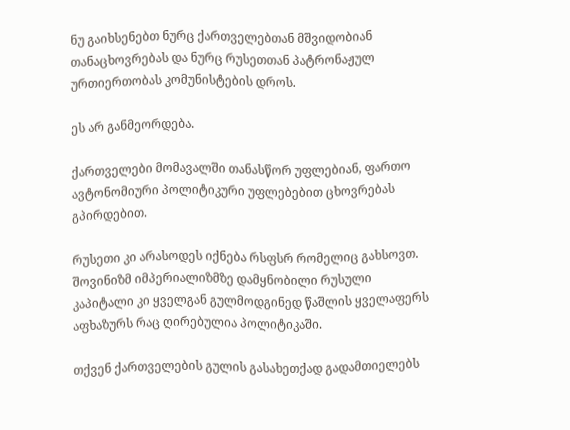ნუ გაიხსენებთ ნურც ქართველებთან მშვიდობიან თანაცხოვრებას და ნურც რუსეთთან პატრონაჟულ ურთიერთობას კომუნისტების დროს.

ეს არ განმეორდება.

ქართველები მომავალში თანასწორ უფლებიან, ფართო ავტონომიური პოლიტიკური უფლებებით ცხოვრებას გპირდებით.

რუსეთი კი არასოდეს იქნება რსფსრ რომელიც გახსოვთ. შოვინიზმ იმპერიალიზმზე დამყნობილი რუსული კაპიტალი კი ყველგან გულმოდგინედ წაშლის ყველაფერს აფხაზურს რაც ღირებულია პოლიტიკაში.

თქვენ ქართველების გულის გასახეთქად გადამთიელებს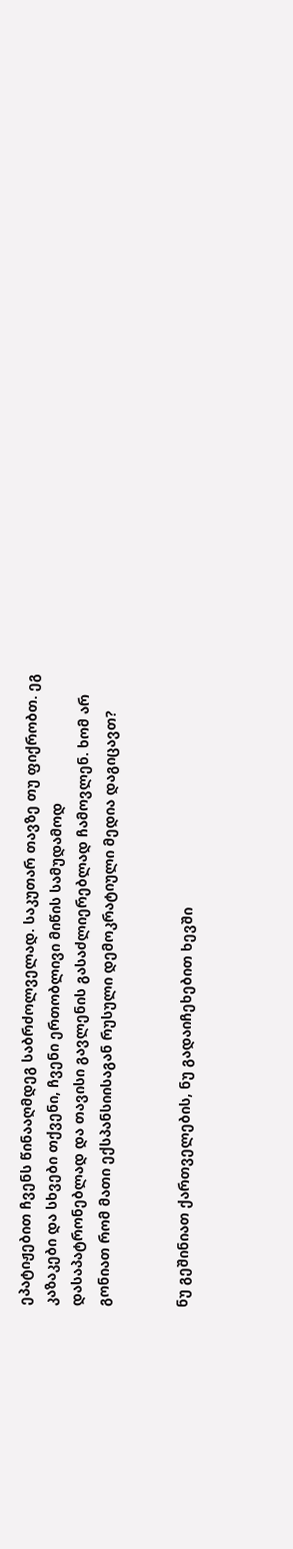ეპატიჟებით ჩვენს წინააღმდეგ საბრძოლველად. საკუთარ თავზე თუ ფიქრობთ. ეგ კაზაკები და სხვები თქვენი, ჩვენი ერთობლივი მიწის სამუდამოდ დასაპატრონებლად და თავისი გავლენის გასაძლიერებლად ჩამოვლენ. ხომ არ გონიათ რომ მათი ექსპანსიისაგან რუსული დემოკრატიული მედია დაგიცავთ?


ნუ გეშინიათ ქართველების, ნუ გადაიჩეხებით ხევში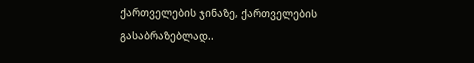ქართველების ჯინაზე, ქართველების გასაბრაზებლად..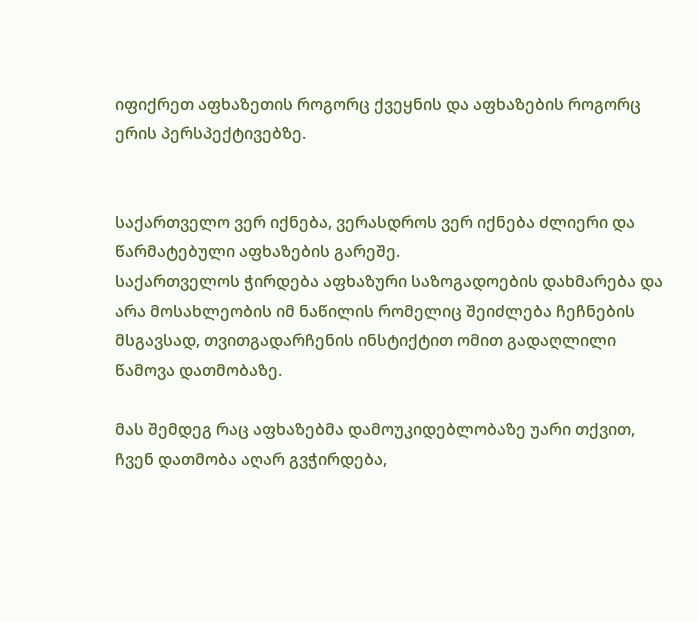იფიქრეთ აფხაზეთის როგორც ქვეყნის და აფხაზების როგორც ერის პერსპექტივებზე.


საქართველო ვერ იქნება, ვერასდროს ვერ იქნება ძლიერი და წარმატებული აფხაზების გარეშე.
საქართველოს ჭირდება აფხაზური საზოგადოების დახმარება და არა მოსახლეობის იმ ნაწილის რომელიც შეიძლება ჩეჩნების მსგავსად, თვითგადარჩენის ინსტიქტით ომით გადაღლილი წამოვა დათმობაზე.

მას შემდეგ რაც აფხაზებმა დამოუკიდებლობაზე უარი თქვით, ჩვენ დათმობა აღარ გვჭირდება,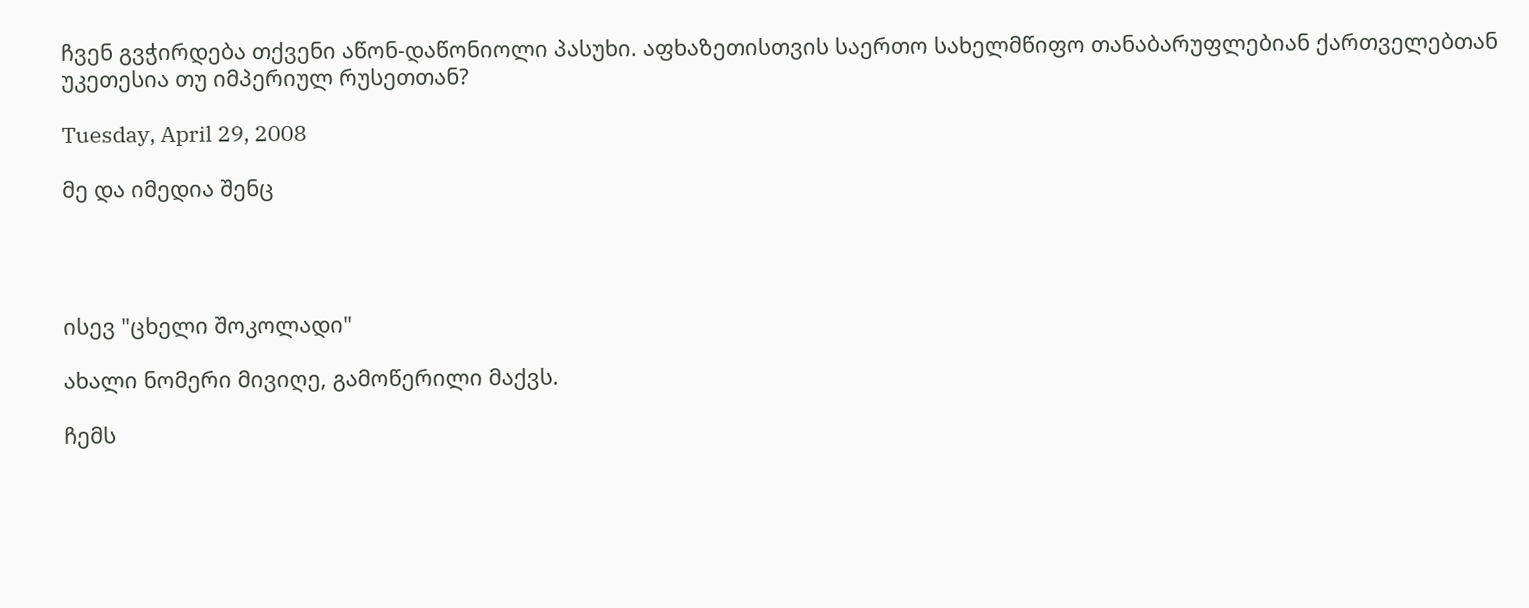ჩვენ გვჭირდება თქვენი აწონ-დაწონიოლი პასუხი. აფხაზეთისთვის საერთო სახელმწიფო თანაბარუფლებიან ქართველებთან უკეთესია თუ იმპერიულ რუსეთთან?

Tuesday, April 29, 2008

მე და იმედია შენც




ისევ "ცხელი შოკოლადი"

ახალი ნომერი მივიღე, გამოწერილი მაქვს.

ჩემს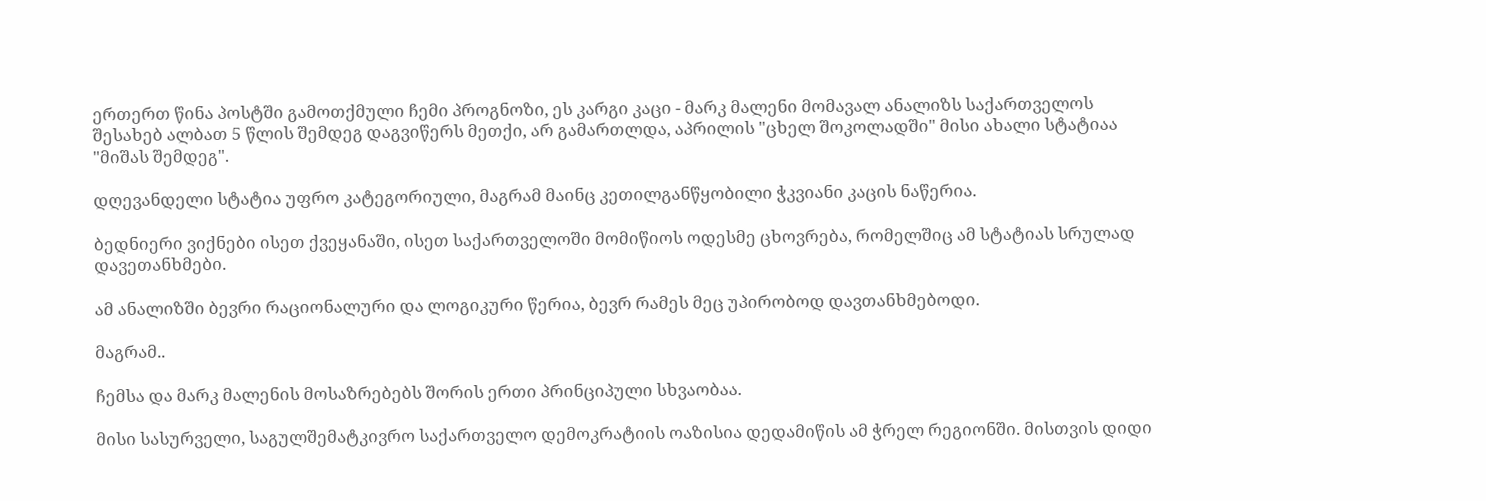ერთერთ წინა პოსტში გამოთქმული ჩემი პროგნოზი, ეს კარგი კაცი - მარკ მალენი მომავალ ანალიზს საქართველოს შესახებ ალბათ 5 წლის შემდეგ დაგვიწერს მეთქი, არ გამართლდა, აპრილის "ცხელ შოკოლადში" მისი ახალი სტატიაა "მიშას შემდეგ".

დღევანდელი სტატია უფრო კატეგორიული, მაგრამ მაინც კეთილგანწყობილი ჭკვიანი კაცის ნაწერია.

ბედნიერი ვიქნები ისეთ ქვეყანაში, ისეთ საქართველოში მომიწიოს ოდესმე ცხოვრება, რომელშიც ამ სტატიას სრულად დავეთანხმები.

ამ ანალიზში ბევრი რაციონალური და ლოგიკური წერია, ბევრ რამეს მეც უპირობოდ დავთანხმებოდი.

მაგრამ..

ჩემსა და მარკ მალენის მოსაზრებებს შორის ერთი პრინციპული სხვაობაა.

მისი სასურველი, საგულშემატკივრო საქართველო დემოკრატიის ოაზისია დედამიწის ამ ჭრელ რეგიონში. მისთვის დიდი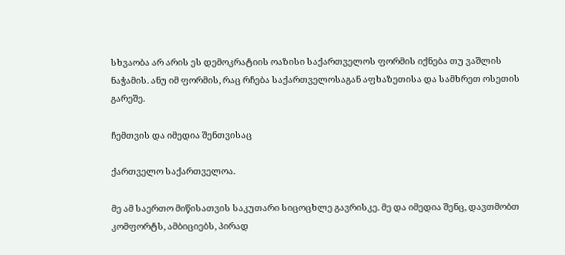სხვაობა არ არის ეს დემოკრატიის ოაზისი საქართველოს ფორმის იქნება თუ ვაშლის ნაჭამის. ანუ იმ ფორმის, რაც რჩება საქართველოსაგან აფხაზეთისა და სამხრეთ ოსეთის გარეშე.

ჩემთვის და იმედია შენთვისაც

ქართველო საქართველოა.

მე ამ საერთო მიწისათვის საკუთარი სიცოცხლე გავრისკე. მე და იმედია შენც, დავთმობთ კომფორტს, ამბიციებს, პირად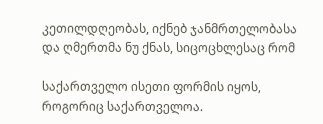კეთილდღეობას, იქნებ ჯანმრთელობასა და ღმერთმა ნუ ქნას, სიცოცხლესაც რომ

საქართველო ისეთი ფორმის იყოს, როგორიც საქართველოა.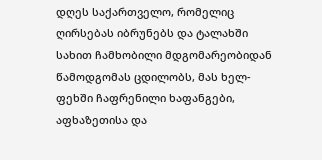დღეს საქართველო, რომელიც ღირსებას იბრუნებს და ტალახში სახით ჩამხობილი მდგომარეობიდან წამოდგომას ცდილობს, მას ხელ-ფეხში ჩაფრენილი ხაფანგები, აფხაზეთისა და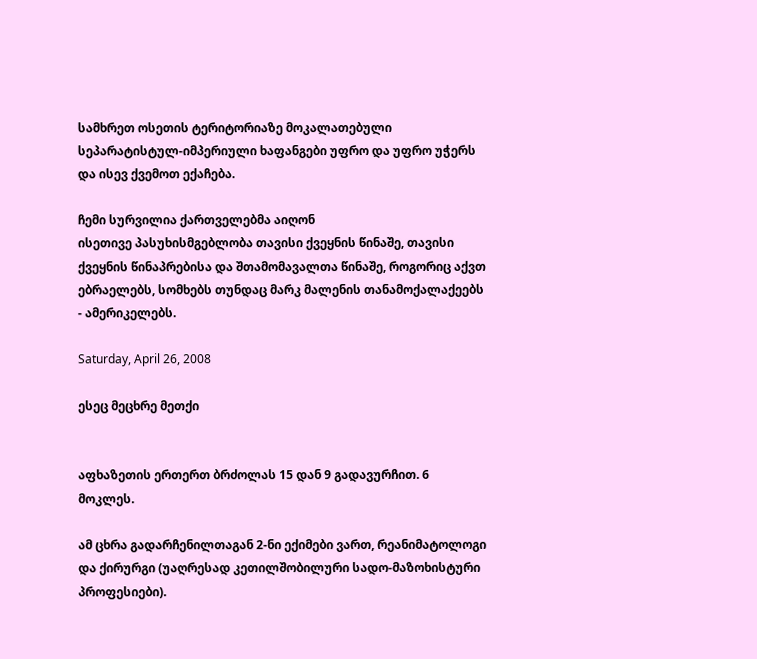სამხრეთ ოსეთის ტერიტორიაზე მოკალათებული სეპარატისტულ-იმპერიული ხაფანგები უფრო და უფრო უჭერს და ისევ ქვემოთ ექაჩება.

ჩემი სურვილია ქართველებმა აიღონ
ისეთივე პასუხისმგებლობა თავისი ქვეყნის წინაშე, თავისი ქვეყნის წინაპრებისა და შთამომავალთა წინაშე, როგორიც აქვთ ებრაელებს, სომხებს თუნდაც მარკ მალენის თანამოქალაქეებს - ამერიკელებს.

Saturday, April 26, 2008

ესეც მეცხრე მეთქი


აფხაზეთის ერთერთ ბრძოლას 15 დან 9 გადავურჩით. 6 მოკლეს.

ამ ცხრა გადარჩენილთაგან 2-ნი ექიმები ვართ, რეანიმატოლოგი და ქირურგი (უაღრესად კეთილშობილური სადო-მაზოხისტური პროფესიები).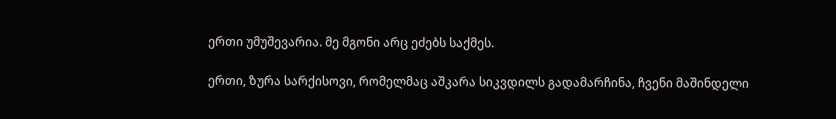ერთი უმუშევარია. მე მგონი არც ეძებს საქმეს.

ერთი, ზურა სარქისოვი, რომელმაც აშკარა სიკვდილს გადამარჩინა, ჩვენი მაშინდელი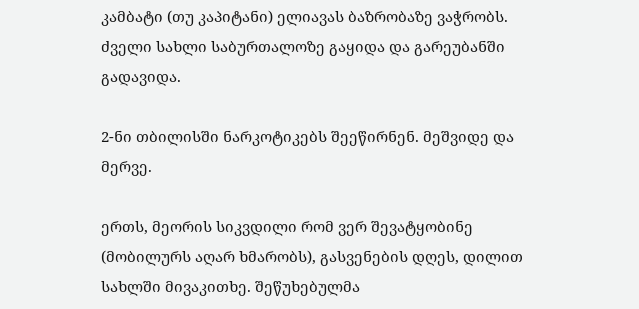კამბატი (თუ კაპიტანი) ელიავას ბაზრობაზე ვაჭრობს. ძველი სახლი საბურთალოზე გაყიდა და გარეუბანში გადავიდა.

2-ნი თბილისში ნარკოტიკებს შეეწირნენ. მეშვიდე და მერვე.

ერთს, მეორის სიკვდილი რომ ვერ შევატყობინე (მობილურს აღარ ხმარობს), გასვენების დღეს, დილით სახლში მივაკითხე. შეწუხებულმა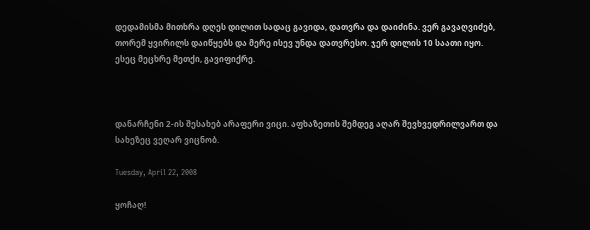დედამისმა მითხრა დღეს დილით სადაც გავიდა, დათვრა და დაიძინა. ვერ გავაღვიძებ, თორემ ყვირილს დაიწყებს და მერე ისევ უნდა დათვრესო. ჯერ დილის 10 საათი იყო. ესეც მეცხრე მეთქი, გავიფიქრე.



დანარჩენი 2-ის შესახებ არაფერი ვიცი. აფხაზეთის შემდეგ აღარ შევხვედრილვართ და სახეზეც ვეღარ ვიცნობ.

Tuesday, April 22, 2008

ყოჩაღ!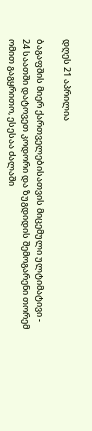დღეს 21 აპრილია

ბაგაფშის მიერ ქართველებისათვის მიცემული ულტიმატივი - 24 საათში დატოვეთ კოდორი და ზუგდიდის შემოგარენი თორემ ომით გაგყრითო, ესესაა ძალაში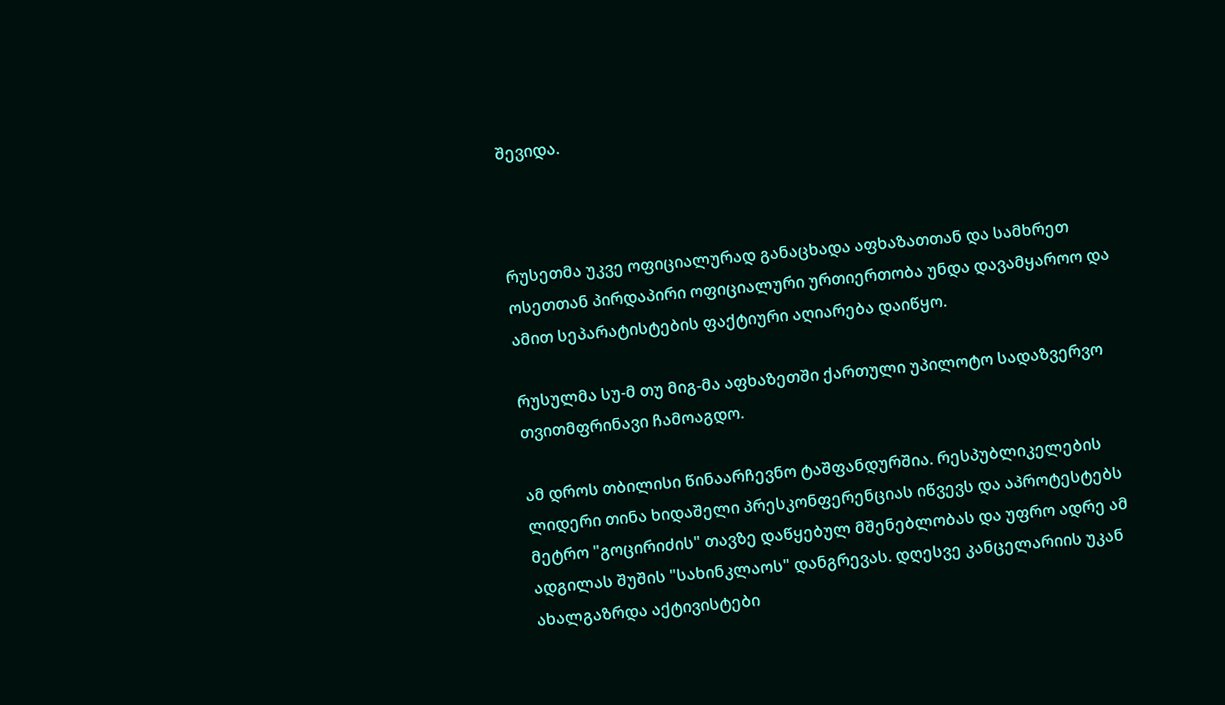შევიდა.



რუსეთმა უკვე ოფიციალურად განაცხადა აფხაზათთან და სამხრეთ ოსეთთან პირდაპირი ოფიციალური ურთიერთობა უნდა დავამყაროო და ამით სეპარატისტების ფაქტიური აღიარება დაიწყო.

რუსულმა სუ-მ თუ მიგ-მა აფხაზეთში ქართული უპილოტო სადაზვერვო თვითმფრინავი ჩამოაგდო.

ამ დროს თბილისი წინაარჩევნო ტაშფანდურშია. რესპუბლიკელების ლიდერი თინა ხიდაშელი პრესკონფერენციას იწვევს და აპროტესტებს მეტრო "გოცირიძის" თავზე დაწყებულ მშენებლობას და უფრო ადრე ამ ადგილას შუშის "სახინკლაოს" დანგრევას. დღესვე კანცელარიის უკან ახალგაზრდა აქტივისტები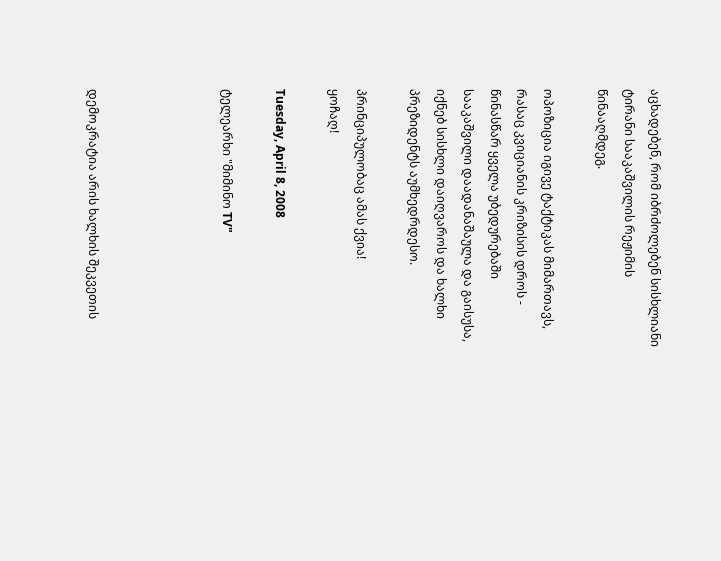აცხადებენ, რომ იბრძოლებენ სისხლიანი ტირანი სააკაშვილის რეჟიმის წინააღმდეგ.

ოპოზიცია იგივე ტაქტიკას მიმართავს, რასაც კვიციანის კრიზისის დროს - წინასწარ ყველა უბედურებაში სააკაშვილი დაადანაშაულა და გაისუსა, იქნებ სისხლი დაიღვაროს და ხალხი პრეზიდენტს აუმხედრდესო.

პრინციპულობაც ამას ქვია!
ყოჩაღ!

Tuesday, April 8, 2008

ტელეარხი "მიმინო TV"




დემოკრატია არის ხალხის შეკვეთის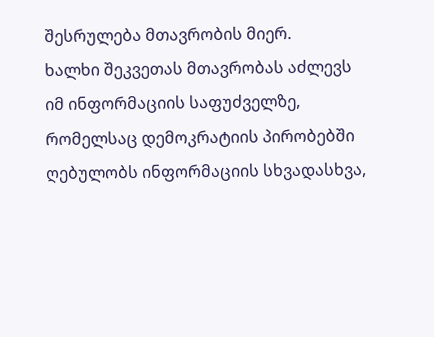შესრულება მთავრობის მიერ.
ხალხი შეკვეთას მთავრობას აძლევს იმ ინფორმაციის საფუძველზე, რომელსაც დემოკრატიის პირობებში ღებულობს ინფორმაციის სხვადასხვა,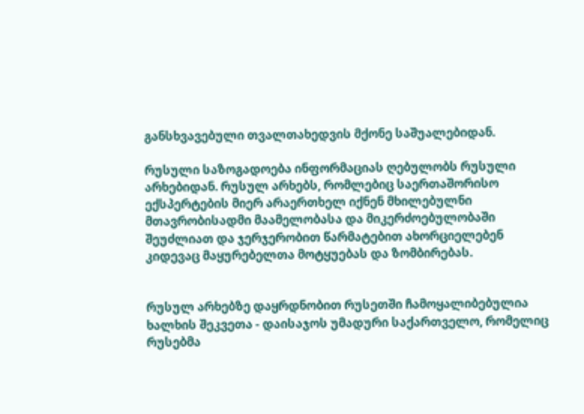განსხვავებული თვალთახედვის მქონე საშუალებიდან.

რუსული საზოგადოება ინფორმაციას ღებულობს რუსული არხებიდან. რუსულ არხებს, რომლებიც საერთაშორისო ექსპერტების მიერ არაერთხელ იქნენ მხილებულნი მთავრობისადმი მაამელობასა და მიკერძოებულობაში შეუძლიათ და ჯერჯერობით წარმატებით ახორციელებენ კიდევაც მაყურებელთა მოტყუებას და ზომბირებას.


რუსულ არხებზე დაყრდნობით რუსეთში ჩამოყალიბებულია ხალხის შეკვეთა - დაისაჯოს უმადური საქართველო, რომელიც რუსებმა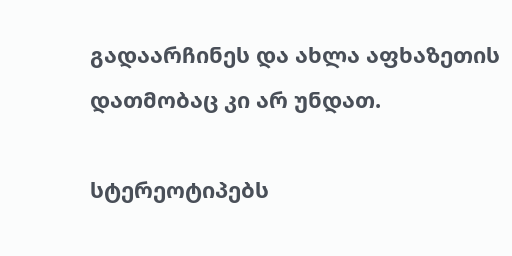გადაარჩინეს და ახლა აფხაზეთის დათმობაც კი არ უნდათ.

სტერეოტიპებს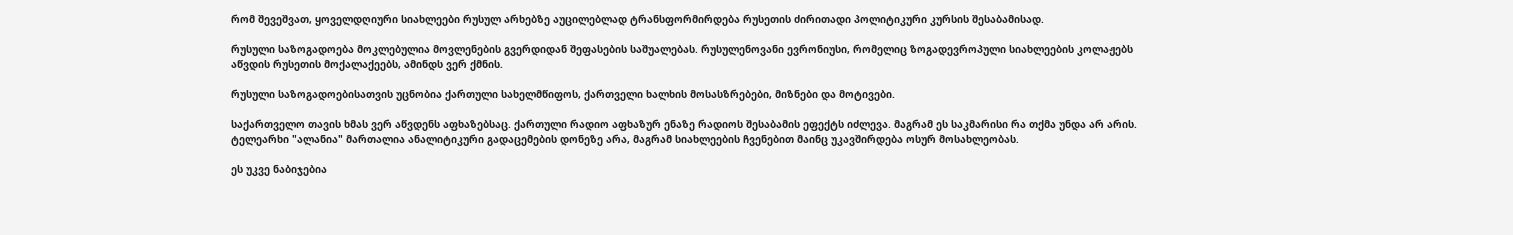რომ შევეშვათ, ყოველდღიური სიახლეები რუსულ არხებზე აუცილებლად ტრანსფორმირდება რუსეთის ძირითადი პოლიტიკური კურსის შესაბამისად.

რუსული საზოგადოება მოკლებულია მოვლენების გვერდიდან შეფასების საშუალებას. რუსულენოვანი ევრონიუსი, რომელიც ზოგადევროპული სიახლეების კოლაჟებს აწვდის რუსეთის მოქალაქეებს, ამინდს ვერ ქმნის.

რუსული საზოგადოებისათვის უცნობია ქართული სახელმწიფოს, ქართველი ხალხის მოსასზრებები, მიზნები და მოტივები.

საქართველო თავის ხმას ვერ აწვდენს აფხაზებსაც. ქართული რადიო აფხაზურ ენაზე რადიოს შესაბამის ეფექტს იძლევა. მაგრამ ეს საკმარისი რა თქმა უნდა არ არის.
ტელეარხი "ალანია" მართალია ანალიტიკური გადაცემების დონეზე არა, მაგრამ სიახლეების ჩვენებით მაინც უკავშირდება ოსურ მოსახლეობას.

ეს უკვე ნაბიჯებია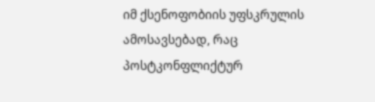იმ ქსენოფობიის უფსკრულის ამოსავსებად, რაც პოსტკონფლიქტურ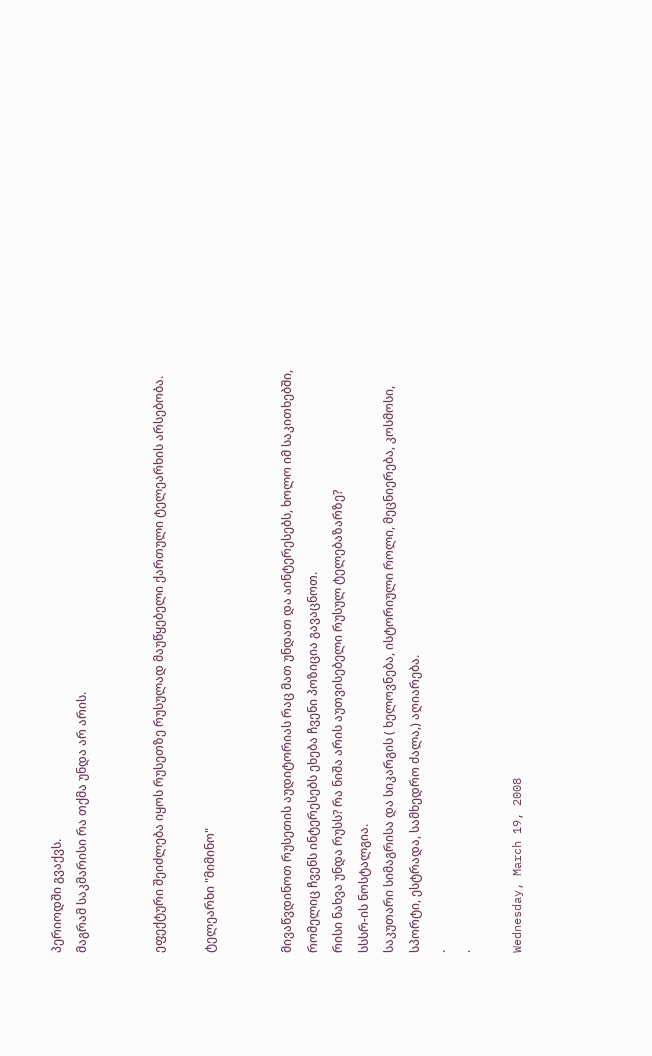პერიოდში გვაქვს.
მაგრამ საკმარისი რა თქმა უნდა არ არის.


ეფექტური შეიძლება იყოს რუსეთზე რუსულად მაუწყებელი ქართული ტელეარხის არსებობა.

ტელეარხი "მიმინო"


მივაწვდინოთ რუსეთის აუდიტორიას რაც მათ უნდათ და აინტერესებს, ხოლო იმ საკითხებში, რომელიც ჩვენს ინტერესებს ეხება ჩვენი პოზიცია გავაცნოთ.
რისი ნახვა უნდა რუსს? რა ნიშა არის აუთვისებელი რუსულ ტელებაზარზე?
სსსრ-ის ნოსტალგია.
საკუთარი სიმაგრისა და სიკარგის ( ხელოვნება, ისტორიული როლი, მეცნიერება, კოსმოსი, სპორტი, ესტრადა, სამხედრო ძალა,) აღიარება.
.
.

Wednesday, March 19, 2008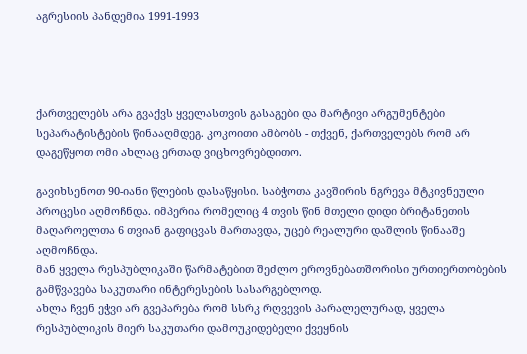აგრესიის პანდემია 1991-1993




ქართველებს არა გვაქვს ყველასთვის გასაგები და მარტივი არგუმენტები სეპარატისტების წინააღმდეგ. კოკოითი ამბობს - თქვენ, ქართველებს რომ არ დაგეწყოთ ომი ახლაც ერთად ვიცხოვრებდითო.

გავიხსენოთ 90-იანი წლების დასაწყისი. საბჭოთა კავშირის ნგრევა მტკივნეული პროცესი აღმოჩნდა. იმპერია რომელიც 4 თვის წინ მთელი დიდი ბრიტანეთის მაღაროელთა 6 თვიან გაფიცვას მართავდა, უცებ რეალური დაშლის წინააშე აღმოჩნდა.
მან ყველა რესპუბლიკაში წარმატებით შეძლო ეროვნებათშორისი ურთიერთობების გამწვავება საკუთარი ინტერესების სასარგებლოდ.
ახლა ჩვენ ეჭვი არ გვეპარება რომ სსრკ რღვევის პარალელურად, ყველა რესპუბლიკის მიერ საკუთარი დამოუკიდებელი ქვეყნის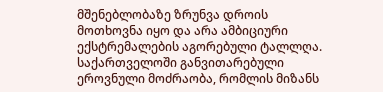მშენებლობაზე ზრუნვა დროის მოთხოვნა იყო და არა ამბიციური ექსტრემალების აგორებული ტალლღა. საქართველოში განვითარებული ეროვნული მოძრაობა, რომლის მიზანს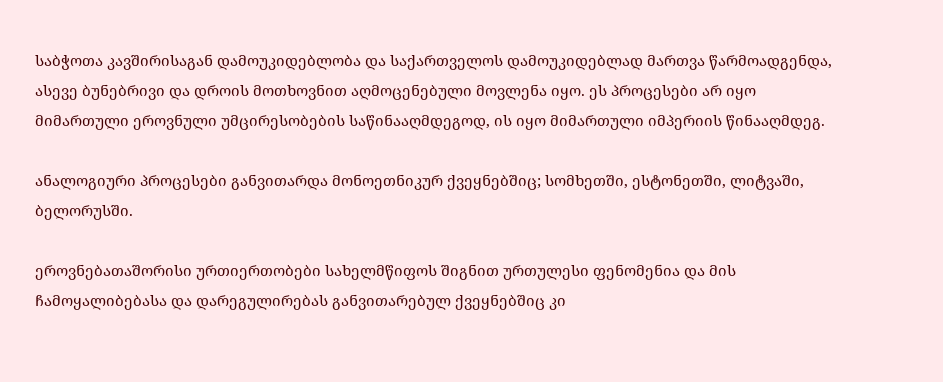საბჭოთა კავშირისაგან დამოუკიდებლობა და საქართველოს დამოუკიდებლად მართვა წარმოადგენდა, ასევე ბუნებრივი და დროის მოთხოვნით აღმოცენებული მოვლენა იყო. ეს პროცესები არ იყო მიმართული ეროვნული უმცირესობების საწინააღმდეგოდ, ის იყო მიმართული იმპერიის წინააღმდეგ.

ანალოგიური პროცესები განვითარდა მონოეთნიკურ ქვეყნებშიც; სომხეთში, ესტონეთში, ლიტვაში, ბელორუსში.

ეროვნებათაშორისი ურთიერთობები სახელმწიფოს შიგნით ურთულესი ფენომენია და მის ჩამოყალიბებასა და დარეგულირებას განვითარებულ ქვეყნებშიც კი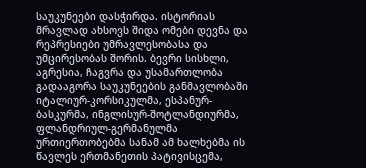საუკუნეები დასჭირდა. ისტორიას მრავლად ახსოვს შიდა ომები დევნა და რეპრესიები უმრავლესობასა და უმცირესობას შორის. ბევრი სისხლი, აგრესია, ჩაგვრა და უსამართლობა გადააგორა საუკუნეების განმავლობაში იტალიურ-კორსიკულმა, ესპანურ-ბასკურმა, ინგლისურ-შოტლანდიურმა, ფლანდრიულ-გერმანულმა ურთიერთობებმა სანამ ამ ხალხებმა ის წავლეს ერთმანეთის პატივისცემა,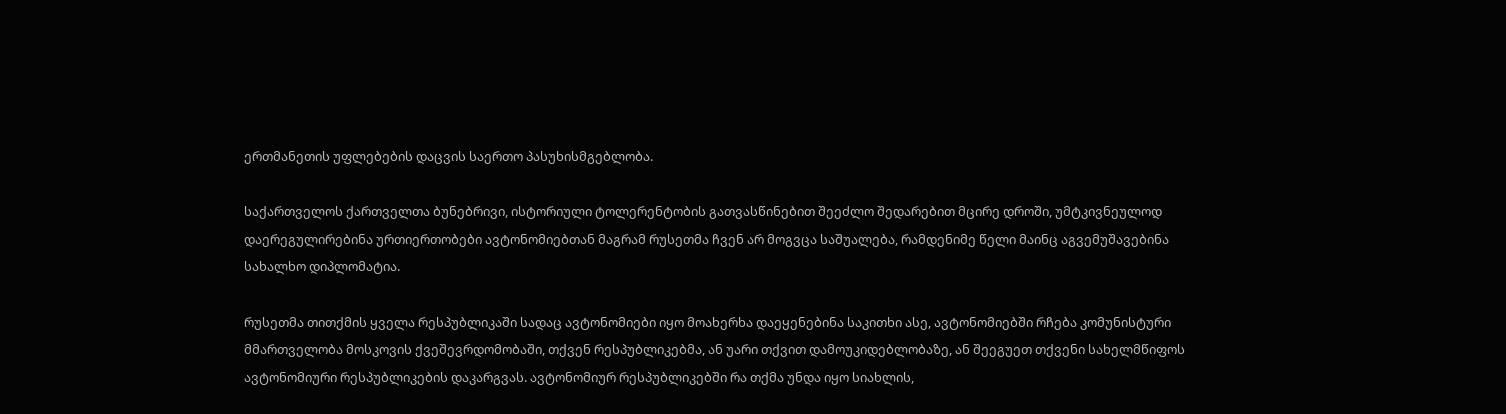ერთმანეთის უფლებების დაცვის საერთო პასუხისმგებლობა.

საქართველოს ქართველთა ბუნებრივი, ისტორიული ტოლერენტობის გათვასწინებით შეეძლო შედარებით მცირე დროში, უმტკივნეულოდ დაერეგულირებინა ურთიერთობები ავტონომიებთან მაგრამ რუსეთმა ჩვენ არ მოგვცა საშუალება, რამდენიმე წელი მაინც აგვემუშავებინა სახალხო დიპლომატია.

რუსეთმა თითქმის ყველა რესპუბლიკაში სადაც ავტონომიები იყო მოახერხა დაეყენებინა საკითხი ასე, ავტონომიებში რჩება კომუნისტური მმართველობა მოსკოვის ქვეშევრდომობაში, თქვენ რესპუბლიკებმა, ან უარი თქვით დამოუკიდებლობაზე, ან შეეგუეთ თქვენი სახელმწიფოს ავტონომიური რესპუბლიკების დაკარგვას. ავტონომიურ რესპუბლიკებში რა თქმა უნდა იყო სიახლის,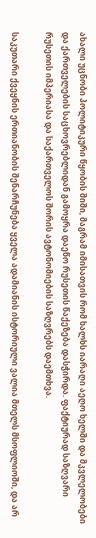ახალი უცნობი პოლიტიკური წყობის შიში, მაგრამ იმისათვის რომ ხალხს იარაღი აეღო ხელში და მკვლელობები და ქართველების საცხოვრებლიდან გამოყრა დაეწო რუსეთის წაქეზება დასჭირდა. ფაქტიურად საზღვარი რუსეთის იმპერიასა და საქართველოს შორის ავტონომიების საზღვრებს დაემთხვა.

საკუთარი ქვეყნის ერთიანობის შენარჩუნება ყველა ადამიანის ისტორიული ვალია მთელს მსოფლიოში, და არ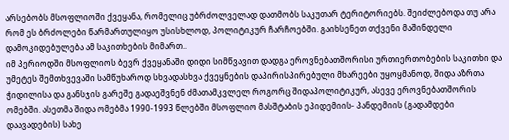არსებობს მსოფლიოში ქვეყანა, რომელიც უბრძოლველად დათმობს საკუთარ ტერიტორიებს. შეიძლებოდა თუ არა რომ ეს ბრძოლები წარმართულიყო უსისხლოდ, პოლიტიკურ ჩარჩოებში. გაიხსენეთ თქვენი მაშინდელი დამოკიდებულება ამ საკითხების მიმართ..
იმ პერიოდში მსოფლიოს ბევრ ქვეყანაში დიდი სიმწვავით დადგა ეროვნებათშორისი ურთიერთობების საკითხი და უმეტეს შემთხვევაში სამწუხაროდ სხვადასხვა ქვეყნების დაპირისპირებული მხარეები უყოყმანოდ, შიდა აზრთა ჭიდილისა და განსჯის გარეშე გადაეშვნენ ძმათამკვლელ როგორც შიდაპოლიტიკურ, ასევე ეროვნებათშორის ომებში. ასეთმა შიდა ომებმა 1990-1993 წლებში მსოფლიო მასშტაბის ეპიდემიის- პანდემიის (გადამდები დაავადების) სახე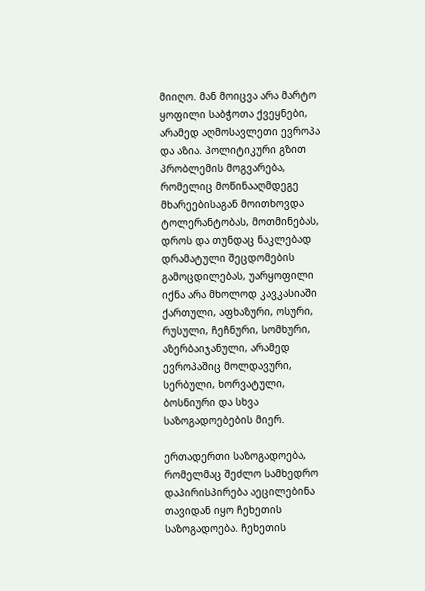მიიღო. მან მოიცვა არა მარტო ყოფილი საბჭოთა ქვეყნები, არამედ აღმოსავლეთი ევროპა და აზია. პოლიტიკური გზით პრობლემის მოგვარება, რომელიც მოწინააღმდეგე მხარეებისაგან მოითხოვდა ტოლერანტობას, მოთმინებას, დროს და თუნდაც ნაკლებად დრამატული შეცდომების გამოცდილებას, უარყოფილი იქნა არა მხოლოდ კავკასიაში ქართული, აფხაზური, ოსური, რუსული, ჩეჩნური, სომხური, აზერბაიჯანული, არამედ ევროპაშიც მოლდავური, სერბული, ხორვატული, ბოსნიური და სხვა საზოგადოებების მიერ.

ერთადერთი საზოგადოება, რომელმაც შეძლო სამხედრო დაპირისპირება აეცილებინა თავიდან იყო ჩეხეთის საზოგადოება. ჩეხეთის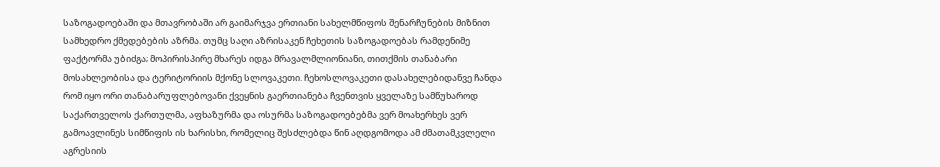საზოგადოებაში და მთავრობაში არ გაიმარჯვა ერთიანი სახელმწიფოს შენარჩუნების მიზნით სამხედრო ქმედებების აზრმა. თუმც საღი აზრისაკენ ჩეხეთის საზოგადოებას რამდენიმე ფაქტორმა უბიძგა; მოპირისპირე მხარეს იდგა მრავალმლიონიანი, თითქმის თანაბარი მოსახლეობისა და ტერიტორიის მქონე სლოვაკეთი. ჩეხოსლოვაკეთი დასახელებიდანვე ჩანდა რომ იყო ორი თანაბარუფლებოვანი ქვეყნის გაერთიანება ჩვენთვის ყველაზე სამწუხაროდ საქართველოს ქართულმა, აფხაზურმა და ოსურმა საზოგადოებებმა ვერ მოახერხეს ვერ გამოავლინეს სიმწიფის ის ხარისხი, რომელიც შესძლებდა წინ აღდგომოდა ამ ძმათამკვლელი აგრესიის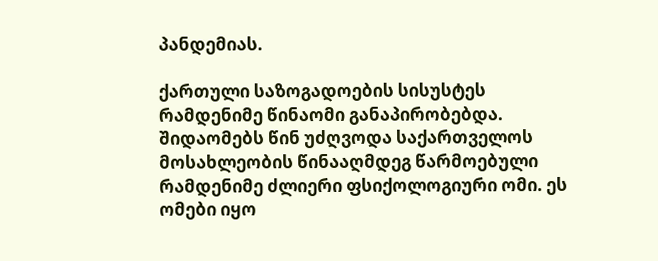პანდემიას.

ქართული საზოგადოების სისუსტეს რამდენიმე წინაომი განაპირობებდა. შიდაომებს წინ უძღვოდა საქართველოს მოსახლეობის წინააღმდეგ წარმოებული რამდენიმე ძლიერი ფსიქოლოგიური ომი. ეს ომები იყო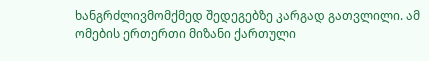ხანგრძლივმომქმედ შედეგებზე კარგად გათვლილი. ამ ომების ერთერთი მიზანი ქართული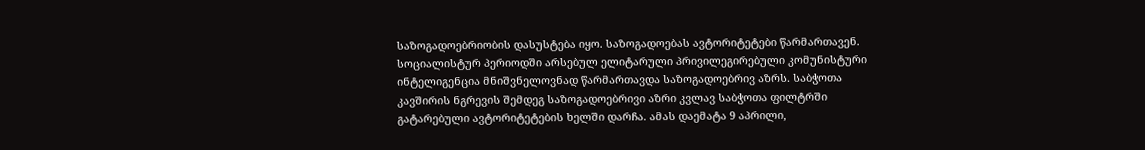საზოგადოებრიობის დასუსტება იყო. საზოგადოებას ავტორიტეტები წარმართავენ. სოციალისტურ პერიოდში არსებულ ელიტარული პრივილეგირებული კომუნისტური ინტელიგენცია მნიშვნელოვნად წარმართავდა საზოგადოებრივ აზრს. საბჭოთა კავშირის ნგრევის შემდეგ საზოგადოებრივი აზრი კვლავ საბჭოთა ფილტრში გატარებული ავტორიტეტების ხელში დარჩა. ამას დაემატა 9 აპრილი,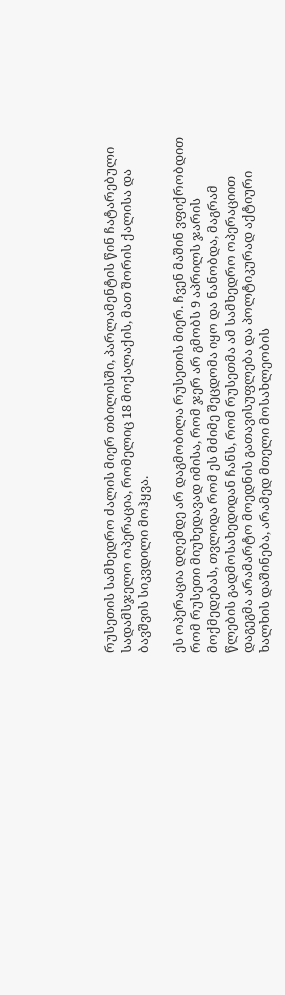რუსეთის სამხედრო ძალის მიერ თბილისში, პარლამენტის წინ ჩატარებული სადამსჯელო ოპერაცია, რომელიც 18 მოქალაქის, მათ შორის ქალისა და ბავშვის სიკვდილი მოჰყვა.

ეს ოპერაცია დღემდე არ დაგმობილა რუსეთის მიერ. ჩვენ მაშინ ვფიქრობდით რომ რუსეთი მიუხედავად იმისა, რომ ჯერ არ გმობს 9 აპრილს ჯარის მოქმედებას, თვლიდა რომ ეს მძიმე შეცდომა იყო და ნანობდა, მაგრამ წლების გადმოსახედიდან ჩანს, რომ რუსეთმა ამ სამხედრო ოპერაციით დაგეგმა არამარტო მოედნის გათავისუფლება და პოლტიკურად აქტიური ხალხის დაშინება, არამედ მთელი მოსახლეობის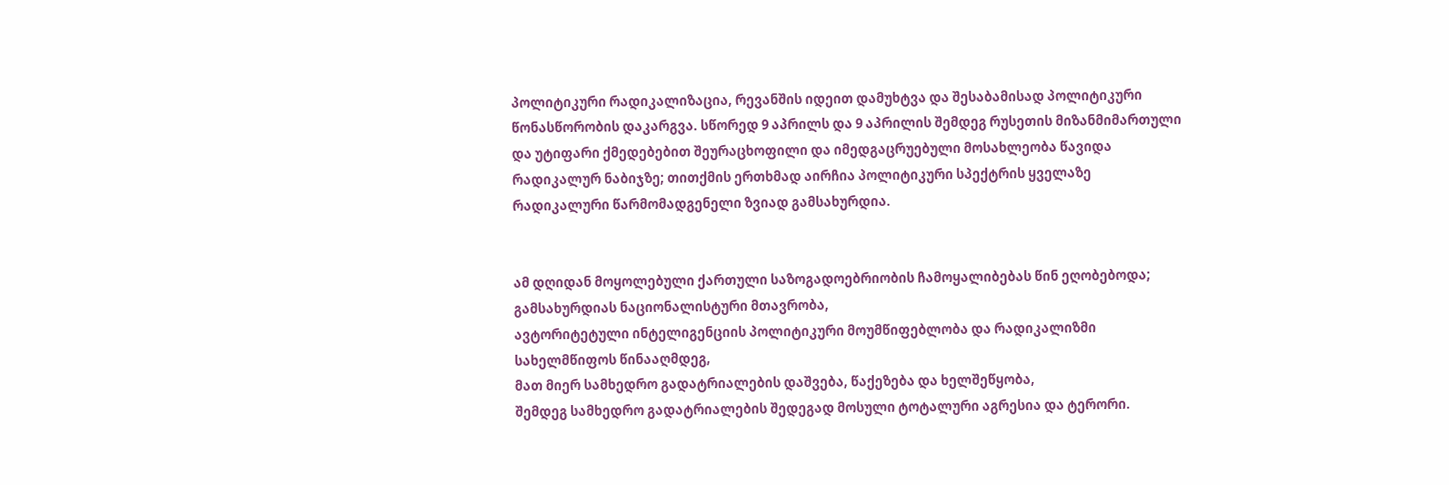პოლიტიკური რადიკალიზაცია, რევანშის იდეით დამუხტვა და შესაბამისად პოლიტიკური წონასწორობის დაკარგვა. სწორედ 9 აპრილს და 9 აპრილის შემდეგ რუსეთის მიზანმიმართული და უტიფარი ქმედებებით შეურაცხოფილი და იმედგაცრუებული მოსახლეობა წავიდა რადიკალურ ნაბიჯზე; თითქმის ერთხმად აირჩია პოლიტიკური სპექტრის ყველაზე რადიკალური წარმომადგენელი ზვიად გამსახურდია.


ამ დღიდან მოყოლებული ქართული საზოგადოებრიობის ჩამოყალიბებას წინ ეღობებოდა;
გამსახურდიას ნაციონალისტური მთავრობა,
ავტორიტეტული ინტელიგენციის პოლიტიკური მოუმწიფებლობა და რადიკალიზმი სახელმწიფოს წინააღმდეგ,
მათ მიერ სამხედრო გადატრიალების დაშვება, წაქეზება და ხელშეწყობა,
შემდეგ სამხედრო გადატრიალების შედეგად მოსული ტოტალური აგრესია და ტერორი.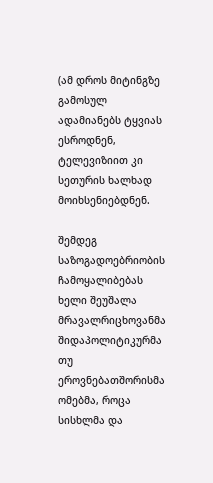(ამ დროს მიტინგზე გამოსულ ადამიანებს ტყვიას ესროდნენ, ტელევიზიით კი სეთურის ხალხად მოიხსენიებდნენ.

შემდეგ საზოგადოებრიობის ჩამოყალიბებას ხელი შეუშალა მრავალრიცხოვანმა შიდაპოლიტიკურმა თუ ეროვნებათშორისმა ომებმა, როცა სისხლმა და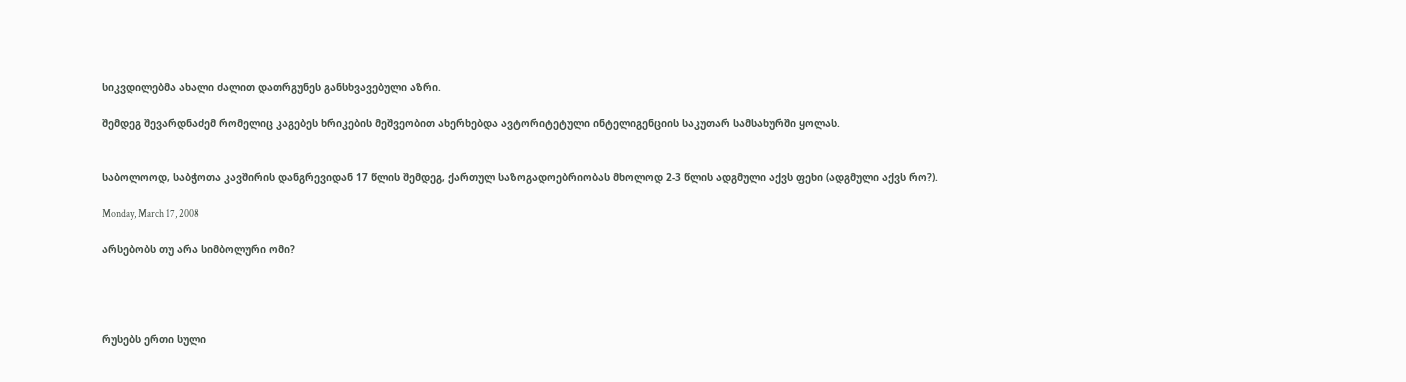სიკვდილებმა ახალი ძალით დათრგუნეს განსხვავებული აზრი.

შემდეგ შევარდნაძემ რომელიც კაგებეს ხრიკების მეშვეობით ახერხებდა ავტორიტეტული ინტელიგენციის საკუთარ სამსახურში ყოლას.


საბოლოოდ, საბჭოთა კავშირის დანგრევიდან 17 წლის შემდეგ, ქართულ საზოგადოებრიობას მხოლოდ 2-3 წლის ადგმული აქვს ფეხი (ადგმული აქვს რო?).

Monday, March 17, 2008

არსებობს თუ არა სიმბოლური ომი?




რუსებს ერთი სული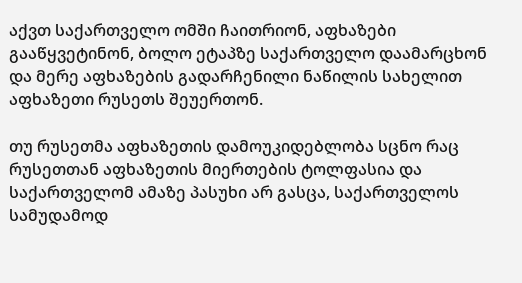აქვთ საქართველო ომში ჩაითრიონ, აფხაზები გააწყვეტინონ, ბოლო ეტაპზე საქართველო დაამარცხონ და მერე აფხაზების გადარჩენილი ნაწილის სახელით აფხაზეთი რუსეთს შეუერთონ.

თუ რუსეთმა აფხაზეთის დამოუკიდებლობა სცნო რაც რუსეთთან აფხაზეთის მიერთების ტოლფასია და საქართველომ ამაზე პასუხი არ გასცა, საქართველოს სამუდამოდ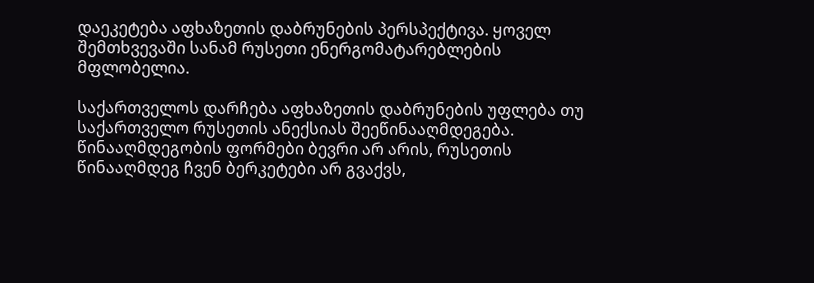დაეკეტება აფხაზეთის დაბრუნების პერსპექტივა. ყოველ შემთხვევაში სანამ რუსეთი ენერგომატარებლების მფლობელია.

საქართველოს დარჩება აფხაზეთის დაბრუნების უფლება თუ საქართველო რუსეთის ანექსიას შეეწინააღმდეგება. წინააღმდეგობის ფორმები ბევრი არ არის, რუსეთის წინააღმდეგ ჩვენ ბერკეტები არ გვაქვს,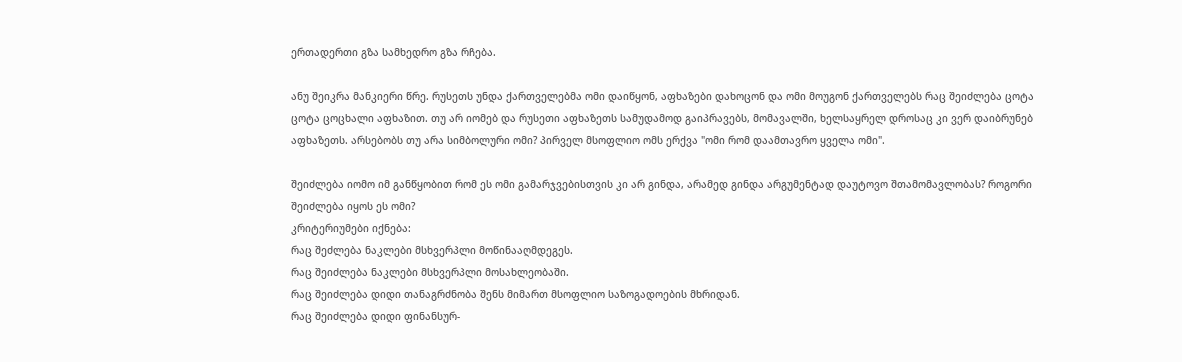ერთადერთი გზა სამხედრო გზა რჩება.

ანუ შეიკრა მანკიერი წრე. რუსეთს უნდა ქართველებმა ომი დაიწყონ, აფხაზები დახოცონ და ომი მოუგონ ქართველებს რაც შეიძლება ცოტა ცოტა ცოცხალი აფხაზით. თუ არ იომებ და რუსეთი აფხაზეთს სამუდამოდ გაიპრავებს, მომავალში, ხელსაყრელ დროსაც კი ვერ დაიბრუნებ აფხაზეთს. არსებობს თუ არა სიმბოლური ომი? პირველ მსოფლიო ომს ერქვა "ომი რომ დაამთავრო ყველა ომი".

შეიძლება იომო იმ განწყობით რომ ეს ომი გამარჯვებისთვის კი არ გინდა, არამედ გინდა არგუმენტად დაუტოვო შთამომავლობას? როგორი შეიძლება იყოს ეს ომი?
კრიტერიუმები იქნება:
რაც შეძლება ნაკლები მსხვერპლი მოწინააღმდეგეს.
რაც შეიძლება ნაკლები მსხვერპლი მოსახლეობაში.
რაც შეიძლება დიდი თანაგრძნობა შენს მიმართ მსოფლიო საზოგადოების მხრიდან.
რაც შეიძლება დიდი ფინანსურ-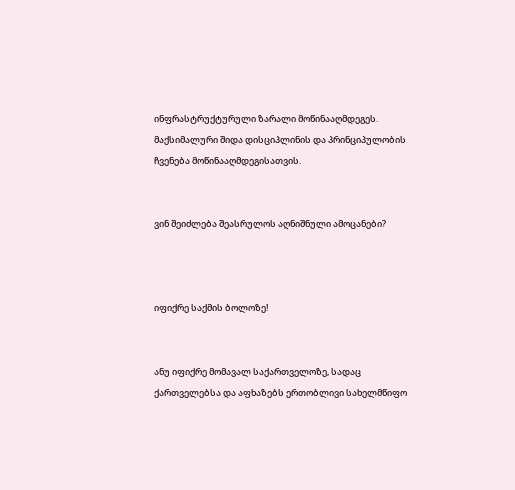ინფრასტრუქტურული ზარალი მოწინააღმდეგეს.
მაქსიმალური შიდა დისციპლინის და პრინციპულობის ჩვენება მოწინააღმდეგისათვის.


ვინ შეიძლება შეასრულოს აღნიშნული ამოცანები?



იფიქრე საქმის ბოლოზე!


ანუ იფიქრე მომავალ საქართველოზე, სადაც ქართველებსა და აფხაზებს ერთობლივი სახელმწიფო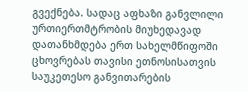გვექნება. სადაც აფხაზი განვლილი ურთიერთმტრობის მიუხედავად დათანხმდება ერთ სახელმწიფოში ცხოვრებას თავისი ეთნოსისათვის საუკეთესო განვითარების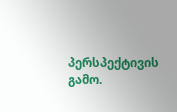პერსპექტივის გამო.